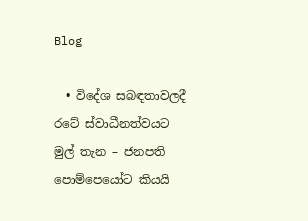Blog

  • විදේශ සබඳතාවලදී රටේ ස්වාධීනත්වයට මුල් තැන – ජනපති පොම්පෙයෝට කියයි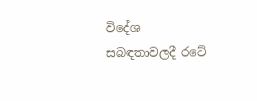විදේශ සබඳතාවලදී රටේ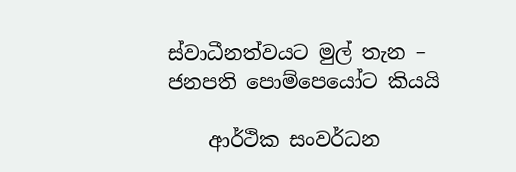ස්වාධීනත්වයට මුල් තැන – ජනපති පොම්පෙයෝට කියයි

    ආර්ථික සංවර්ධන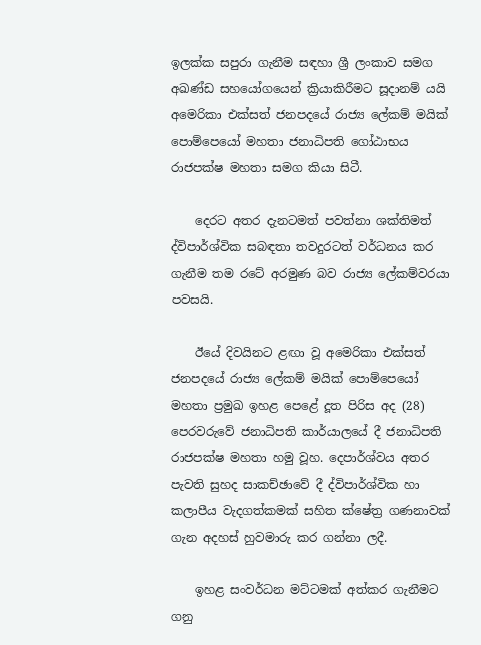ඉලක්ක සපුරා ගැනීම සඳහා ශ්‍රී ලංකාව සමග අඛණ්ඩ සහයෝගයෙන් ක්‍රියාකිරීමට සූදානම් යයි අමෙරිකා එක්සත් ජනපදයේ රාජ්‍ය ලේකම් මයික් පොම්පෙයෝ මහතා ජනාධිපති ගෝඨාභය රාජපක්ෂ මහතා සමග කියා සිටී.

    දෙරට අතර දැනටමත් පවත්නා ශක්තිමත් ද්විපාර්ශ්වික සබඳතා තවදුරටත් වර්ධනය කර ගැනීම තම රටේ අරමුණ බව රාජ්‍ය ලේකම්වරයා පවසයි.

    ඊයේ දිවයිනට ළඟා වූ අමෙරිකා එක්සත් ජනපදයේ රාජ්‍ය ලේකම් මයික් පොම්පෙයෝ මහතා ප්‍රමුඛ ඉහළ පෙළේ දූත පිරිස අද (28) පෙරවරුවේ ජනාධිපති කාර්යාලයේ දී ජනාධිපති රාජපක්ෂ මහතා හමු වූහ. දෙපාර්ශ්වය අතර පැවති සුහද සාකච්ඡාවේ දී ද්විපාර්ශ්වික හා කලාපීය වැදගත්කමක් සහිත ක්ෂේත්‍ර ගණනාවක් ගැන අදහස් හුවමාරු කර ගන්නා ලදී.

    ඉහළ සංවර්ධන මට්ටමක් අත්කර ගැනීමට ගනු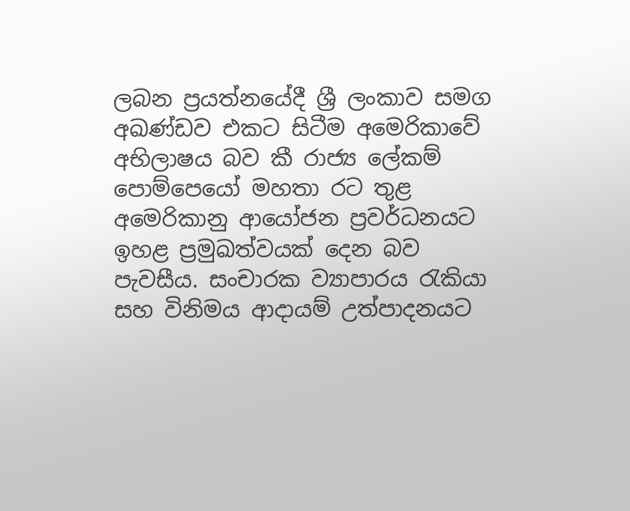ලබන ප්‍රයත්නයේදී ශ්‍රී ලංකාව සමග අඛණ්ඩව එකට සිටීම අමෙරිකාවේ අභිලාෂය බව කී රාජ්‍ය ලේකම් පොම්පෙයෝ මහතා රට තුළ අමෙරිකානු ආයෝජන ප්‍රවර්ධනයට ඉහළ ප්‍රමුඛත්වයක් දෙන බව පැවසීය. සංචාරක ව්‍යාපාරය රැකියා සහ විනිමය ආදායම් උත්පාදනයට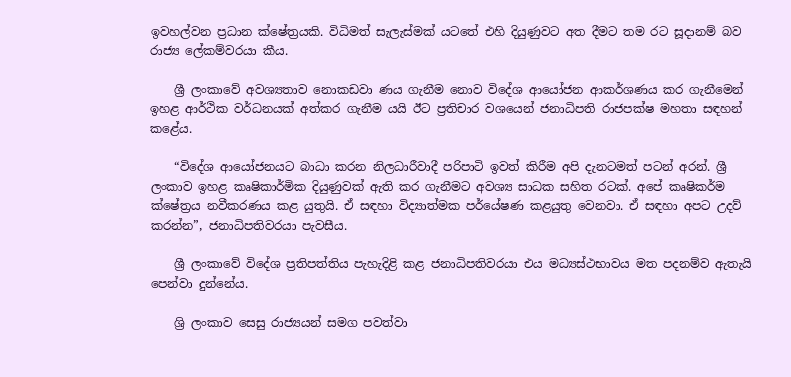ඉවහල්වන ප්‍රධාන ක්ෂේත්‍රයකි. විධිමත් සැලැස්මක් යටතේ එහි දියුණුවට අත දීමට තම රට සූදානම් බව රාජ්‍ය ලේකම්වරයා කීය.

    ශ්‍රී ලංකාවේ අවශ්‍යතාව නොකඩවා ණය ගැනීම නොව විදේශ ආයෝජන ආකර්ශණය කර ගැනීමෙන් ඉහළ ආර්ථික වර්ධනයක් අත්කර ගැනීම යයි ඊට ප්‍රතිචාර වශයෙන් ජනාධිපති රාජපක්ෂ මහතා සඳහන් කළේය.

    “විදේශ ආයෝජනයට බාධා කරන නිලධාරීවාදී පරිපාටි ඉවත් කිරීම අපි දැනටමත් පටන් අරන්. ශ්‍රී ලංකාව ඉහළ කෘෂිකාර්මික දියුණුවක් ඇති කර ගැනීමට අවශ්‍ය සාධක සහිත රටක්. අපේ කෘෂිකර්ම ක්ෂේත්‍රය නවීකරණය කළ යුතුයි. ඒ සඳහා විද්‍යාත්මක පර්යේෂණ කළයුතු වෙනවා. ඒ සඳහා අපට උදව් කරන්න”, ජනාධිපතිවරයා පැවසීය.

    ශ්‍රී ලංකාවේ විදේශ ප්‍රතිපත්තිය පැහැදිළි කළ ජනාධිපතිවරයා එය මධ්‍යස්ථභාවය මත පදනම්ව ඇතැයි පෙන්වා දුන්නේය.

    ශ්‍රි ලංකාව සෙසු රාජ්‍යයන් සමග පවත්වා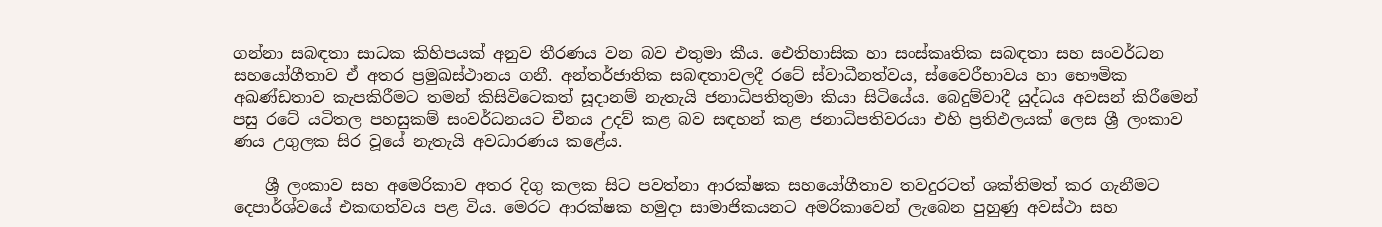ගන්නා සබඳතා සාධක කිහිපයක් අනුව තීරණය වන බව එතුමා කීය. ඓතිහාසික හා සංස්කෘතික සබඳතා සහ සංවර්ධන සහයෝගීතාව ඒ අතර ප්‍රමුඛස්ථානය ගනී. අන්තර්ජාතික සබඳතාවලදී රටේ ස්වාධීනත්වය, ස්වෛරීභාවය හා භෞමික අඛණ්ඩතාව කැපකිරීමට තමන් කිසිවිටෙකත් සූදානම් නැතැයි ජනාධිපතිතුමා කියා සිටියේය. බෙදුම්වාදී යුද්ධය අවසන් කිරීමෙන් පසු රටේ යටිතල පහසුකම් සංවර්ධනයට චීනය උදව් කළ බව සඳහන් කළ ජනාධිපතිවරයා එහි ප්‍රතිඵලයක් ලෙස ශ්‍රී ලංකාව ණය උගුලක සිර වූයේ නැතැයි අවධාරණය කළේය.

    ශ්‍රී ලංකාව සහ අමෙරිකාව අතර දිගු කලක සිට පවත්නා ආරක්ෂක සහයෝගීතාව තවදුරටත් ශක්තිමත් කර ගැනීමට දෙපාර්ශ්වයේ එකඟත්වය පළ විය. මෙරට ආරක්ෂක හමුදා සාමාජිකයනට අමරිකාවෙන් ලැබෙන පුහුණු අවස්ථා සහ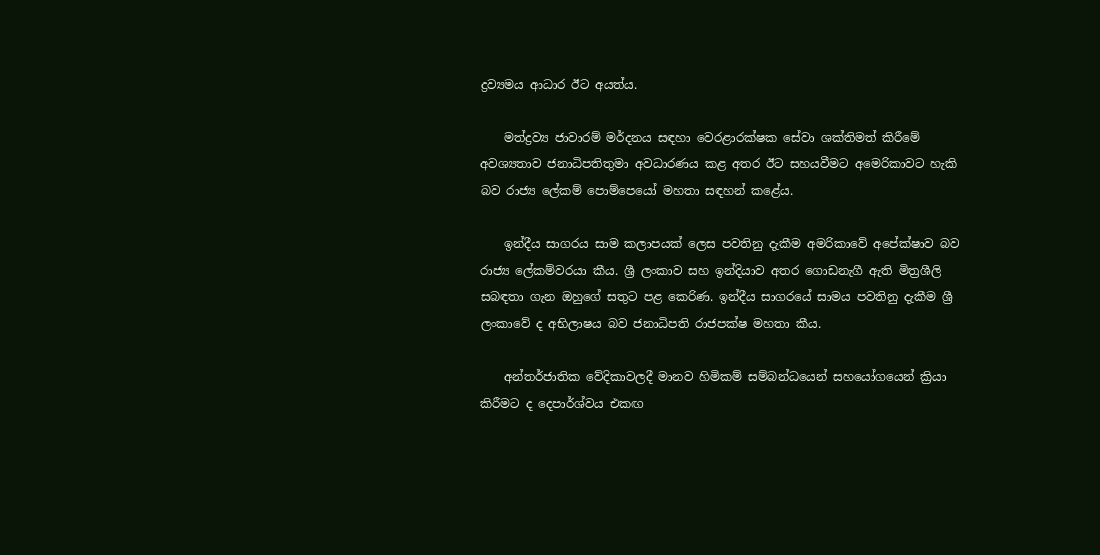ද්‍රව්‍යමය ආධාර ඊට අයත්ය.

    මත්ද්‍රව්‍ය ජාවාරම් මර්දනය සඳහා වෙරළාරක්ෂක සේවා ශක්තිමත් කිරීමේ අවශ්‍යතාව ජනාධිපතිතුමා අවධාරණය කළ අතර ඊට සහයවීමට අමෙරිකාවට හැකි බව රාජ්‍ය ලේකම් පොම්පෙයෝ මහතා සඳහන් කළේය.

    ඉන්දීය සාගරය සාම කලාපයක් ලෙස පවතිනු දැකීම අමරිකාවේ අපේක්ෂාව බව රාජ්‍ය ලේකම්වරයා කීය. ශ්‍රී ලංකාව සහ ඉන්දියාව අතර ගොඩනැගී ඇති මිත්‍රශීලි සබඳතා ගැන ඔහුගේ සතුට පළ කෙරිණ. ඉන්දීය සාගරයේ සාමය පවතිනු දැකීම ශ්‍රී ලංකාවේ ද අභිලාෂය බව ජනාධිපති රාජපක්ෂ මහතා කීය.

    අන්තර්ජාතික වේදිකාවලදී මානව හිමිකම් සම්බන්ධයෙන් සහයෝගයෙන් ක්‍රියා කිරීමට ද දෙපාර්ශ්වය එකඟ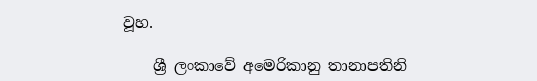වූහ.

    ශ්‍රී ලංකාවේ අමෙරිකානු තානාපතිනි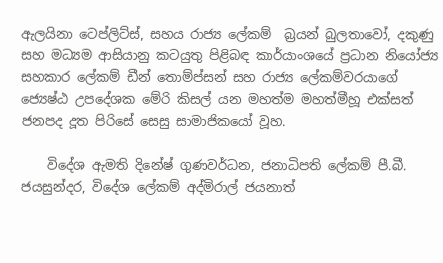ඇලයිනා ටෙප්ලිට්ස්, සහය රාජ්‍ය ලේකම්  බ්‍රයන් බුලතාවෝ, දකුණු සහ මධ්‍යම ආසියානු කටයුතු පිළිබඳ කාර්යාංශයේ ප්‍රධාන නියෝජ්‍ය සහකාර ලේකම් ඩීන් තොම්ප්සන් සහ රාජ්‍ය ලේකම්වරයාගේ ජ්‍යෙෂ්ඨ උපදේශක මේරි කිසල් යන මහත්ම මහත්මීහූ එක්සත් ජනපද දූත පිරිසේ සෙසු සාමාජිකයෝ වූහ.

    විදේශ ඇමති දිනේෂ් ගුණවර්ධන, ජනාධිපති ලේකම් පී.බී. ජයසුන්දර, විදේශ ලේකම් අද්මිරාල් ජයනාත්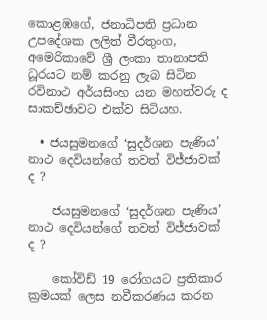කොළඹගේ, ජනාධිපති ප්‍රධාන උපදේශක ලලිත් වීරතුංග, අමෙරිකාවේ ශ්‍රී ලංකා තානාපති ධූරයට නම් කරනු ලැබ සිටින රවිනාථ අර්යසිංහ යන මහත්වරු ද සාකච්ඡාවට එක්ව සිටියහ.

  • ජයසුමනගේ ‘සුදර්ශන පැණිය’ නාථ දෙවියන්ගේ තවත් විජ්ජාවක් ද ?

    ජයසුමනගේ ‘සුදර්ශන පැණිය’ නාථ දෙවියන්ගේ තවත් විජ්ජාවක් ද ?

    කෝවිඩ් 19 රෝගයට ප්‍රතිකාර ක්‍රමයක් ලෙස නවීකරණය කරන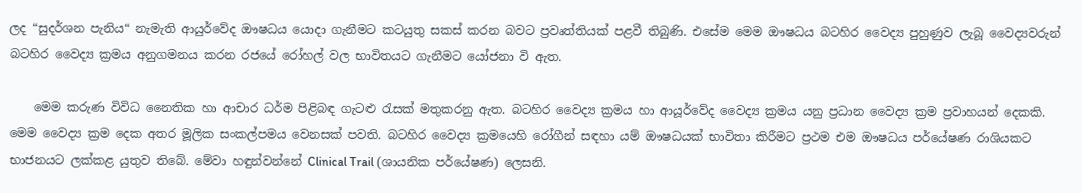ලද “සුදර්ශන පැනිය“ නැමැති ආයුර්වේද ඖෂධය යොදා ගැනීමට කටයුතු සකස් කරන බවට ප්‍රවෘත්තියක් පළවී තිබුණි. එසේම මෙම ඖෂධය බටහිර වෛද්‍ය පුහුණුව ලැබූ වෛද්‍යවරුන් බටහිර වෛද්‍ය ක්‍රමය අනුගමනය කරන රජයේ රෝහල් වල භාවිතයට ගැනීමට යෝජනා වි ඇත.

    මෙම කරුණ විවිධ නෛතික හා ආචාර ධර්ම පිළිබඳ ගැටළු රැසක් මතුකරනු ඇත. බටහිර වෛද්‍ය ක්‍රමය හා ආයූර්වේද වෛද්‍ය ක්‍රමය යනු ප්‍රධාන වෛද්‍ය ක්‍රම ප්‍රවාහයන් දෙකකි. මෙම වෛද්‍ය ක්‍රම දෙක අතර මූලික සංකල්පමය වෙනසක් පවති. බටහිර වෛද්‍ය ක්‍රමයෙහි රෝගීන් සඳහා යම් ඖෂධයක් භාවිතා කිරීමට ප්‍රථම එම ඖෂධය පර්යේෂණ රාශියකට භාජනයට ලක්කළ යුතුව තිබේ. මේවා හඳුන්වන්නේ Clinical Trail (ශායනික පර්යේෂණ) ලෙසනි.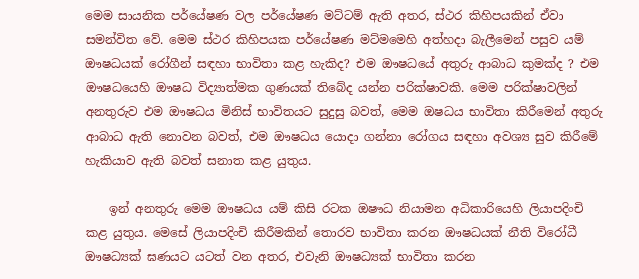මෙම සායනික පර්යේෂණ වල පර්යේෂණ මට්ටම් ඇති අතර, ස්ථර කිහිපයකින් ඒවා සමන්විත වේ. මෙම ස්ථර කිහිපයක පර්යේෂණ මට්මමෙහි අත්හදා බැලීමෙන් පසුව යම් ඖෂධයක් රෝගීන් සඳහා භාවිතා කළ හැකිද? එම ඖෂධයේ අතුරු ආබාධ කුමක්ද ? එම ඖෂධයෙහි ඖෂධ විද්‍යාත්මක ගුණයක් තිබේද යන්න පරික්ෂාවකි. මෙම පරික්ෂාවලින් අනතුරුව එම ඖෂධය මිනිස් භාවිතයට සුදුසු බවත්, මෙම ඔෂධය භාවිතා කිරීමෙන් අතුරු ආබාධ ඇති නොවන බවත්, එම ඖෂධය යොදා ගන්නා රෝගය සඳහා අවශ්‍ය සුව කිරීමේ හැකියාව ඇති බවත් සනාත කළ යුතුය.

    ඉන් අනතුරු මෙම ඖෂධය යම් කිසි රටක ඔෂෟධ නියාමන අධිකාරියෙහි ලියාපදිංචි කළ යුතුය. මෙසේ ලියාපදිංචි කිරීමකින් තොරව භාවිතා කරන ඖෂධයක් නීති විරෝධී ඖෂධ්‍යක් ඝණයට යටත් වන අතර, එවැනි ඖෂධ්‍යක් භාවිතා කරන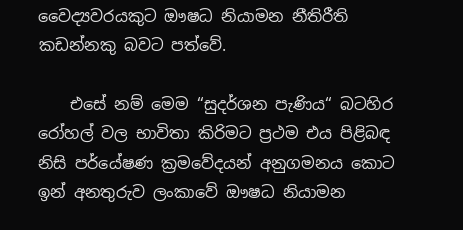වෛද්‍යවරයකුට ඖෂධ නියාමන නීතිරීති කඩන්නකු බවට පත්වේ.

    එසේ නම් මෙම “සුදර්ශන පැණිය“ බටහිර රෝහල් වල භාවිතා කිරිමට ප්‍රථම එය පිළිබඳ නිසි පර්යේෂණ ක්‍රමවේදයන් අනුගමනය කොට ඉන් අනතුරුව ලංකාවේ ඖෂධ නියාමන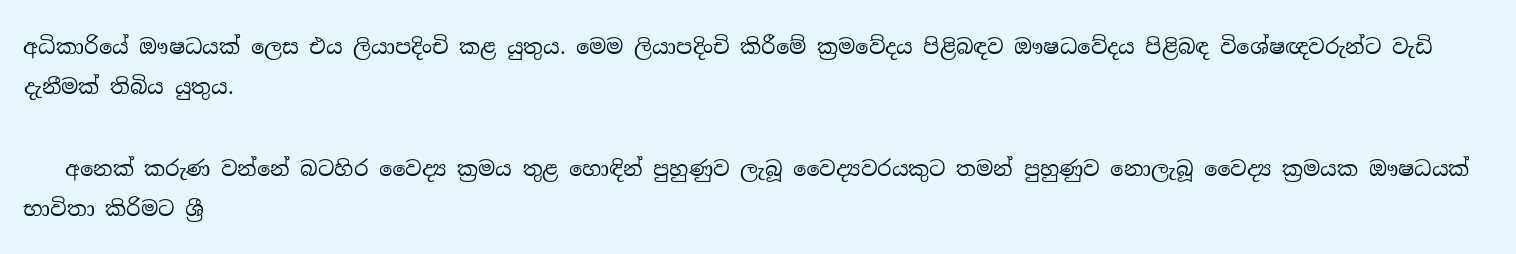අධිකාරියේ ඖෂධයක් ලෙස එය ලියාපදිංචි කළ යුතුය. මෙම ලියාපදිංචි කිරීමේ ක්‍රමවේදය පිළිබඳව ඖෂධවේදය පිළිබඳ විශේෂඥවරුන්ට වැඩි දැනීමක් තිබිය යුතුය.

    අනෙක් කරුණ වන්නේ බටහිර වෛද්‍ය ක්‍රමය තුළ හොඳින් පුහුණුව ලැබූ වෛද්‍යවරයකුට තමන් පුහුණුව නොලැබූ වෛද්‍ය ක්‍රමයක ඖෂධයක් භාවිතා කිරිමට ශ්‍රී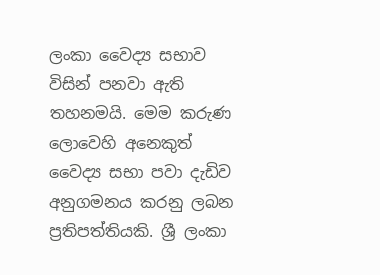ලංකා වෛද්‍ය සභාව විසින් පනවා ඇති තහනමයි. මෙම කරුණ ලොවෙහි අනෙකුත් වෛද්‍ය සභා පවා දැඩිව අනුගමනය කරනු ලබන ප්‍රතිපත්තියකි. ශ්‍රී ලංකා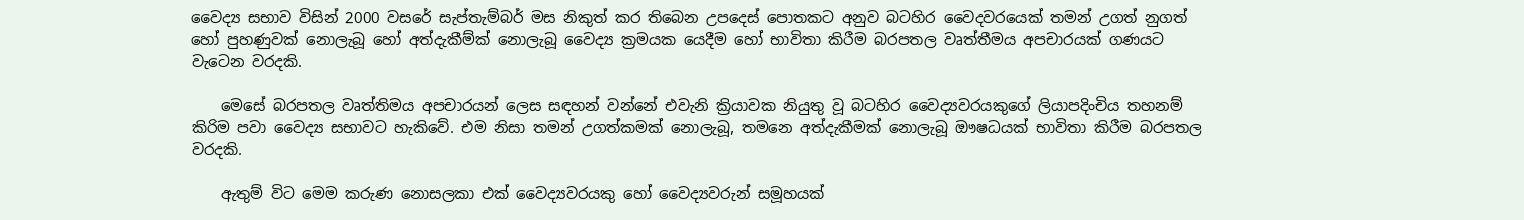වෛද්‍ය සභාව විසින් 2000 වසරේ සැප්තැම්බර් මස නිකුත් කර තිබෙන උපදෙස් පොතකට අනුව බටහිර වෛදවරයෙක් තමන් උගත් නුගත් හෝ පුහණුවක් නොලැබූ හෝ අත්දැකීම්ක් නොලැබූ වෛද්‍ය ක්‍රමයක යෙදීම හෝ භාවිතා කිරීම බරපතල වෘත්තීමය අපචාරයක් ගණයට වැටෙන වරදකි.

    මෙසේ බරපතල වෘත්තිමය අපචාරයන් ලෙස සඳහන් වන්නේ එවැනි ක්‍රියාවක නියුතු වූ බටහිර වෛද්‍යවරයකුගේ ලියාපදිංචිය තහනම් කිරිම පවා වෛද්‍ය සභාවට හැකිවේ. එම නිසා තමන් උගත්කමක් නොලැබූ, තමන‍ෙ අත්දැකීමක් නොලැබූ ඖෂධයක් භාවිතා කිරීම බරපතල වරදකි.

    ඇතුම් විට මෙම කරුණ නොසලකා එක් වෛද්‍යවරයකු හෝ වෛද්‍යවරුන් සමූහයක්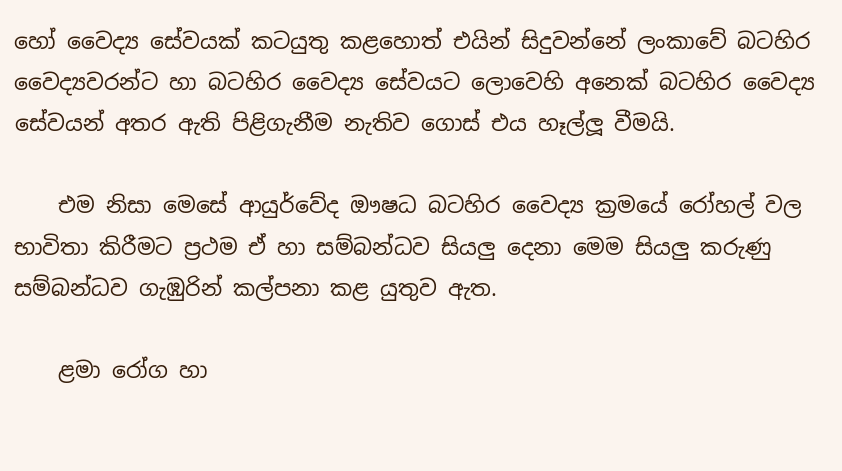හෝ වෛද්‍ය සේවයක් කටයුතු කළහොත් එයින් සිදුවන්නේ ලංකාවේ බටහිර වෛද්‍යවරන්ට හා බටහිර වෛද්‍ය සේවයට ලොවෙහි අනෙක් බටහිර වෛද්‍ය සේවයන් අතර ඇති පිළිගැනීම නැතිව ගොස් එය හෑල්ලූ වීමයි.

    එම නිසා මෙසේ ආයුර්වේද ඖෂධ බටහිර වෛද්‍ය ක්‍රමයේ රෝහල් වල භාවිතා කිරීමට ප්‍රථම ඒ හා සම්බන්ධව සියලු දෙනා මෙම සියලු කරුණු සම්බන්ධව ගැඹුරින් කල්පනා කළ යුතුව ඇත.

    ළමා රෝග හා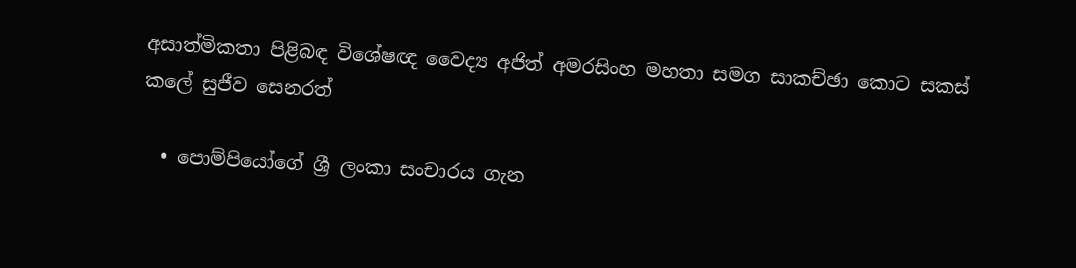අසාත්මිකතා පිළිබඳ විශේෂඥ වෛද්‍ය අජිත් අමරසිංහ මහතා සමග සාකච්ඡා කොට සකස් කලේ සුජීව සෙනරත්

  • පොම්පියෝගේ ශ්‍රී ලංකා සංචාරය ගැන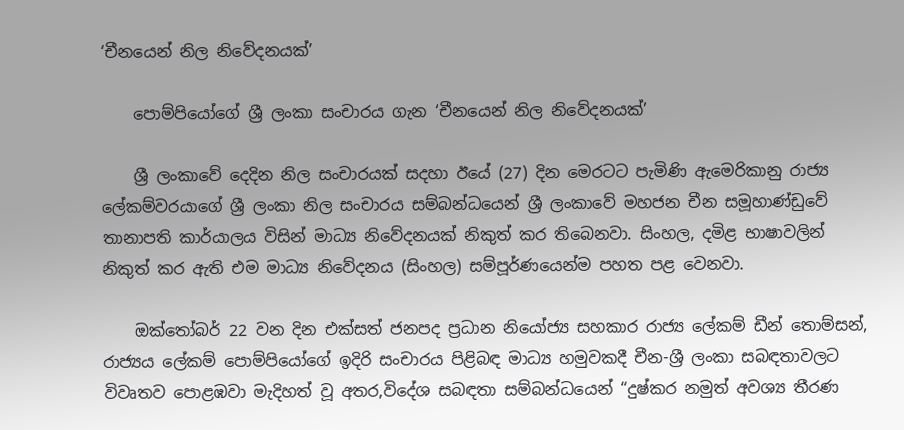‘චීනයෙන් නිල නිවේදනයක්’

    පොම්පියෝගේ ශ්‍රී ලංකා සංචාරය ගැන ‘චීනයෙන් නිල නිවේදනයක්’

    ශ්‍රී ලංකාවේ දෙදින නිල සංචාරයක් සදහා ඊයේ (27) දින මෙරටට පැමිණි ඇමෙරිකානු රාජ්‍ය ලේකම්වරයාගේ ශ්‍රී ලංකා නිල සංචාරය සම්බන්ධයෙන් ශ්‍රී ලංකාවේ මහජන චීන සමූහාණ්ඩුවේ තානාපති කාර්යාලය විසින් මාධ්‍ය නිවේදනයක් නිකුත් කර තිබෙනවා. සිංහල, දමිළ භාෂාවලින් නිකුත් කර ඇති එම මාධ්‍ය නිවේදනය (සිංහල) සම්පූර්ණයෙන්ම පහත පළ වෙනවා.

    ඔක්තෝබර් 22 වන දින එක්සත් ජනපද ප්‍රධාන නියෝජ්‍ය සහකාර රාජ්‍ය ලේකම් ඩීන් තොම්සන්, රාජ්‍යය ලේකම් පොම්පියෝගේ ඉදිරි සංචාරය පිළිබඳ මාධ්‍ය හමුවකදී චීන-ශ්‍රී ලංකා සබඳතාවලට විවෘතව පොළඹවා මැදිහත් වූ අතර,විදේශ සබඳතා සම්බන්ධයෙන් “දුෂ්කර නමුත් අවශ්‍ය තීරණ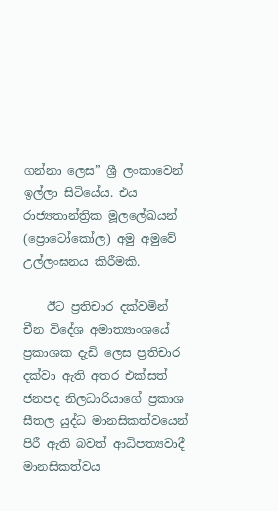ගන්නා ලෙස” ශ්‍රී ලංකාවෙන් ඉල්ලා සිටියේය. එය රාජ්‍යතාන්ත්‍රික මූලලේඛයන් (ප්‍රොටෝකෝල) අමු අමුවේ උල්ලංඝනය කිරීමකි.

    ඊට ප්‍රතිචාර දක්වමින් චීන විදේශ අමාත්‍යාංශයේ ප්‍රකාශක දැඩි ලෙස ප්‍රතිචාර දක්වා ඇති අතර එක්සත් ජනපද නිලධාරියාගේ ප්‍රකාශ සීතල යුද්ධ මානසිකත්වයෙන් පිරී ඇති බවත් ආධිපත්‍යවාදී මානසිකත්වය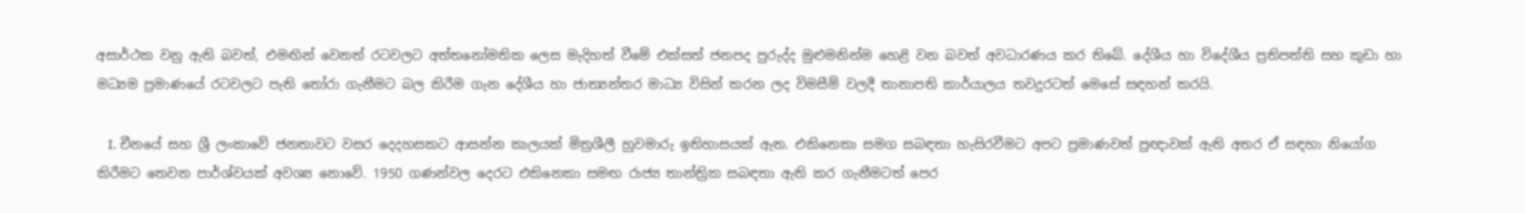අසාර්ථක වනු ඇති බවත්, එමඟින් වෙනත් රටවලට අත්තනෝමතික ලෙස මැදිහත් වීමේ එක්සත් ජනපද පුරුද්ද මුළුමනින්ම හෙළි වන බවත් අවධාරණය කර තිබේ. දේශීය හා විදේශීය ප්‍රතිපත්ති සහ කුඩා හා මධ්‍යම ප්‍රමාණයේ රටවලට පැති තෝරා ගැනීමට බල කිරීම ගැන දේශීය හා ජාත්‍යන්තර මාධ්‍ය විසින් කරන ලද විමසීම් වලදී තානාපති කාර්යාලය තවදුරටත් මෙසේ සඳහන් කරයි.

    I. චීනයේ සහ ශ්‍රී ලංකාවේ ජනතාවට වසර දෙදහසකට ආසන්න කාලයක් මිත්‍රශීලී හුවමාරු ඉතිහාසයක් ඇත. එකිනෙකා සමග සබඳතා හැසිරවීමට අපට ප්‍රමාණවත් ප්‍රඥාවක් ඇති අතර ඒ සඳහා නියෝග කිරීමට තෙවන පාර්ශ්වයක් අවශ්‍ය නොවේ. 1950 ගණන්වල දෙරට එකිනෙකා සමඟ රාජ්‍ය තාන්ත්‍රික සබඳතා ඇති කර ගැනීමටත් පෙර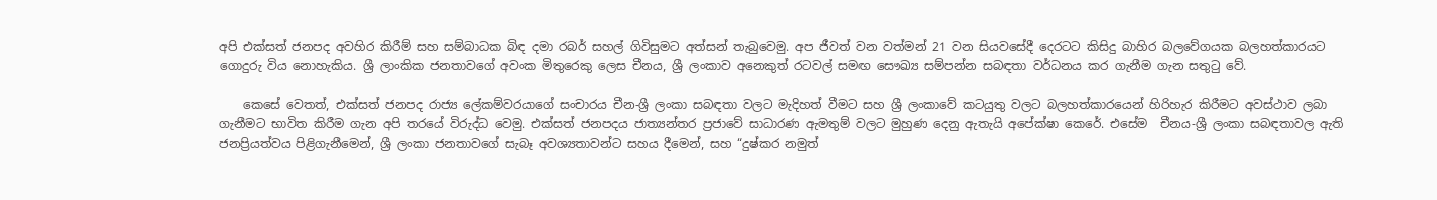අපි එක්සත් ජනපද අවහිර කිරීම් සහ සම්බාධක බිඳ දමා රබර් සහල් ගිවිසුමට අත්සන් තැබුවෙමු. අප ජීවත් වන වත්මන් 21 වන සියවසේදී දෙරටට කිසිදු බාහිර බලවේගයක බලහත්කාරයට ගොදුරු විය නොහැකිය. ශ්‍රී ලාංකික ජනතාවගේ අවංක මිතුරෙකු ලෙස චීනය, ශ්‍රී ලංකාව අනෙකුත් රටවල් සමඟ සෞඛ්‍ය සම්පන්න සබඳතා වර්ධනය කර ගැනීම ගැන සතුටු වේ.

    කෙසේ වෙතත්, එක්සත් ජනපද රාජ්‍ය ලේකම්වරයාගේ සංචාරය චීන-ශ්‍රී ලංකා සබඳතා වලට මැදිහත් වීමට සහ ශ්‍රී ලංකාවේ කටයුතු වලට බලහත්කාරයෙන් හිරිහැර කිරීමට අවස්ථාව ලබා ගැනීමට භාවිත කිරීම ගැන අපි තරයේ විරුද්ධ වෙමු. එක්සත් ජනපදය ජාත්‍යන්තර ප්‍රජාවේ සාධාරණ ඇමතුම් වලට මුහුණ දෙනු ඇතැයි අපේක්ෂා කෙරේ. එසේම  චීනය-ශ්‍රී ලංකා සබඳතාවල ඇති ජනප්‍රියත්වය පිළිගැනීමෙන්, ශ්‍රී ලංකා ජනතාවගේ සැබෑ අවශ්‍යතාවන්ට සහය දීමෙන්, සහ “දුෂ්කර නමුත්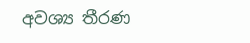අවශ්‍ය තීරණ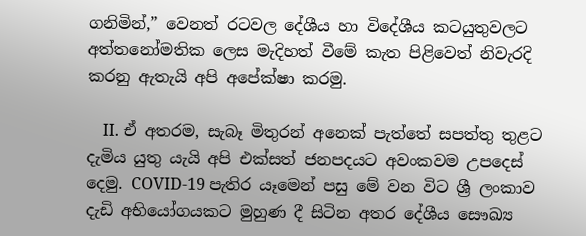ගනිමින්,” වෙනත් රටවල දේශීය හා විදේශීය කටයුතුවලට අත්තනෝමතික ලෙස මැදිහත් වීමේ කැත පිළිවෙත් නිවැරදි කරනු ඇතැයි අපි අපේක්ෂා කරමු.

    II. ඒ අතරම, සැබෑ මිතුරන් අනෙක් පැත්තේ සපත්තු තුළට දැමිය යුතු යැයි අපි එක්සත් ජනපදයට අවංකවම උපදෙස් දෙමු. COVID-19 පැතිර යෑමෙන් පසු මේ වන විට ශ්‍රී ලංකාව දැඩි අභියෝගයකට මුහුණ දී සිටින අතර දේශීය සෞඛ්‍ය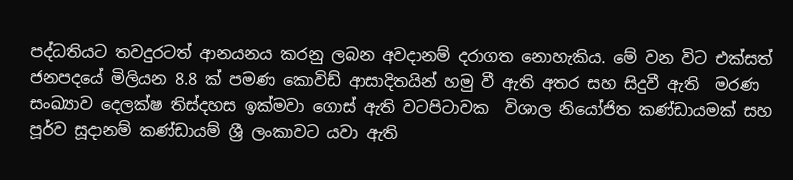පද්ධතියට තවදුරටත් ආනයනය කරනු ලබන අවදානම් දරාගත නොහැකිය. මේ වන විට එක්සත් ජනපදයේ මිලියන 8.8 ක් පමණ කොවිඩ් ආසාදිතයින් හමු වී ඇති අතර සහ සිදුවී ඇති  මරණ සංඛ්‍යාව දෙලක්ෂ තිස්දහස ඉක්මවා ගොස් ඇති වටපිටාවක  විශාල නියෝජිත කණ්ඩායමක් සහ  පූර්ව සූදානම් කණ්ඩායම් ශ්‍රී ලංකාවට යවා ඇති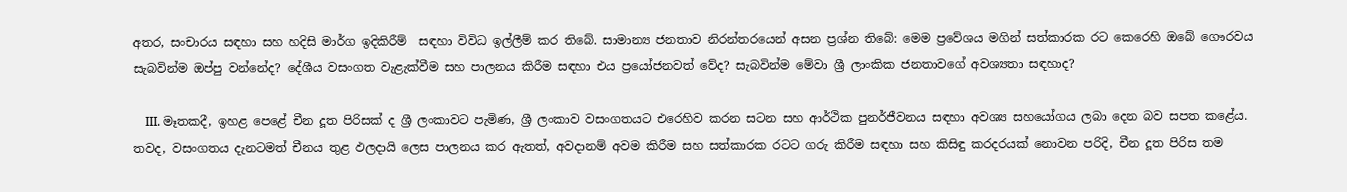අතර, සංචාරය සඳහා සහ හදිසි මාර්ග ඉදිකිරීම්  සඳහා විවිධ ඉල්ලීම් කර තිබේ. සාමාන්‍ය ජනතාව නිරන්තරයෙන් අසන ප්‍රශ්න තිබේ: මෙම ප්‍රවේශය මගින් සත්කාරක රට කෙරෙහි ඔබේ ගෞරවය සැබවින්ම ඔප්පු වන්නේද? දේශීය වසංගත වැළැක්වීම සහ පාලනය කිරීම සඳහා එය ප්‍රයෝජනවත් වේද? සැබවින්ම මේවා ශ්‍රී ලාංකික ජනතාවගේ අවශ්‍යතා සඳහාද?

    III. මෑතකදී, ඉහළ පෙළේ චීන දූත පිරිසක් ද ශ්‍රී ලංකාවට පැමිණ, ශ්‍රී ලංකාව වසංගතයට එරෙහිව කරන සටන සහ ආර්ථික පුනර්ජීවනය සඳහා අවශ්‍ය සහයෝගය ලබා දෙන බව සපත කළේය. තවද, වසංගතය දැනටමත් චීනය තුළ ඵලදායි ලෙස පාලනය කර ඇතත්, අවදානම් අවම කිරීම සහ සත්කාරක රටට ගරු කිරීම සඳහා සහ කිසිඳු කරදරයක් නොවන පරිදි, චීන දූත පිරිස තම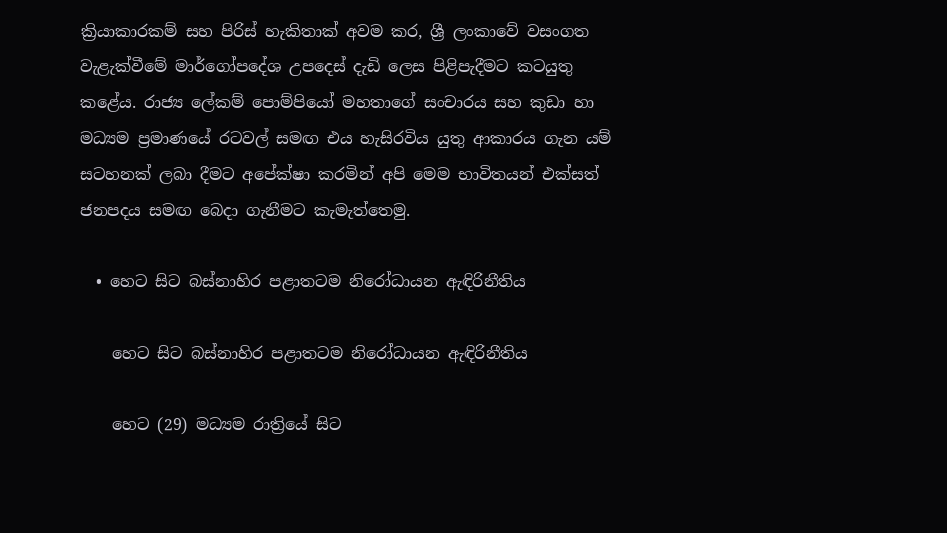ක්‍රියාකාරකම් සහ පිරිස් හැකිතාක් අවම කර, ශ්‍රී ලංකාවේ වසංගත වැළැක්වීමේ මාර්ගෝපදේශ උපදෙස් දැඩි ලෙස පිළිපැදීමට කටයුතු කළේය. රාජ්‍ය ලේකම් පොම්පියෝ මහතාගේ සංචාරය සහ කුඩා හා මධ්‍යම ප්‍රමාණයේ රටවල් සමඟ එය හැසිරවිය යුතු ආකාරය ගැන යම් සටහනක් ලබා දීමට අපේක්ෂා කරමින් අපි මෙම භාවිතයන් එක්සත් ජනපදය සමඟ බෙදා ගැනීමට කැමැත්තෙමු.

  • හෙට සිට බස්නාහිර පළාතටම නිරෝධායන ඇඳිරිනීතිය

    හෙට සිට බස්නාහිර පළාතටම නිරෝධායන ඇඳිරිනීතිය

    හෙට (29) මධ්‍යම රාත්‍රියේ සිට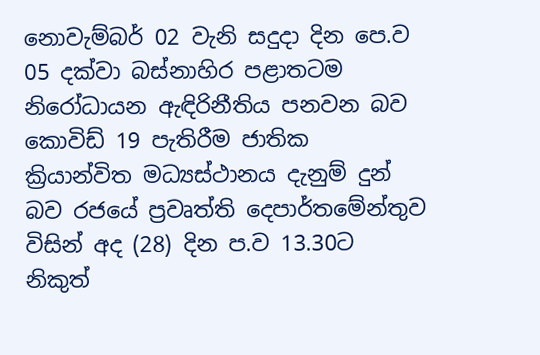නොවැම්බර් 02 වැනි සදුදා දින පෙ.ව 05 දක්වා බස්නාහිර පළාතටම නිරෝධායන ඇඳිරිනීතිය පනවන බව කොවිඩ් 19 පැතිරීම ජාතික ක්‍රියාන්විත මධ්‍යස්ථානය දැනුම් දුන් බව රජයේ ප්‍රවෘත්ති දෙපාර්තමේන්තුව විසින් අද (28) දින ප.ව 13.30ට නිකුත්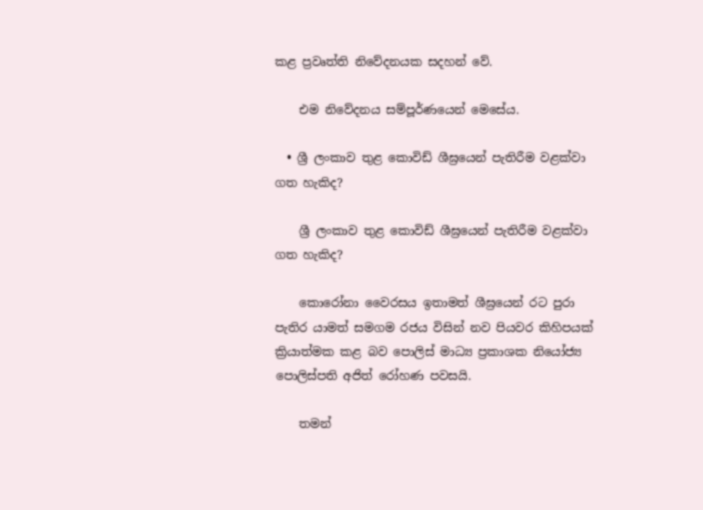කළ ප්‍රවෘත්ති නිවේදනයක සදහන් වේ.

    එම නිවේදනය සම්පූර්ණයෙන් මෙසේය.

  • ශ්‍රී ලංකාව තුළ කොවිඩ් ශීඝ්‍රයෙන් පැතිරීම වළක්වා ගත හැකිද?

    ශ්‍රී ලංකාව තුළ කොවිඩ් ශීඝ්‍රයෙන් පැතිරීම වළක්වා ගත හැකිද?

    කොරෝනා වෛරසය ඉතාමත් ශීඝ්‍රයෙන් රට පුරා පැතිර යාමත් සමගම රජය විසින් නව පියවර කිහිපයක් ක්‍රියාත්මක කළ බව පොලිස් මාධ්‍ය ප්‍රකාශක නියෝජ්‍ය පොලිස්පති අජිත් රෝහණ පවසයි.

    තමන්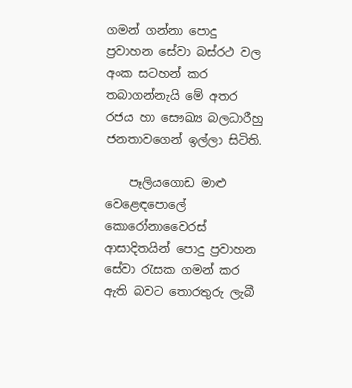ගමන් ගන්නා පොදු ප්‍රවාහන සේවා බස්රථ වල අංක සටහන් කර තබාගන්නැයි මේ අතර රජය හා සෞඛ්‍ය බලධාරීහු ජනතාවගෙන් ඉල්ලා සිටිති.

    පෑලියගොඩ මාළු වෙළෙඳපොලේ කොරෝනාවෛරස් ආසාදිතයින් පොදු ප්‍රවාහන සේවා රැසක ගමන් කර ඇති බවට තොරතුරු ලැබී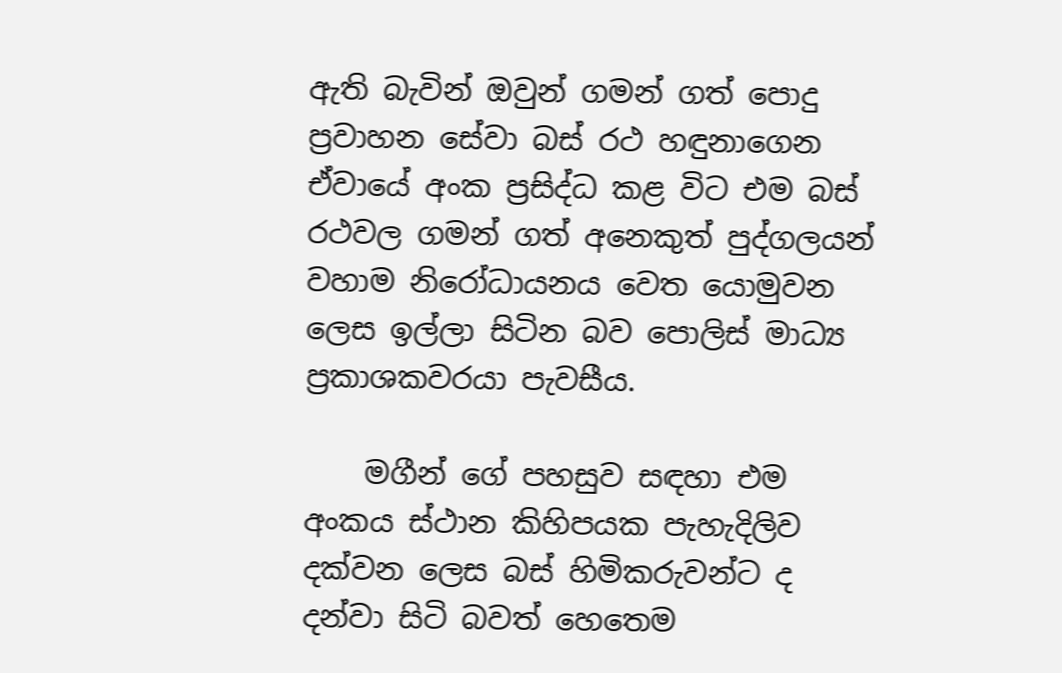ඇති බැවින් ඔවුන් ගමන් ගත් පොදු ප්‍රවාහන සේවා බස් රථ හඳුනාගෙන ඒවායේ අංක ප්‍රසිද්ධ කළ විට එම බස් රථවල ගමන් ගත් අනෙකුත් පුද්ගලයන් වහාම නිරෝධායනය වෙත යොමුවන ලෙස ඉල්ලා සිටින බව පොලිස් මාධ්‍ය ප්‍රකාශකවරයා පැවසීය.

    මගීන් ගේ පහසුව සඳහා එම අංකය ස්ථාන කිහිපයක පැහැදිලිව දක්වන ලෙස බස් හිමිකරුවන්ට ද දන්වා සිටි බවත් හෙතෙම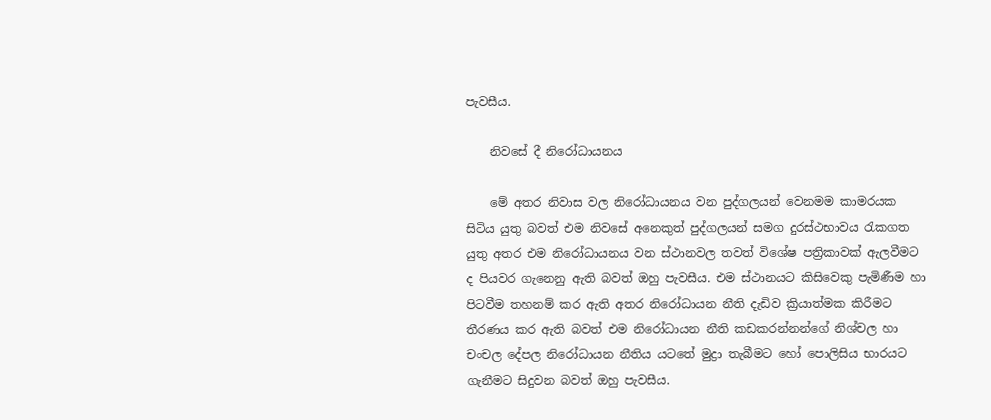පැවසීය.

    නිවසේ දී නිරෝධායනය

    මේ අතර නිවාස වල නිරෝධායනය වන පුද්ගලයන් වෙනමම කාමරයක සිටිය යුතු බවත් එම නිවසේ අනෙකුත් පුද්ගලයන් සමග දුරස්ථභාවය රැකගත යුතු අතර එම නිරෝධායනය වන ස්ථානවල තවත් විශේෂ පත්‍රිකාවක් ඇලවීමට ද පියවර ගැනෙනු ඇති බවත් ඔහු පැවසීය. එම ස්ථානයට කිසිවෙකු පැමිණීම හා පිටවීම තහනම් කර ඇති අතර නිරෝධායන නීති දැඩිව ක්‍රියාත්මක කිරීමට තීරණය කර ඇති බවත් එම නිරෝධායන නීති කඩකරන්නන්ගේ නිශ්චල හා චංචල දේපල නිරෝධායන නීතිය යටතේ මුද්‍රා තැබීමට හෝ පොලිසිය භාරයට ගැනීමට සිදුවන බවත් ඔහු පැවසීය.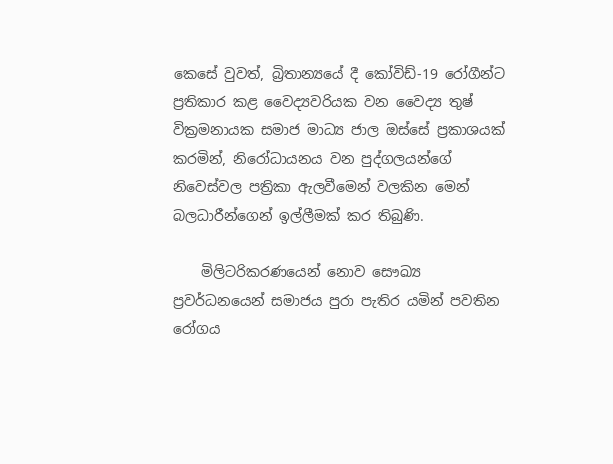කෙසේ වුවත්, බ්‍රිතාන්‍යයේ දී කෝවිඩ්-19 රෝගීන්ට ප්‍රතිකාර කළ වෛද්‍යවරියක වන වෛද්‍ය තුෂ් වික්‍රමනායක සමාජ මාධ්‍ය ජාල ඔස්සේ ප්‍රකාශයක් කරමින්, නිරෝධායනය වන පුද්ගලයන්ගේ නිවෙස්වල පත්‍රිකා ඇලවීමෙන් වලකින මෙන් බලධාරීන්ගෙන් ඉල්ලීමක් කර තිබුණි.

    මිලිටරිකරණයෙන් නොව සෞඛ්‍ය ප්‍රවර්ධනයෙන් සමාජය පුරා පැතිර යමින් පවතින රෝගය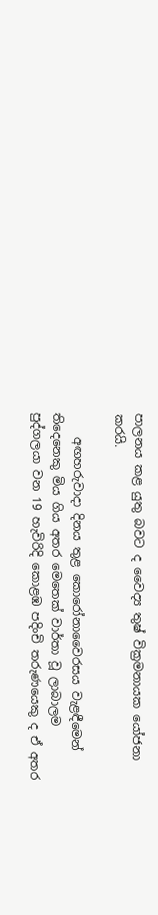පාලනය කළ යුතු බවට ද වෛද්‍ය තුෂ් වික්‍රමනායක යෝජනා කරයි.

    අඟහරුවාදා දිනය තුළ කොරෝනාවෛරසය වැළඳීමෙන් තිදෙනෙකු මිය ගිය අතර මෙතෙක් වාර්තා වූ ලාබාලම පුද්ගලයා වන 19 හැවිරිදි කොළඹ පදිංචි තරුණයෙකු ද ඒ අතර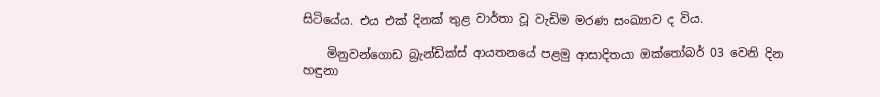සිටියේය. එය එක් දිනක් තුළ වාර්තා වූ වැඩිම මරණ සංඛ්‍යාව ද විය.

    මිනුවන්ගොඩ බ්‍රැන්ඩික්ස් ආයතනයේ පළමු ආසාදිතයා ඔක්තෝබර් 03 වෙනි දින හඳුනා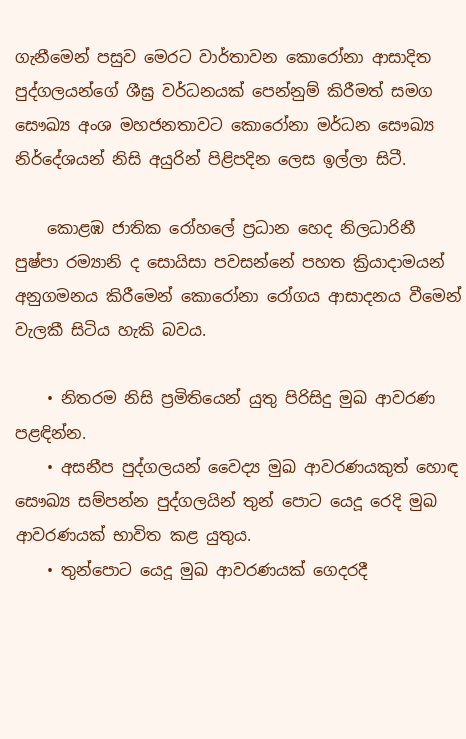ගැනීමෙන් පසුව මෙරට වාර්තාවන කොරෝනා ආසාදිත පුද්ගලයන්ගේ ශීඝ්‍ර වර්ධනයක් පෙන්නුම් කිරීමත් සමග සෞඛ්‍ය අංශ මහජනතාවට කොරෝනා මර්ධන සෞඛ්‍ය නිර්දේශයන් නිසි අයුරින් පිළිපදින ලෙස ඉල්ලා සිටී.

    කොළඹ ජාතික රෝහලේ ප්‍රධාන හෙද නිලධාරිනී පුෂ්පා රම්‍යානි ද සොයිසා පවසන්නේ පහත ක්‍රියාදාමයන් අනුගමනය කිරීමෙන් කොරෝනා රෝගය ආසාදනය වීමෙන් වැලකී සිටිය හැකි බවය.

    • නිතරම නිසි ප්‍රමිතියෙන් යුතු පිරිසිදු මුඛ ආවරණ පළඳින්න.
    • අසනීප පුද්ගලයන් වෛද්‍ය මුඛ ආවරණයකුත් හොඳ සෞඛ්‍ය සම්පන්න පුද්ගලයින් තුන් පොට යෙදූ රෙදි මුඛ ආවරණයක් භාවිත කළ යුතුය.
    • තුන්පොට යෙදූ මුඛ ආවරණයක් ගෙදරදී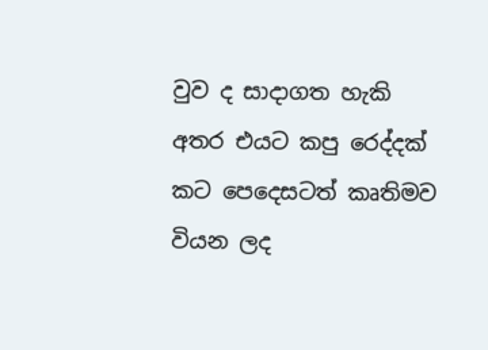වුව ද සාදාගත හැකි අතර එයට කපු රෙද්දක් කට පෙදෙසටත් කෘතිමව වියන ලද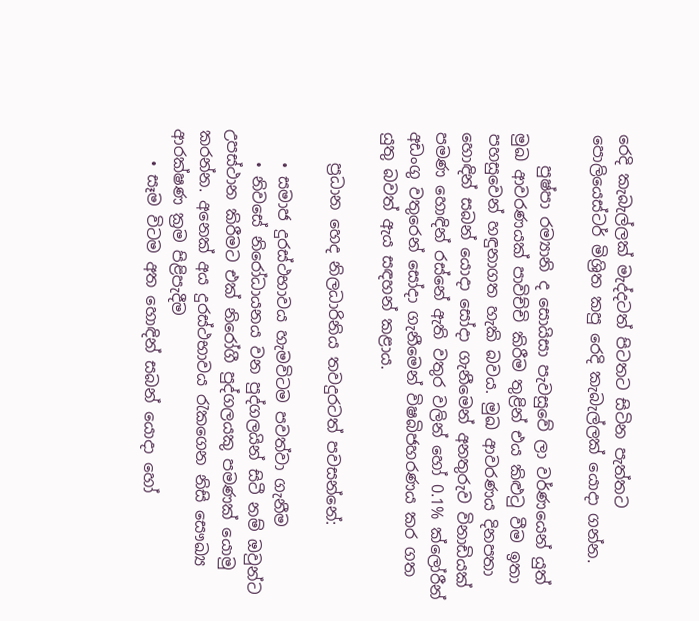රෙදි කැබැල්ලක් මැද්දටත් පිටතට සිටින පැත්තට පොලියෙස්ටර් මිශ්‍රිත කපු රෙදි කැබැල්ලක් යොදා ගන්න.

    පුෂ්පා රම්‍යානි ද සොයිසා පැවසුවේ ලා වර්ණයෙන් යුත් මුඛ ආවරණයක් පාවිච්චි කිරීම තුළින් එය කිළුටු වීම ඉතා පහසුවෙන් හඳුනාගත හැකි බවය. මුඛ ආවරණය දිනපතා හොඳින් සබන් යොදා සෝදා ගැනීමෙන් අනතුරුව විනාඩියක් පමණ හොඳින් රස්නේ ඇති වතුර වලින් හෝ 0.1% ක්ලෝරීන් අඩංගු වතුරෙන් සෝදා ගැනීමෙන් විෂබිජහරණය කර ගත යුතු බවත් ඇය සඳහන් කළාය.

    ප්‍රධාන හෙද නිලධාරිනිය තවදුරටත් පවසන්නේ:

    • සමාජ දුරස්ථභාවය හැමවිටම පවත්වා ගැනීම
    • නිවසේ නිරෝධායනය වන පුද්ගලයින් සිටී නම් ඔවුන්ට උපස්ථාන කිරීමට එක් නිරෝගී පුද්ගලයකු පමණක් යොමු කරන්න. අනෙක් අය දුරස්ථභාවය රැකගෙන නිසි සෞඛ්‍ය ආරක්ෂණ ක්‍රම පිළිපැදීම
    • සෑම විටම අත හොඳින් සබන් යොදා හෝ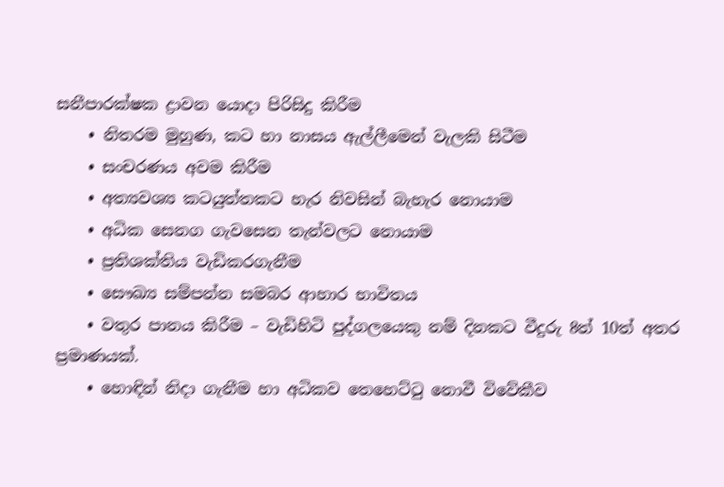සනීපාරක්ෂක ද්‍රාවන යොදා පිරිසිදු කිරීම
    • නිතරම මුහුණ, කට හා නාසය ඇල්ලීමෙන් වැලකි සිටීම
    • සංචරණය අවම කිරීම
    • අත්‍යවශ්‍ය කටයුත්තකට හැර නිවසින් බැහැර නොයාම
    • අධික සෙනග ගැවසෙන තැන්වලට නොයාම
    • ප්‍රතිශක්තිය වැඩිකරගැනීම
    • සෞඛ්‍ය සම්පන්න සමබර ආහාර භාවිතය
    • වතුර පානය කිරීම – වැඩිහිටි පුද්ගලයෙකු නම් දිනකට වීදුරු 8ත් 10ත් අතර ප්‍රමාණයක්.
    • හොඳින් නිදා ගැනීම හා අධිකව තෙහෙට්ටු නොවී විවේකීව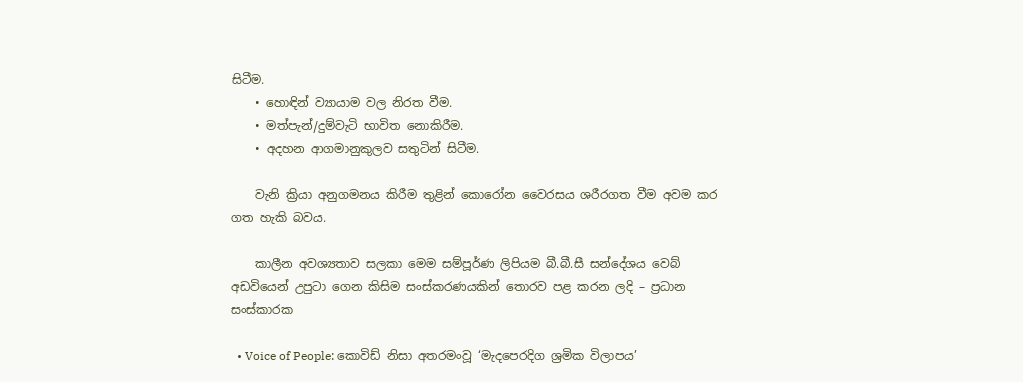සිටීම.
    • හොඳින් ව්‍යායාම වල නිරත වීම.
    • මත්පැන්/දුම්වැටි භාවිත නොකිරීම.
    • අදහන ආගමානුකුලව සතුටින් සිටීම.

    වැනි ක්‍රියා අනුගමනය කිරීම තුළින් කොරෝන වෛරසය ශරීරගත වීම අවම කර ගත හැකි බවය.

    කාලීන අවශ්‍යතාව සලකා මෙම සම්පූර්ණ ලිපියම බී.බී.සී සන්දේශය වෙබ් අඩවියෙන් උපුටා ගෙන කිසිම සංස්කරණයකින් තොරව පළ කරන ලදි – ප්‍රධාන සංස්කාරක

  • Voice of People: කොවිඩ් නිසා අතරමංවූ ‘මැදපෙරදිග ශ්‍රමික විලාපය’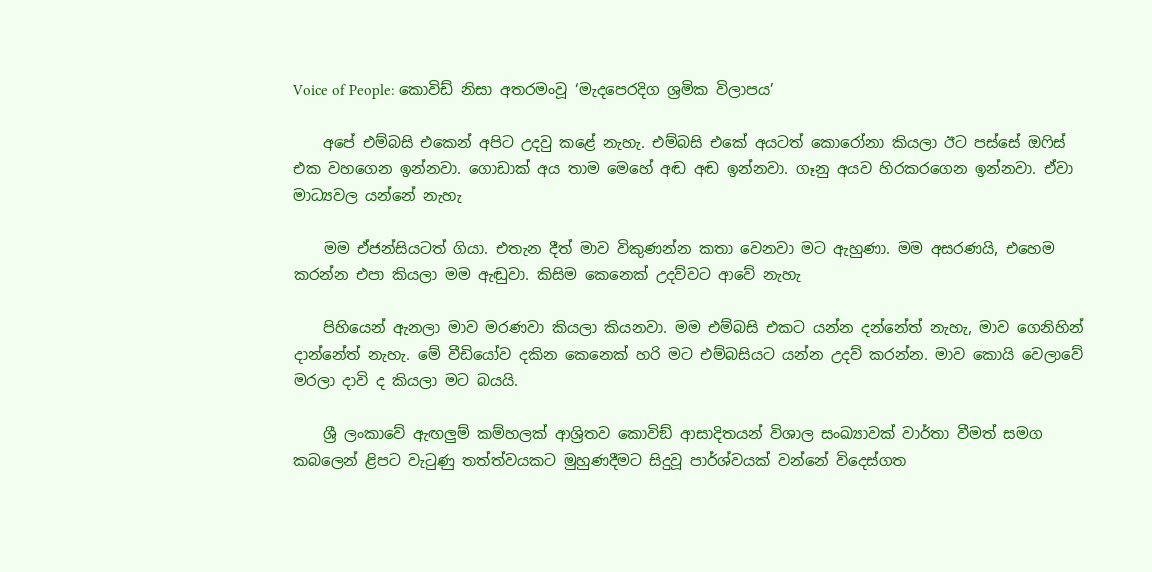Voice of People: කොවිඩ් නිසා අතරමංවූ ‘මැදපෙරදිග ශ්‍රමික විලාපය’

    අපේ එම්බසි එකෙන් අපිට උදවු කළේ නැහැ. එම්බසි එකේ අයටත් කොරෝනා කියලා ඊට පස්සේ ඔෆිස් එක වහගෙන ඉන්නවා. ගොඩාක් අය තාම මෙහේ අඬ අඬ ඉන්නවා. ගෑනු අයව හිරකරගෙන ඉන්නවා. ඒවා මාධ්‍යවල යන්නේ නැහැ

    මම ඒජන්සියටත් ගියා. එතැන දීත් මාව විකුණන්න කතා වෙනවා මට ඇහුණා. මම අසරණයි, එහෙම කරන්න එපා කියලා මම ඇඬුවා. කිසිම කෙනෙක් උදව්වට ආවේ නැහැ

    පිහියෙන් ඇනලා මාව මරණවා කියලා කියනවා. මම එම්බසි එකට යන්න දන්නේත් නැහැ, මාව ගෙනිහින් දාන්නේත් නැහැ. මේ වීඩියෝව දකින කෙනෙක් හරි මට එම්බසියට යන්න උදව් කරන්න. මාව කොයි වෙලාවේ මරලා දාවි ද කියලා මට බයයි.

    ශ්‍රී ලංකාවේ ඇඟලුම් කම්හලක් ආශ්‍රිතව කොවිඞ් ආසාදිතයන් විශාල සංඛ්‍යාවක් වාර්තා වීමත් සමග කබලෙන් ළිපට වැටුණු තත්ත්වයකට මුහුණදීමට සිදුවූ පාර්ශ්වයක් වන්නේ විදෙස්ගත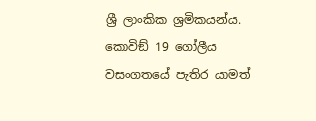ශ්‍රී ලාංකික ශ්‍රමිකයන්ය. කොවිඞ් 19 ගෝලීය වසංගතයේ පැතිර යාමත්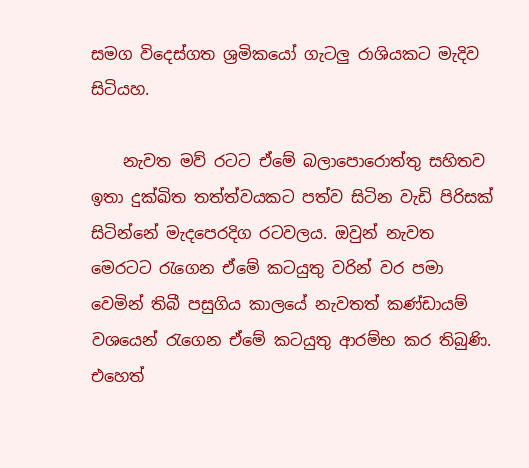සමග විදෙස්ගත ශ්‍රමිකයෝ ගැටලු රාශියකට මැදිව සිටියහ.

    නැවත මව් රටට ඒමේ බලාපොරොත්තු සහිතව ඉතා දුක්ඛිත තත්ත්වයකට පත්ව සිටින වැඩි පිරිසක් සිටින්නේ මැදපෙරදිග රටවලය. ඔවුන් නැවත මෙරටට රැගෙන ඒමේ කටයුතු වරින් වර පමා වෙමින් තිබී පසුගිය කාලයේ නැවතත් කණ්ඩායම් වශයෙන් රැගෙන ඒමේ කටයුතු ආරම්භ කර තිබුණි. එහෙත්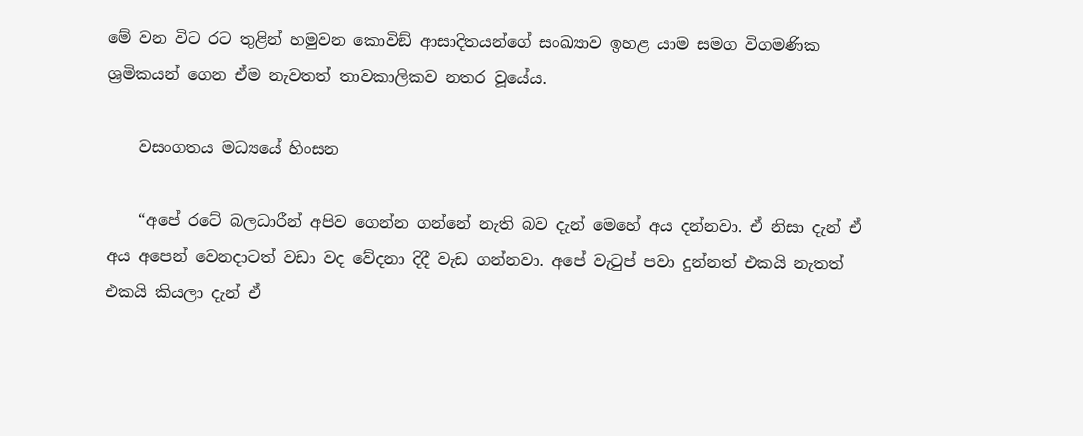මේ වන විට රට තුළින් හමුවන කොවිඞ් ආසාදිතයන්ගේ සංඛ්‍යාව ඉහළ යාම සමග විගමණික ශ්‍රමිකයන් ගෙන ඒම නැවතත් තාවකාලිකව නතර වූයේය.

    වසංගතය මධ්‍යයේ හිංසන

    “අපේ රටේ බලධාරීන් අපිව ගෙන්න ගන්නේ නැති බව දැන් මෙහේ අය දන්නවා. ඒ නිසා දැන් ඒ අය අපෙන් වෙනදාටත් වඩා වද වේදනා දිදී වැඩ ගන්නවා. අපේ වැටුප් පවා දුන්නත් එකයි නැතත් එකයි කියලා දැන් ඒ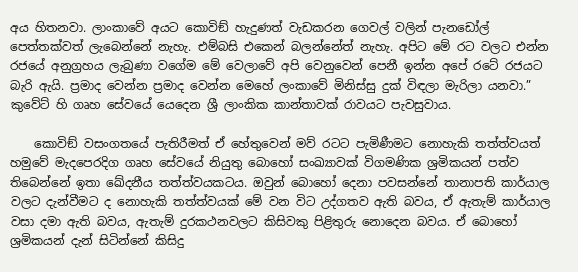අය හිතනවා. ලාංකාවේ අයට කොවිඞ් හැදුණත් වැඩකරන ගෙවල් වලින් පැනඩෝල් පෙත්තක්වත් ලැබෙන්නේ නැහැ. එම්බසි එකෙන් බලන්නේත් නැහැ. අපිට මේ රට වලට එන්න රජයේ අනුග්‍රහය ලැබුණා වගේම මේ වෙලාවේ අපි වෙනුවෙන් පෙනී ඉන්න අපේ රටේ රජයට බැරි ඇයි. ප්‍රමාද වෙන්න ප්‍රමාද වෙන්න මෙහේ ලංකාවේ මිනිස්සු දුක් විඳලා මැරිලා යනවා.” කුවේට් හි ගෘහ සේවයේ යෙදෙන ශ්‍රී ලාංකික කාන්තාවක් රාවයට පැවසුවාය.

    කොවිඞ් වසංගතයේ පැතිරීමත් ඒ හේතුවෙන් මව් රටට පැමිණීමට නොහැකි තත්ත්වයත් හමුවේ මැදපෙරදිග ගෘහ සේවයේ නියුතු බොහෝ සංඛ්‍යාවක් විගමණික ශ්‍රමිකයන් පත්ව තිබෙන්නේ ඉතා ඛේදනීය තත්ත්වයකටය. ඔවුන් බොහෝ දෙනා පවසන්නේ තානාපති කාර්යාල වලට දැන්වීමට ද නොහැකි තත්ත්වයක් මේ වන විට උද්ගතව ඇති බවය, ඒ ඇතැම් කාර්යාල වසා දමා ඇති බවය, ඇතැම් දුරකථනවලට කිසිවකු පිළිතුරු නොදෙන බවය. ඒ බොහෝ ශ්‍රමිකයන් දැන් සිටින්නේ කිසිදු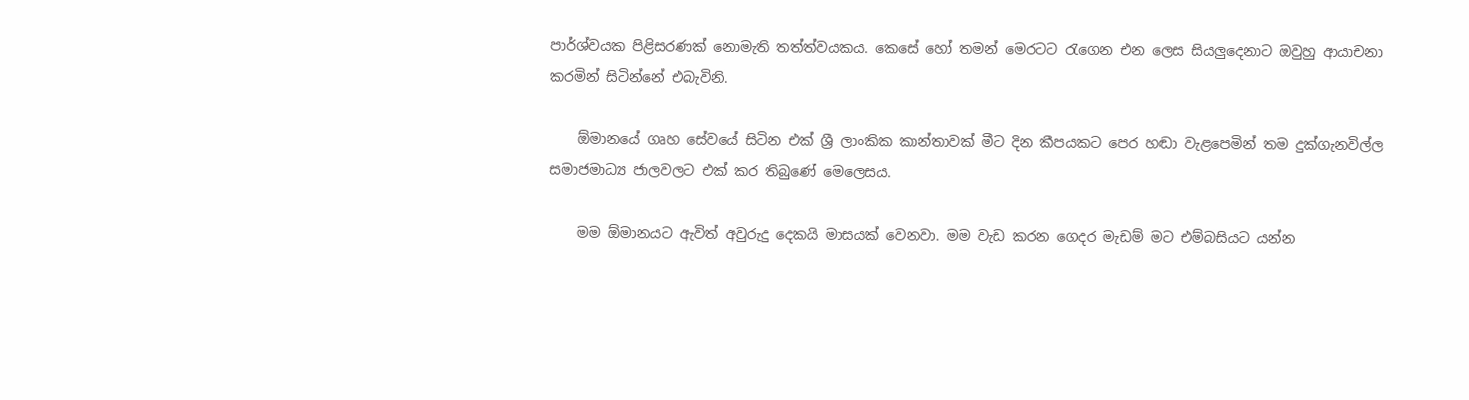පාර්ශ්වයක පිළිසරණක් නොමැති තත්ත්වයකය. කෙසේ හෝ තමන් මෙරටට රැගෙන එන ලෙස සියලුදෙනාට ඔවුහු ආයාචනා කරමින් සිටින්නේ එබැවිනි.

    ඕමානයේ ගෘහ සේවයේ සිටින එක් ශ්‍රී ලාංකික කාන්තාවක් මීට දින කීපයකට පෙර හඬා වැළපෙමින් තම දුක්ගැනවිල්ල සමාජමාධ්‍ය ජාලවලට එක් කර තිබුණේ මෙලෙසය.

    මම ඕමානයට ඇවිත් අවුරුදු දෙකයි මාසයක් වෙනවා. මම වැඩ කරන ගෙදර මැඩම් මට එම්බසියට යන්න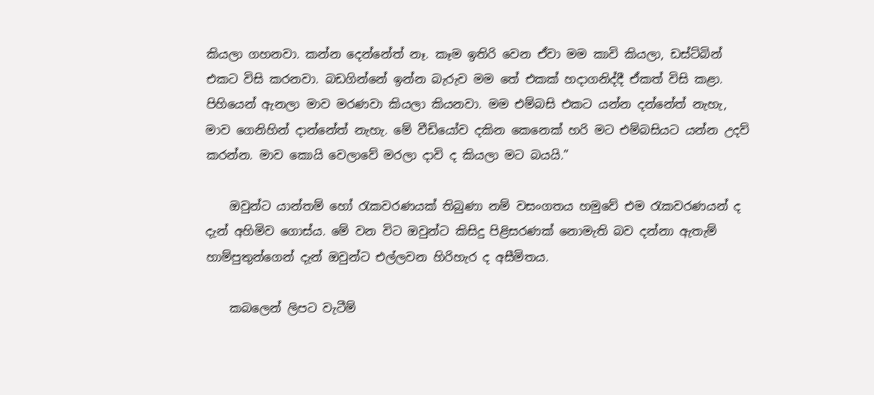කියලා ගහනවා. කන්න දෙන්නේත් නෑ. කෑම ඉතිරි වෙන ඒවා මම කාවි කියලා, ඩස්ට්බින් එකට විසි කරනවා. බඩගින්නේ ඉන්න බැරුව මම තේ එකක් හදාගනිද්දී ඒකත් විසි කළා. පිහියෙන් ඇනලා මාව මරණවා කියලා කියනවා. මම එම්බසි එකට යන්න දන්නේත් නැහැ, මාව ගෙනිහින් දාන්නේත් නැහැ. මේ වීඩියෝව දකින කෙනෙක් හරි මට එම්බසියට යන්න උදව් කරන්න. මාව කොයි වෙලාවේ මරලා දාවි ද කියලා මට බයයි.”

    ඔවුන්ට යාන්තම් හෝ රැකවරණයක් තිබුණා නම් වසංගතය හමුවේ එම රැකවරණයන් ද දැන් අහිමිව ගොස්ය. මේ වන විට ඔවුන්ට කිසිදු පිළිසරණක් නොමැති බව දන්නා ඇතැම් හාම්පුතුන්ගෙන් දැන් ඔවුන්ට එල්ලවන හිරිහැර ද අසීමිතය.

    කබලෙන් ලිපට වැටීම්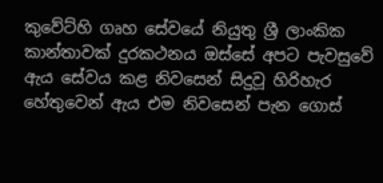කුවේට්හි ගෘහ සේවයේ නියුතු ශ්‍රී ලාංකික කාන්තාවක් දුරකථනය ඔස්සේ අපට පැවසුවේ ඇය සේවය කළ නිවසෙන් සිදුවූ හිරිහැර හේතුවෙන් ඇය එම නිවසෙන් පැන ගොස්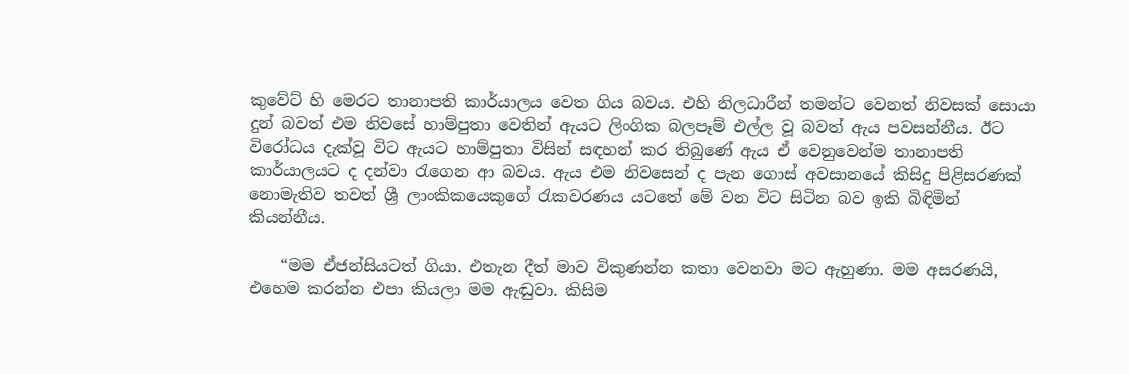කුවේට් හි මෙරට තානාපති කාර්යාලය වෙත ගිය බවය. එහි නිලධාරීන් තමන්ට වෙනත් නිවසක් සොයා දුන් බවත් එම නිවසේ හාම්පුතා වෙතින් ඇයට ලිංගික බලපෑම් එල්ල වූ බවත් ඇය පවසන්නීය. ඊට විරෝධය දැක්වූ විට ඇයට හාම්පුතා විසින් සඳහන් කර තිබුණේ ඇය ඒ වෙනුවෙන්ම තානාපති කාර්යාලයට ද දන්වා රැගෙන ආ බවය. ඇය එම නිවසෙන් ද පැන ගොස් අවසානයේ කිසිදු පිළිසරණක් නොමැතිව තවත් ශ්‍රී ලාංකිකයෙකුගේ රැකවරණය යටතේ මේ වන විට සිටින බව ඉකි බිඳිමින් කියන්නීය.

    “මම ඒජන්සියටත් ගියා. එතැන දීත් මාව විකුණන්න කතා වෙනවා මට ඇහුණා. මම අසරණයි, එහෙම කරන්න එපා කියලා මම ඇඬුවා. කිසිම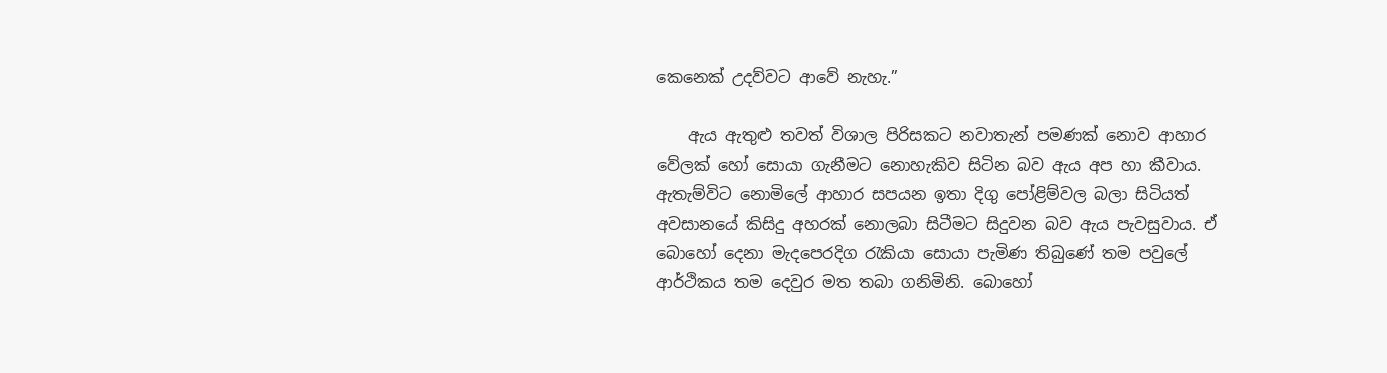කෙනෙක් උදව්වට ආවේ නැහැ.”

    ඇය ඇතුළු තවත් විශාල පිරිසකට නවාතැන් පමණක් නොව ආහාර වේලක් හෝ සොයා ගැනීමට නොහැකිව සිටින බව ඇය අප හා කීවාය. ඇතැම්විට නොමිලේ ආහාර සපයන ඉතා දිගු පෝළිම්වල බලා සිටියත් අවසානයේ කිසිදු අහරක් නොලබා සිටීමට සිදුවන බව ඇය පැවසුවාය. ඒ බොහෝ දෙනා මැදපෙරදිග රැකියා සොයා පැමිණ තිබුණේ තම පවුලේ ආර්ථිකය තම දෙවුර මත තබා ගනිමිනි. බොහෝ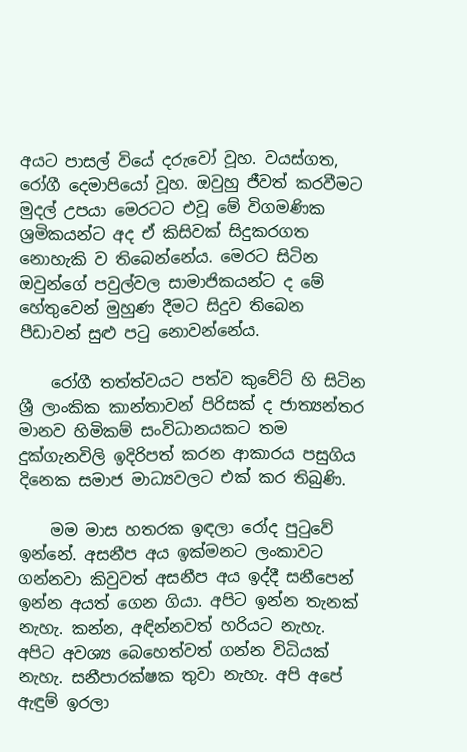අයට පාසල් වියේ දරුවෝ වූහ. වයස්ගත, රෝගී දෙමාපියෝ වූහ. ඔවුහු ජීවත් කරවීමට මුදල් උපයා මෙරටට එවූ මේ විගමණික ශ්‍රමිකයන්ට අද ඒ කිසිවක් සිදුකරගත නොහැකි ව තිබෙන්නේය. මෙරට සිටින ඔවුන්ගේ පවුල්වල සාමාජිකයන්ට ද මේ හේතුවෙන් මුහුණ දීමට සිදුව තිබෙන පීඩාවන් සුළු පටු නොවන්නේය.

    රෝගී තත්ත්වයට පත්ව කුවේට් හි සිටින ශ්‍රී ලාංකික කාන්තාවන් පිරිසක් ද ජාත්‍යන්තර මානව හිමිකම් සංවිධානයකට තම දුක්ගැනවිලි ඉදිරිපත් කරන ආකාරය පසුගිය දිනෙක සමාජ මාධ්‍යවලට එක් කර තිබුණි.

    මම මාස හතරක ඉඳලා රෝද පුටුවේ ඉන්නේ. අසනීප අය ඉක්මනට ලංකාවට ගන්නවා කිවුවත් අසනීප අය ඉද්දී සනීපෙන් ඉන්න අයත් ගෙන ගියා. අපිට ඉන්න තැනක් නැහැ. කන්න, අඳින්නවත් හරියට නැහැ. අපිට අවශ්‍ය බෙහෙත්වත් ගන්න විධියක් නැහැ. සනීපාරක්ෂක තුවා නැහැ. අපි අපේ ඇඳුම් ඉරලා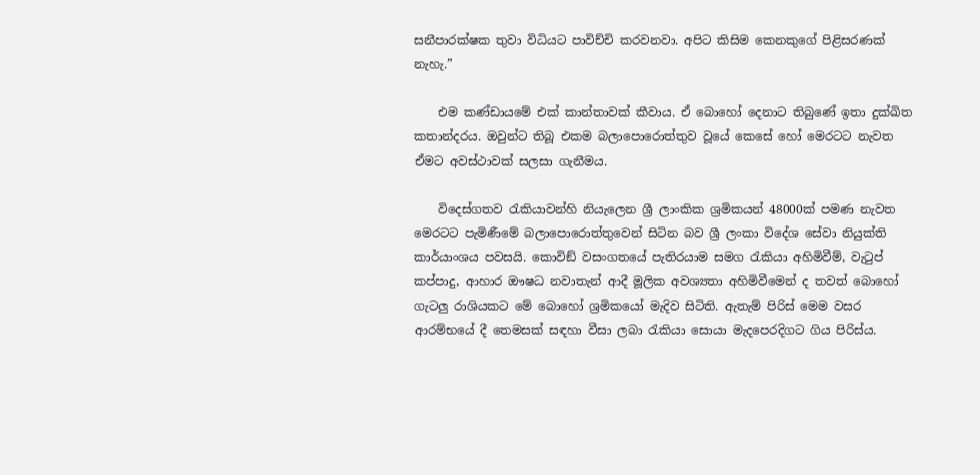සනීපාරක්ෂක තුවා විධියට පාවිච්චි කරවනවා. අපිට කිසිම කෙනකුගේ පිළිසරණක් නැහැ.”

    එම කණ්ඩායමේ එක් කාන්තාවක් කීවාය. ඒ බොහෝ දෙනාට තිබුණේ ඉතා දුක්ඛිත කතාන්දරය. ඔවුන්ට තිබූ එකම බලාපොරොත්තුව වූයේ කෙසේ හෝ මෙරටට නැවත ඒමට අවස්ථාවක් සලසා ගැනීමය.

    විදෙස්ගතව රැකියාවන්හි නියැලෙන ශ්‍රී ලාංකික ශ්‍රමිකයන් 48000ක් පමණ නැවත මෙරටට පැමිණීමේ බලාපොරොත්තුවෙන් සිටින බව ශ්‍රී ලංකා විදේශ සේවා නියුක්ති කාර්යාංශය පවසයි. කොවිඞ් වසංගතයේ පැතිරයාම සමග රැකියා අහිමිවීම්, වැටුප් කප්පාදු, ආහාර ඖෂධ නවාතැන් ආදී මූලික අවශ්‍යතා අහිමිවීමෙන් ද තවත් බොහෝ ගැටලු රාශියකට මේ බොහෝ ශ්‍රමිකයෝ මැදිව සිටිති. ඇතැම් පිරිස් මෙම වසර ආරම්භයේ දී තෙමසක් සඳහා වීසා ලබා රැකියා සොයා මැදපෙරදිගට ගිය පිරිස්ය.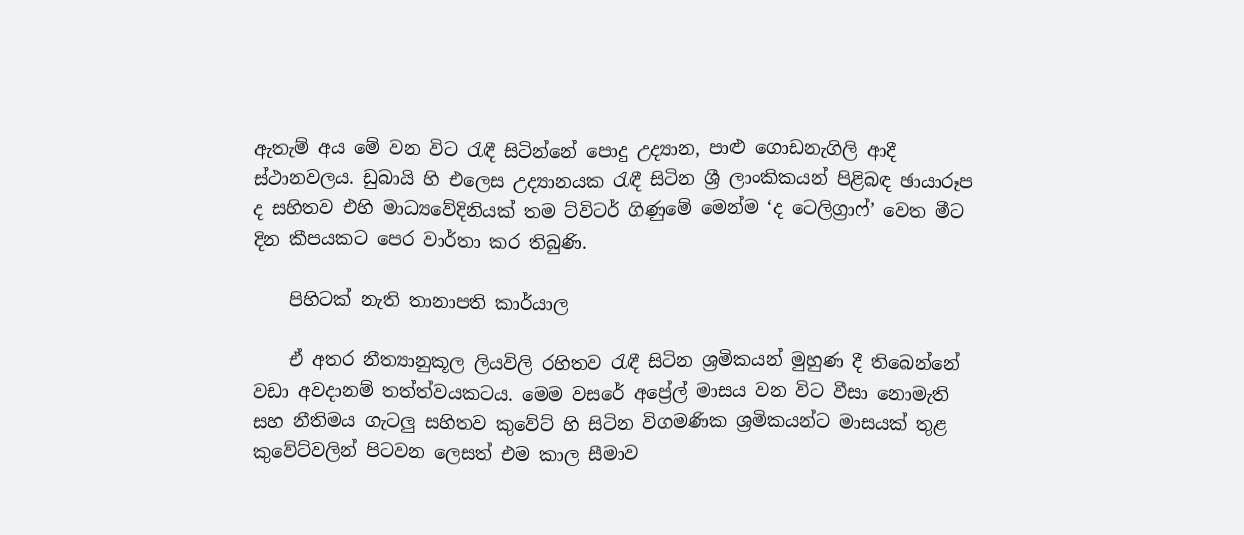ඇතැම් අය මේ වන විට රැඳී සිටින්නේ පොදු උද්‍යාන, පාළු ගොඩනැගිලි ආදී ස්ථානවලය. ඩුබායි හි එලෙස උද්‍යානයක රැඳී සිටින ශ්‍රී ලාංකිකයන් පිළිබඳ ඡායාරූප ද සහිතව එහි මාධ්‍යවේදිනියක් තම ට්විටර් ගිණුමේ මෙන්ම ‘ද ටෙලිග්‍රාෆ්’ වෙත මීට දින කීපයකට පෙර වාර්තා කර තිබුණි.

    පිහිටක් නැති තානාපති කාර්යාල

    ඒ අතර නීත්‍යානුකූල ලියවිලි රහිතව රැඳී සිටින ශ්‍රමිකයන් මුහුණ දී තිබෙන්නේ වඩා අවදානම් තත්ත්වයකටය. මෙම වසරේ අප්‍රේල් මාසය වන විට වීසා නොමැති සහ නීතිමය ගැටලු සහිතව කුවේට් හි සිටින විගමණික ශ්‍රමිකයන්ට මාසයක් තුළ කුවේට්වලින් පිටවන ලෙසත් එම කාල සීමාව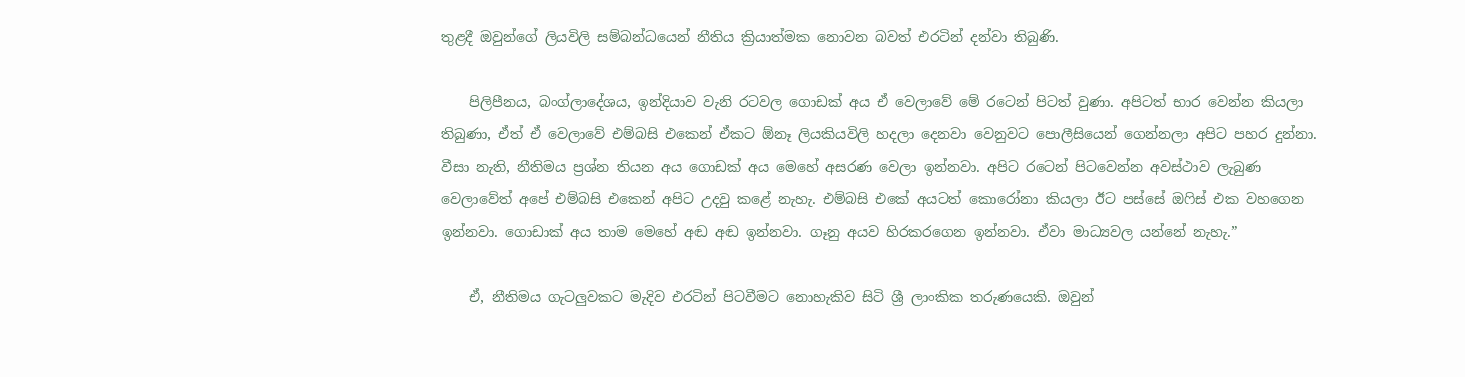තුළදී ඔවුන්ගේ ලියවිලි සම්බන්ධයෙන් නීතිය ක්‍රියාත්මක නොවන බවත් එරටින් දන්වා තිබුණි.

    පිලිපීනය, බංග්ලාදේශය, ඉන්දියාව වැනි රටවල ගොඩක් අය ඒ වෙලාවේ මේ රටෙන් පිටත් වුණා. අපිටත් භාර වෙන්න කියලා තිබුණා, ඒත් ඒ වෙලාවේ එම්බසි එකෙන් ඒකට ඕනෑ ලියකියවිලි හදලා දෙනවා වෙනුවට පොලීසියෙන් ගෙන්නලා අපිට පහර දුන්නා. වීසා නැති, නීතිමය ප්‍රශ්න තියන අය ගොඩක් අය මෙහේ අසරණ වෙලා ඉන්නවා. අපිට රටෙන් පිටවෙන්න අවස්ථාව ලැබුණ වෙලාවේත් අපේ එම්බසි එකෙන් අපිට උදවු කළේ නැහැ. එම්බසි එකේ අයටත් කොරෝනා කියලා ඊට පස්සේ ඔෆිස් එක වහගෙන ඉන්නවා. ගොඩාක් අය තාම මෙහේ අඬ අඬ ඉන්නවා. ගෑනු අයව හිරකරගෙන ඉන්නවා. ඒවා මාධ්‍යවල යන්නේ නැහැ.”

    ඒ, නීතිමය ගැටලුවකට මැදිව එරටින් පිටවීමට නොහැකිව සිටි ශ්‍රී ලාංකික තරුණයෙකි. ඔවුන්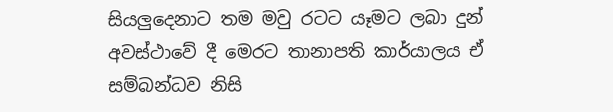සියලුදෙනාට තම මවු රටට යෑමට ලබා දුන් අවස්ථාවේ දී මෙරට තානාපති කාර්යාලය ඒ සම්බන්ධව නිසි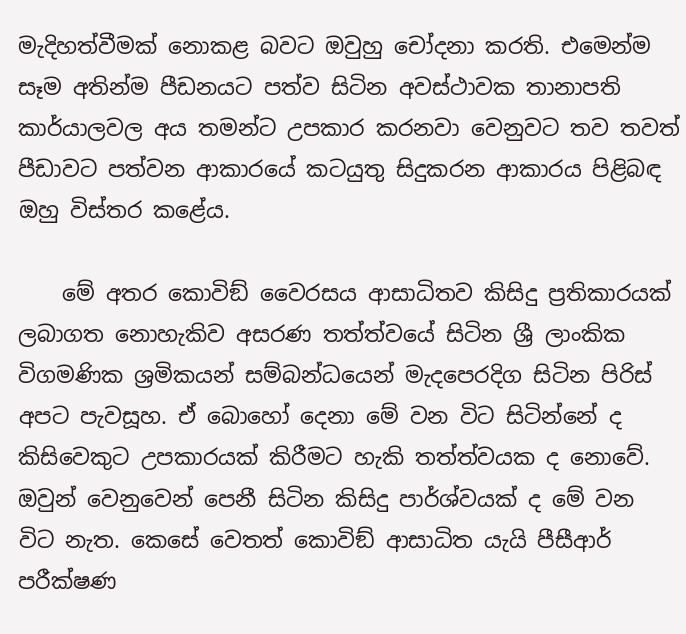මැදිහත්වීමක් නොකළ බවට ඔවුහු චෝදනා කරති. එමෙන්ම සෑම අතින්ම පීඩනයට පත්ව සිටින අවස්ථාවක තානාපති කාර්යාලවල අය තමන්ට උපකාර කරනවා වෙනුවට තව තවත් පීඩාවට පත්වන ආකාරයේ කටයුතු සිදුකරන ආකාරය පිළිබඳ ඔහු විස්තර කළේය.

    මේ අතර කොවිඞ් වෛරසය ආසාධිතව කිසිදු ප්‍රතිකාරයක් ලබාගත නොහැකිව අසරණ තත්ත්වයේ සිටින ශ්‍රී ලාංකික විගමණික ශ්‍රමිකයන් සම්බන්ධයෙන් මැදපෙරදිග සිටින පිරිස් අපට පැවසූහ. ඒ බොහෝ දෙනා මේ වන විට සිටින්නේ ද කිසිවෙකුට උපකාරයක් කිරීමට හැකි තත්ත්වයක ද නොවේ. ඔවුන් වෙනුවෙන් පෙනී සිටින කිසිදු පාර්ශ්වයක් ද මේ වන විට නැත. කෙසේ වෙතත් කොවිඞ් ආසාධිත යැයි පීසීආර් පරීක්ෂණ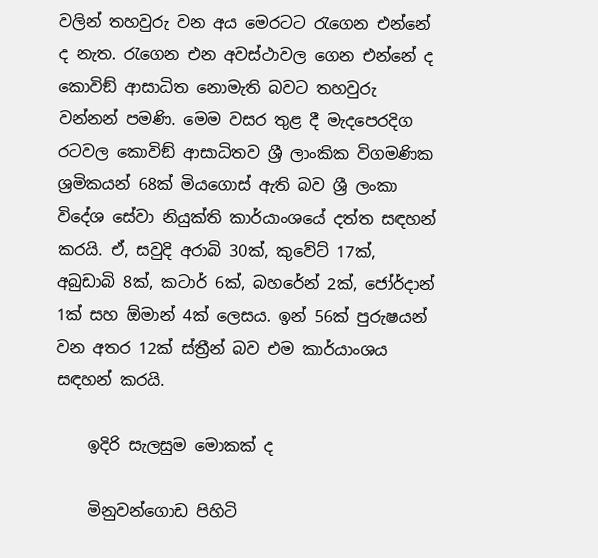වලින් තහවුරු වන අය මෙරටට රැගෙන එන්නේ ද නැත. රැගෙන එන අවස්ථාවල ගෙන එන්නේ ද කොවිඞ් ආසාධිත නොමැති බවට තහවුරු වන්නන් පමණි. මෙම වසර තුළ දී මැදපෙරදිග රටවල කොවිඞ් ආසාධිතව ශ්‍රී ලාංකික විගමණික ශ්‍රමිකයන් 68ක් මියගොස් ඇති බව ශ්‍රී ලංකා විදේශ සේවා නියුක්ති කාර්යාංශයේ දත්ත සඳහන් කරයි. ඒ, සවුදි අරාබි 30ක්, කුවේට් 17ක්, අබුඩාබි 8ක්, කටාර් 6ක්, බහරේන් 2ක්, ජෝර්දාන් 1ක් සහ ඕමාන් 4ක් ලෙසය. ඉන් 56ක් පුරුෂයන් වන අතර 12ක් ස්ත්‍රීන් බව එම කාර්යාංශය සඳහන් කරයි.

    ඉදිරි සැලසුම මොකක් ද

    මිනුවන්ගොඩ පිහිටි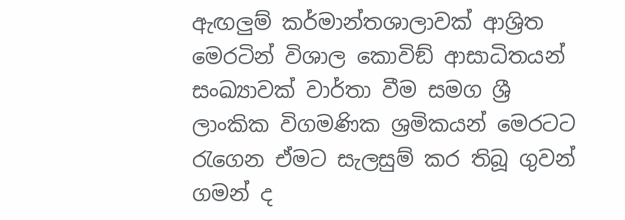ඇඟලුම් කර්මාන්තශාලාවක් ආශ්‍රිත මෙරටින් විශාල කොවිඞ් ආසාධිතයන් සංඛ්‍යාවක් වාර්තා වීම සමග ශ්‍රී ලාංකික විගමණික ශ්‍රමිකයන් මෙරටට රැගෙන ඒමට සැලසුම් කර තිබූ ගුවන් ගමන් ද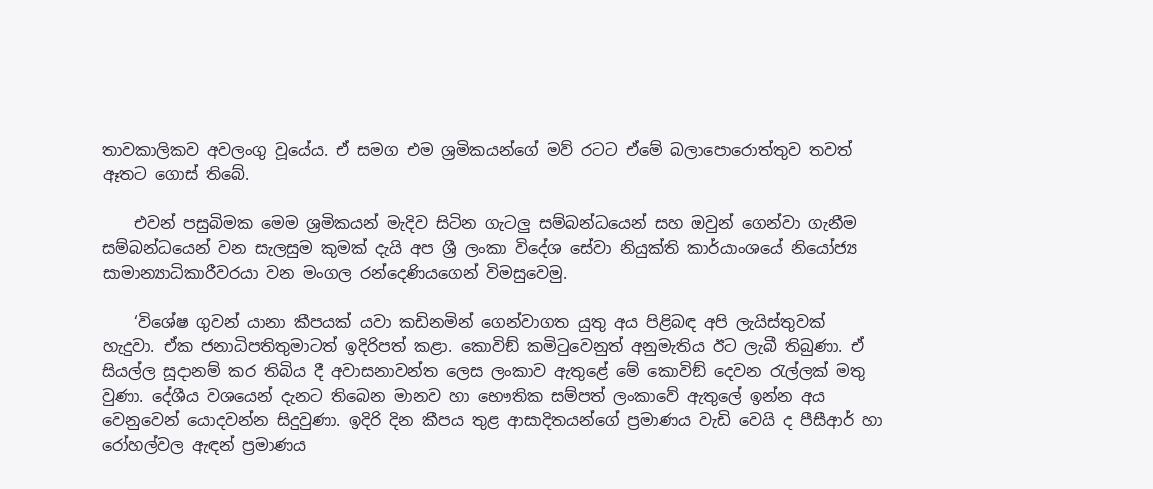තාවකාලිකව අවලංගු වූයේය. ඒ සමග එම ශ්‍රමිකයන්ගේ මව් රටට ඒමේ බලාපොරොත්තුව තවත් ඈතට ගොස් තිබේ.

    එවන් පසුබිමක මෙම ශ්‍රමිකයන් මැදිව සිටින ගැටලු සම්බන්ධයෙන් සහ ඔවුන් ගෙන්වා ගැනීම සම්බන්ධයෙන් වන සැලසුම කුමක් දැයි අප ශ්‍රී ලංකා විදේශ සේවා නියුක්ති කාර්යාංශයේ නියෝජ්‍ය සාමාන්‍යාධිකාරීවරයා වන මංගල රන්දෙණියගෙන් විමසුවෙමු.

    ‘විශේෂ ගුවන් යානා කීපයක් යවා කඩිනමින් ගෙන්වාගත යුතු අය පිළිබඳ අපි ලැයිස්තුවක් හැදුවා. ඒක ජනාධිපතිතුමාටත් ඉදිරිපත් කළා. කොවිඞ් කමිටුවෙනුත් අනුමැතිය ඊට ලැබී තිබුණා. ඒ සියල්ල සූදානම් කර තිබිය දී අවාසනාවන්ත ලෙස ලංකාව ඇතුළේ මේ කොවිඞ් දෙවන රැල්ලක් මතු වුණා. දේශීය වශයෙන් දැනට තිබෙන මානව හා භෞතික සම්පත් ලංකාවේ ඇතුලේ ඉන්න අය වෙනුවෙන් යොදවන්න සිදුවුණා. ඉදිරි දින කීපය තුළ ආසාදිතයන්ගේ ප්‍රමාණය වැඩි වෙයි ද පීසීආර් හා රෝහල්වල ඇඳන් ප්‍රමාණය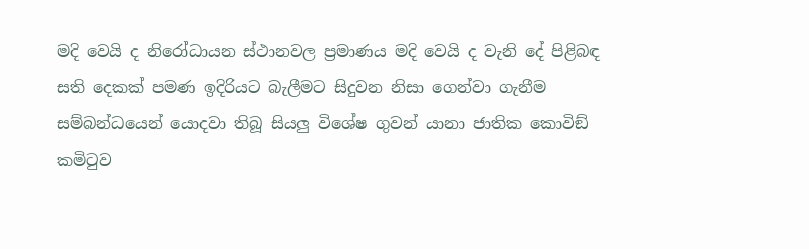මදි වෙයි ද නිරෝධායන ස්ථානවල ප්‍රමාණය මදි වෙයි ද වැනි දේ පිළිබඳ සති දෙකක් පමණ ඉදිරියට බැලීමට සිදුවන නිසා ගෙන්වා ගැනීම සම්බන්ධයෙන් යොදවා තිබූ සියලු විශේෂ ගුවන් යානා ජාතික කොවිඞ් කමිටුව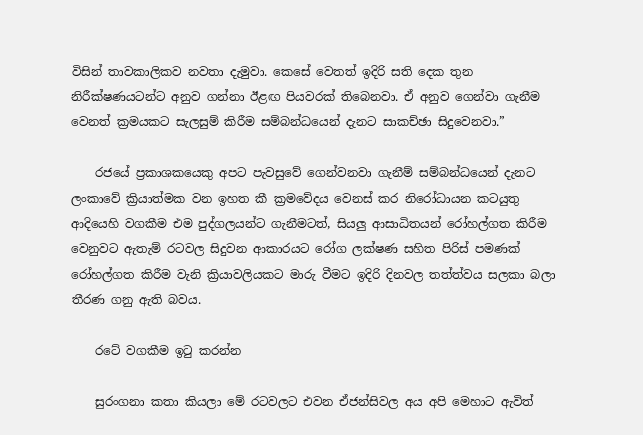විසින් තාවකාලිකව නවතා දැමුවා. කෙසේ වෙතත් ඉදිරි සති දෙක තුන නිරීක්ෂණයටන්ට අනුව ගන්නා ඊළඟ පියවරක් තිබෙනවා. ඒ අනුව ගෙන්වා ගැනීම වෙනත් ක්‍රමයකට සැලසුම් කිරීම සම්බන්ධයෙන් දැනට සාකච්ඡා සිදුවෙනවා.”

    රජයේ ප්‍රකාශකයෙකු අපට පැවසුවේ ගෙන්වනවා ගැනීම් සම්බන්ධයෙන් දැනට ලංකාවේ ක්‍රියාත්මක වන ඉහත කී ක්‍රමවේදය වෙනස් කර නිරෝධායන කටයුතු ආදියෙහි වගකීම එම පුද්ගලයන්ට ගැනීමටත්, සියලු ආසාධිතයන් රෝහල්ගත කිරීම වෙනුවට ඇතැම් රටවල සිදුවන ආකාරයට රෝග ලක්ෂණ සහිත පිරිස් පමණක් රෝහල්ගත කිරීම වැනි ක්‍රියාවලියකට මාරු වීමට ඉදිරි දිනවල තත්ත්වය සලකා බලා තීරණ ගනු ඇති බවය.

    රටේ වගකීම ඉටු කරන්න

    සුරංගනා කතා කියලා මේ රටවලට එවන ඒජන්සිවල අය අපි මෙහාට ඇවිත්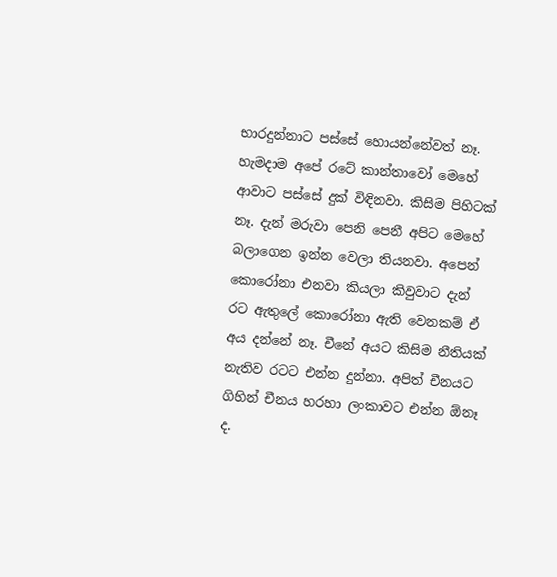භාරදුන්නාට පස්සේ හොයන්නේවත් නෑ. හැමදාම අපේ රටේ කාන්තාවෝ මෙහේ ආවාට පස්සේ දුක් විඳිනවා. කිසිම පිහිටක් නෑ. දැන් මරුවා පෙනි පෙනී අපිට මෙහේ බලාගෙන ඉන්න වෙලා තියනවා. අපෙන් කොරෝනා එනවා කියලා කිවුවාට දැන් රට ඇතුලේ කොරෝනා ඇති වෙනකම් ඒ අය දන්නේ නෑ. චීනේ අයට කිසිම නීතියක් නැතිව රටට එන්න දුන්නා. අපිත් චීනයට ගිහින් චීනය හරහා ලංකාවට එන්න ඕනෑ ද.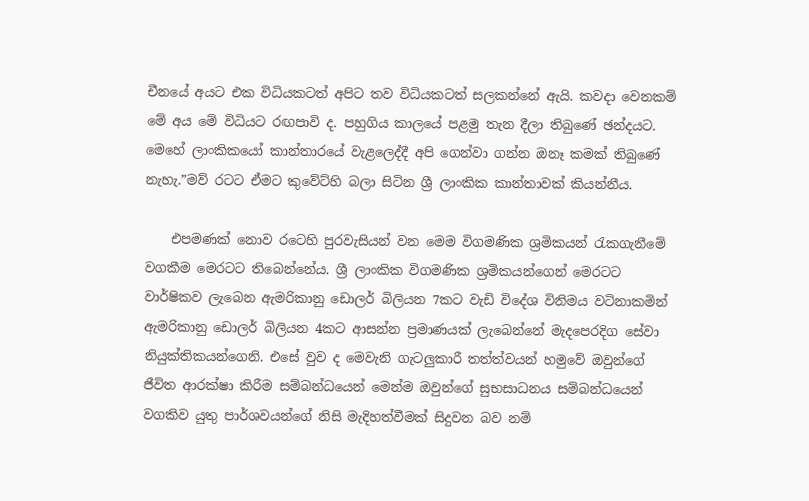චීනයේ අයට එක විධියකටත් අපිට තව විධියකටත් සලකන්නේ ඇයි. කවදා වෙනකම් මේ අය මේ විධියට රඟපාවි ද. පහුගිය කාලයේ පළමු තැන දීලා තිබුණේ ඡන්දයට. මෙහේ ලාංකිකයෝ කාන්තාරයේ වැළලෙද්දී අපි ගෙන්වා ගන්න ඔනෑ කමක් තිබුණේ නැහැ.”මව් රටට ඒමට කුවේට්හි බලා සිටින ශ්‍රී ලාංකික කාන්තාවක් කියන්නීය.

    එපමණක් නොව රටෙහි පුරවැසියන් වන මෙම විගමණික ශ්‍රමිකයන් රැකගැනීමේ වගකීම මෙරටට තිබෙන්නේය. ශ්‍රී ලාංකික විගමණික ශ්‍රමිකයන්ගෙන් මෙරටට වාර්ෂිකව ලැබෙන ඇමරිකානු ඩොලර් බිලියන 7කට වැඩි විදේශ විනිමය වටිනාකමින් ඇමරිකානු ඩොලර් බිලියන 4කට ආසන්න ප්‍රමාණයක් ලැබෙන්නේ මැදපෙරදිග සේවා නියුක්තිකයන්ගෙනි. එසේ වුව ද මෙවැනි ගැටලුකාරී තත්ත්වයන් හමුවේ ඔවුන්ගේ ජීවිත ආරක්ෂා කිරීම සම්බන්ධයෙන් මෙන්ම ඔවුන්ගේ සුභසාධනය සම්බන්ධයෙන් වගකිව යුතු පාර්ශවයන්ගේ නිසි මැදිහත්වීමක් සිදුවන බව නම්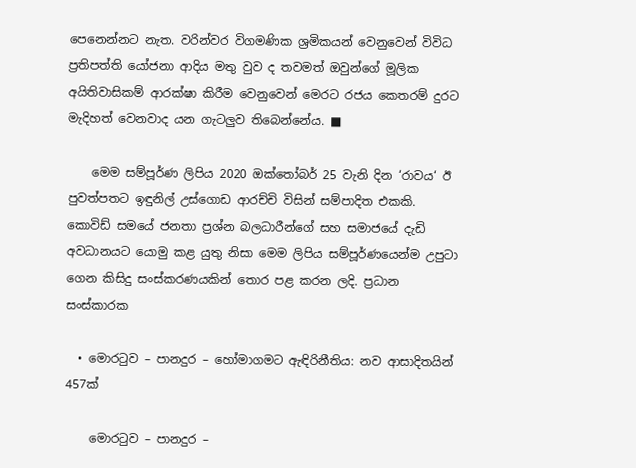පෙනෙන්නට නැත. වරින්වර විගමණික ශ්‍රමිකයන් වෙනුවෙන් විවිධ ප්‍රතිපත්ති යෝජනා ආදිය මතු වුව ද තවමත් ඔවුන්ගේ මූලික අයිතිවාසිකම් ආරක්ෂා කිරීම වෙනුවෙන් මෙරට රජය කෙතරම් දුරට මැදිහත් වෙනවාද යන ගැටලුව තිබෙන්නේය. ■

    මෙම සම්පූර්ණ ලිපිය 2020 ඔක්තෝබර් 25 වැනි දින ‘රාවය‘ ඊ පුවත්පතට ඉඳුනිල් උස්ගොඩ ආරච්චි විසින් සම්පාදිත එකකි. කොවිඩ් සමයේ ජනතා ප්‍රශ්න බලධාරීන්ගේ සහ සමාජයේ දැඩි අවධානයට යොමු කළ යුතු නිසා මෙම ලිපිය සම්පූර්ණයෙන්ම උපුටා ගෙන කිසිදු සංස්කරණයකින් තොර පළ කරන ලදි. ප්‍රධාන සංස්කාරක

  • මොරටුව – පානදුර – හෝමාගමට ඇඳිරිනීතිය: නව ආසාදිතයින් 457ක්

    මොරටුව – පානදුර –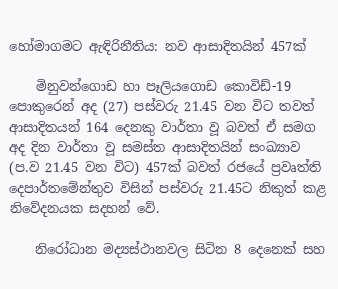හෝමාගමට ඇඳිරිනීතිය: නව ආසාදිතයින් 457ක්

    මිනුවන්ගොඩ හා පෑලියගොඩ කොවිඩ්-19 පොකුරෙන් අද (27) පස්වරු 21.45 වන විට තවත් ආසාදිතයන් 164 දෙනකු වාර්තා වූ බවත් ඒ සමග අද දින වාර්තා වූ සමස්ත ආසාදිතයින් සංඛ්‍යාව (ප.ව 21.45 වන විට) 457ක් බවත් රජයේ ප්‍රවෘත්ති දෙපාර්තමේන්තුව විසින් පස්වරු 21.45ට නිකුත් කළ නිවේදනයක සදහන් වේ.

    නිරෝධාන මද්‍යස්ථානවල සිටින 8 දෙනෙක් සහ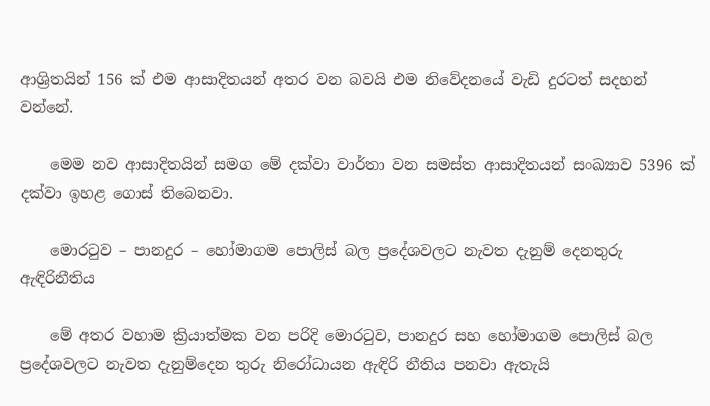ආශ්‍රිතයින් 156 ක් එම ආසාදිතයන් අතර වන බවයි එම නිවේදනයේ වැඩි දුරටත් සදහන් වන්නේ.

    මෙම නව ආසාදිතයින් සමග මේ දක්වා වාර්තා වන සමස්ත ආසාදිතයන් සංඛ්‍යාව 5396 ක් දක්වා ඉහළ ගොස් තිබෙනවා.

    මොරටුව – පානදුර – හෝමාගම ‍පොලිස් බල ප්‍රදේශවලට නැවත දැනුම් දෙනතුරු ඇඳිරිනීතිය

    මේ අතර වහාම ක්‍රියාත්මක වන පරිදි මොරටුව, පානදුර සහ හෝමාගම පොලිස් බල ප්‍රදේශවලට නැවත දැනුම්දෙන තුරු නිරෝධායන ඇඳිරි නීතිය පනවා ඇතැයි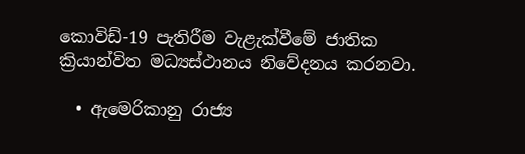කොවිඩ්-19 පැතිරීම වැළැක්වී‍මේ ජාතික ක්‍රියාන්විත මධ්‍යස්ථානය නිවේදනය කරනවා.

  • ඇමෙරිකානු රාජ්‍ය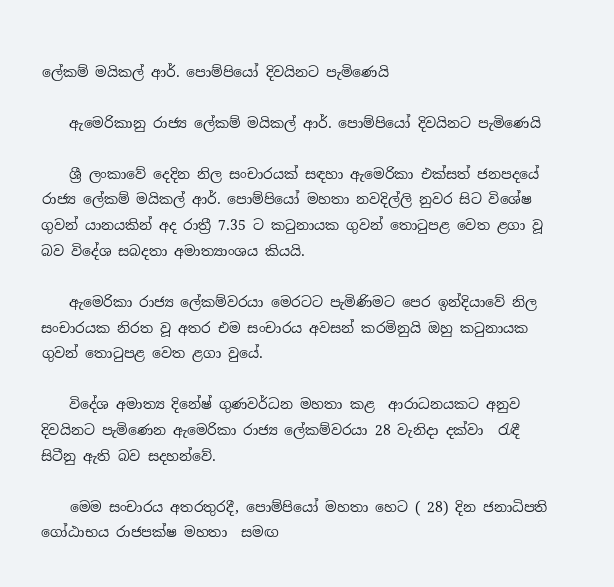ලේකම් මයිකල් ආර්. පොම්පියෝ දිවයිනට පැමිණෙයි

    ඇමෙරිකානු රාජ්‍ය ලේකම් මයිකල් ආර්. පොම්පියෝ දිවයිනට පැමිණෙයි

    ශ්‍රී ලංකාවේ දෙදින නිල සංචාරයක් සඳහා ඇමෙරිකා එක්සත් ජනපදයේ රාජ්‍ය ලේකම් මයිකල් ආර්. පොම්පියෝ මහතා නවදිල්ලි නුවර සිට විශේෂ ගුවන් යානයකින් අද රාත්‍රී 7.35 ට කටුනායක ගුවන් තොටුපළ වෙත ළගා වූ බව විදේශ සබදතා අමාත්‍යාංශය කියයි.

    ඇමෙරිකා රාජ්‍ය ලේකම්වරයා මෙරටට පැමිණිමට පෙර ඉන්දියාවේ නිල සංචාරයක නිරත වූ අතර එම සංචාරය අවසන් කරමිනුයි ඔහු කටුනායක ගුවන් තොටුපළ වෙත ළගා වුයේ.

    විදේශ අමාත්‍ය දිනේෂ් ගුණවර්ධන මහතා කළ  ආරාධනයකට අනුව දිවයිනට පැමිණෙන ඇමෙරිකා රාජ්‍ය ලේකම්වරයා 28 වැනිදා දක්වා  රැඳී සිටීනු ඇති බව සදහන්වේ.

    මෙම සංචාරය අතරතුරදී, පොම්පියෝ මහතා හෙට ( 28) දින ජනාධිපති ගෝඨාභය රාජපක්ෂ මහතා  සමඟ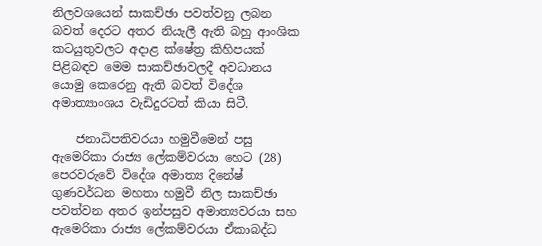නිලවශයෙන් සාකච්ඡා පවත්වනු ලබන බවත් දෙරට අතර නියැලී ඇති බහු ආංශික කටයුතුවලට අදාළ ක්ෂේත්‍ර කිහිපයක් පිළිබඳව මෙම සාකච්ඡාවලදී අවධානය යොමු කෙරෙනු ඇති බවත් විදේශ අමාත්‍යාංශය වැඩිදුරටත් කියා සිටී.

    ජනාධිපතිවරයා හමුවීමෙන් පසු ඇමෙරිකා රාජ්‍ය ලේකම්වරයා හෙට (28) පෙරවරුවේ විදේශ අමාත්‍ය දිනේෂ් ගුණවර්ධන මහතා හමුවී නිල සාකච්ඡා පවත්වන අතර ඉන්පසුව අමාත්‍යවරයා සහ ඇමෙරිකා රාජ්‍ය ලේකම්වරයා ඒකාබද්ධ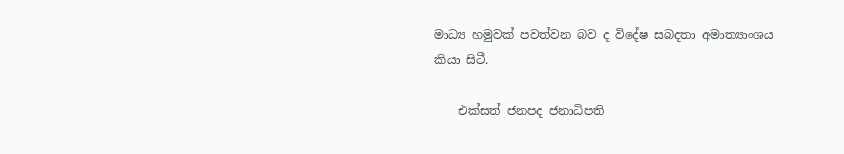මාධ්‍ය හමුවක් පවත්වන බව ද විදේෂ සබදතා අමාත්‍යාංශය කියා සිටී.

    එක්සත් ජනපද ජනාධිපති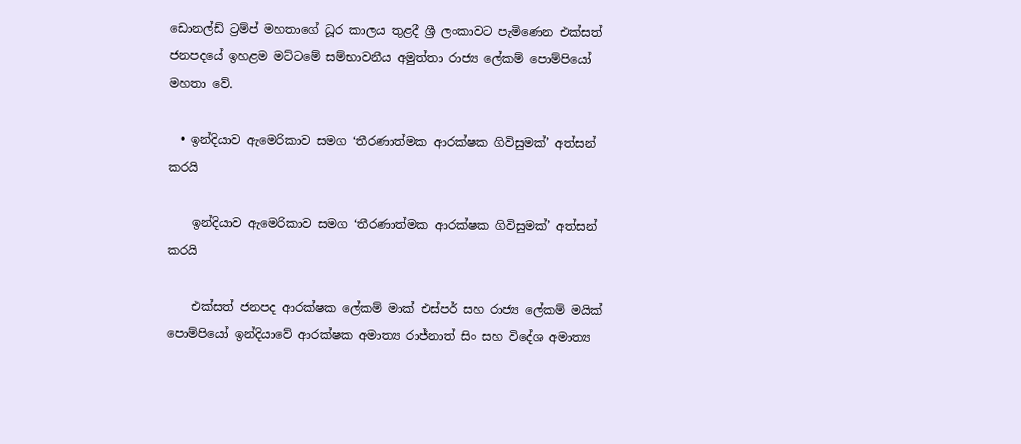ඩොනල්ඩ් ට්‍රම්ප් මහතාගේ ධූර කාලය තුළදී ශ්‍රී ලංකාවට පැමිණෙන එක්සත් ජනපදයේ ඉහළම මට්ටමේ සම්භාවනීය අමුත්තා රාජ්‍ය ලේකම් පොම්පියෝ මහතා වේ.

  • ඉන්දියාව ඇමෙරිකාව සමග ‘තීරණාත්මක ආරක්ෂක ගිවිසුමක්’ අත්සන් කරයි

    ඉන්දියාව ඇමෙරිකාව සමග ‘තීරණාත්මක ආරක්ෂක ගිවිසුමක්’ අත්සන් කරයි

    එක්සත් ජනපද ආරක්ෂක ලේකම් මාක් එස්පර් සහ රාජ්‍ය ලේකම් මයික් පොම්පියෝ ඉන්දියාවේ ආරක්ෂක අමාත්‍ය රාජ්නාත් සිං සහ විදේශ අමාත්‍ය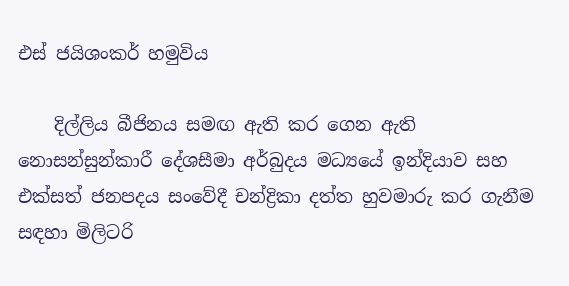එස් ජයිශංකර් හමුවිය

    දිල්ලිය බීජිනය සමඟ ඇති කර ගෙන ඇති නොසන්සුන්කාරී දේශසීමා අර්බුදය මධ්‍යයේ ඉන්දියාව සහ එක්සත් ජනපදය සංවේදී චන්ද්‍රිකා දත්ත හුවමාරු කර ගැනීම සඳහා මිලිටරි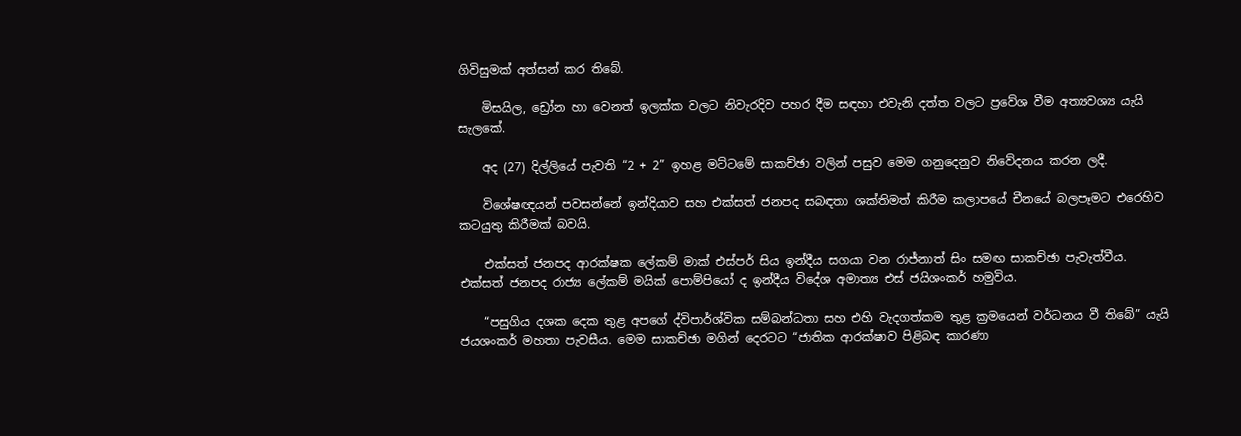ගිවිසුමක් අත්සන් කර තිබේ.

    මිසයිල, ඩ්‍රෝන හා වෙනත් ඉලක්ක වලට නිවැරදිව පහර දීම සඳහා එවැනි දත්ත වලට ප්‍රවේශ වීම අත්‍යවශ්‍ය යැයි සැලකේ.

    අද (27) දිල්ලියේ පැවති “2 + 2” ඉහළ මට්ටමේ සාකච්ඡා වලින් පසුව මෙම ගනුදෙනුව නිවේදනය කරන ලදී.

    විශේෂඥයන් පවසන්නේ ඉන්දියාව සහ එක්සත් ජනපද සබඳතා ශක්තිමත් කිරීම කලාපයේ චීනයේ බලපෑමට එරෙහිව කටයුතු කිරීමක් බවයි.

    එක්සත් ජනපද ආරක්ෂක ලේකම් මාක් එස්පර් සිය ඉන්දීය සගයා වන රාජ්නාත් සිං සමඟ සාකච්ඡා පැවැත්වීය. එක්සත් ජනපද රාජ්‍ය ලේකම් මයික් පොම්පියෝ ද ඉන්දීය විදේශ අමාත්‍ය එස් ජයිශංකර් හමුවිය.

    “පසුගිය දශක දෙක තුළ අපගේ ද්විපාර්ශ්වික සම්බන්ධතා සහ එහි වැදගත්කම තුළ ක්‍රමයෙන් වර්ධනය වී තිබේ” යැයි ජයශංකර් මහතා පැවසීය. මෙම සාකච්ඡා මගින් දෙරටට “ජාතික ආරක්ෂාව පිළිබඳ කාරණා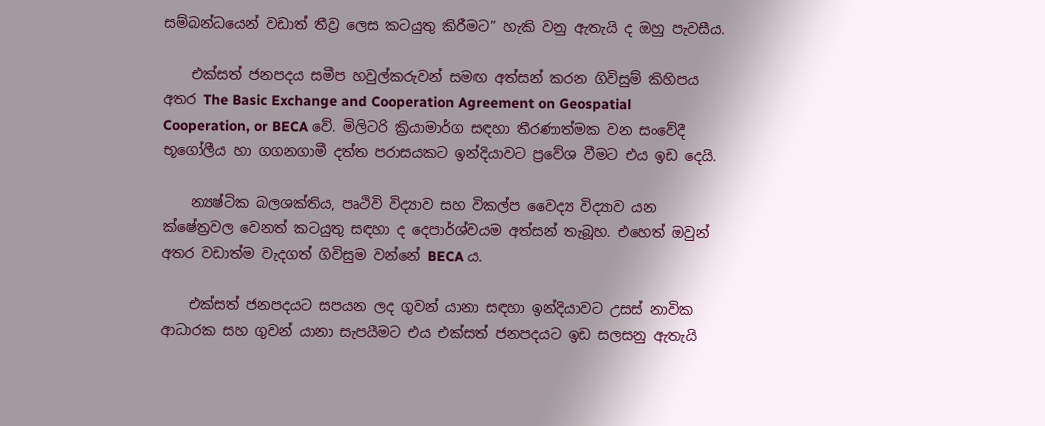සම්බන්ධයෙන් වඩාත් තීව්‍ර ලෙස කටයුතු කිරීමට” හැකි වනු ඇතැයි ද ඔහු පැවසීය.

    එක්සත් ජනපදය සමීප හවුල්කරුවන් සමඟ අත්සන් කරන ගිවිසුම් කිහිපය අතර The Basic Exchange and Cooperation Agreement on Geospatial Cooperation, or BECA වේ. මිලිටරි ක්‍රියාමාර්ග සඳහා තීරණාත්මක වන සංවේදී භූගෝලීය හා ගගනගාමී දත්ත පරාසයකට ඉන්දියාවට ප්‍රවේශ වීමට එය ඉඩ දෙයි.

    න්‍යෂ්ටික බලශක්තිය, පෘථිවි විද්‍යාව සහ විකල්ප වෛද්‍ය විද්‍යාව යන ක්ෂේත්‍රවල වෙනත් කටයුතු සඳහා ද දෙපාර්ශ්වයම අත්සන් තැබූහ. එහෙත් ඔවුන් අතර වඩාත්ම වැදගත් ගිවිසුම වන්නේ BECA ය.

    එක්සත් ජනපදයට සපයන ලද ගුවන් යානා සඳහා ඉන්දියාවට උසස් නාවික ආධාරක සහ ගුවන් යානා සැපයීමට එය එක්සත් ජනපදයට ඉඩ සලසනු ඇතැයි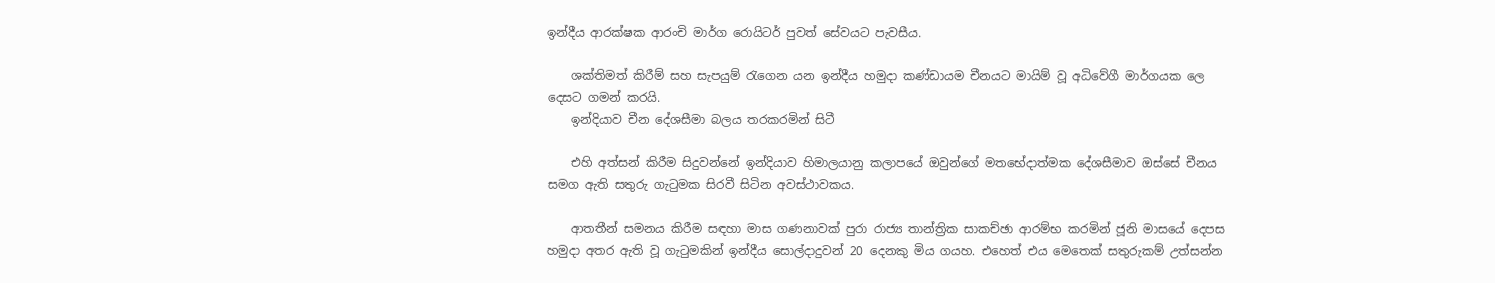ඉන්දීය ආරක්ෂක ආරංචි මාර්ග රොයිටර් පුවත් සේවයට පැවසීය.

    ශක්තිමත් කිරීම් සහ සැපයුම් රැගෙන යන ඉන්දීය හමුදා කණ්ඩායම චීනයට මායිම් වූ අධිවේගී මාර්ගයක ලෙ දෙසට ගමන් කරයි.
    ඉන්දියාව චීන දේශසීමා බලය තරකරමින් සිටී

    එහි අත්සන් කිරීම සිදුවන්නේ ඉන්දියාව හිමාලයානු කලාපයේ ඔවුන්ගේ මතභේදාත්මක දේශසීමාව ඔස්සේ චීනය සමග ඇති සතුරු ගැටුමක සිරවී සිටින අවස්ථාවකය.

    ආතතීන් සමනය කිරීම සඳහා මාස ගණනාවක් පුරා රාජ්‍ය තාන්ත්‍රික සාකච්ඡා ආරම්භ කරමින් ජූනි මාසයේ දෙපස හමුදා අතර ඇති වූ ගැටුමකින් ඉන්දීය සොල්දාදුවන් 20 දෙනකු මිය ගයහ. එහෙත් එය මෙතෙක් සතුරුකම් උත්සන්න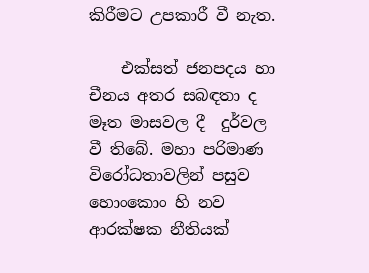කිරීමට උපකාරී වී නැත.

    එක්සත් ජනපදය හා චීනය අතර සබඳතා ද මෑත මාසවල දී  දුර්වල වී තිබේ. මහා පරිමාණ විරෝධතාවලින් පසුව හොංකොං හි නව ආරක්ෂක නීතියක්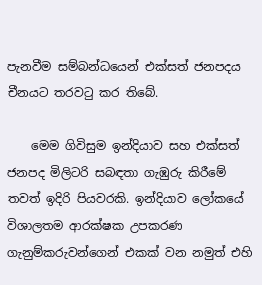පැනවීම සම්බන්ධයෙන් එක්සත් ජනපදය චීනයට තරවටු කර තිබේ.

    මෙම ගිවිසුම ඉන්දියාව සහ එක්සත් ජනපද මිලිටරි සබඳතා ගැඹුරු කිරීමේ තවත් ඉදිරි පියවරකි. ඉන්දියාව ලෝකයේ විශාලතම ආරක්ෂක උපකරණ ගැනුම්කරුවන්ගෙන් එකක් වන නමුත් එහි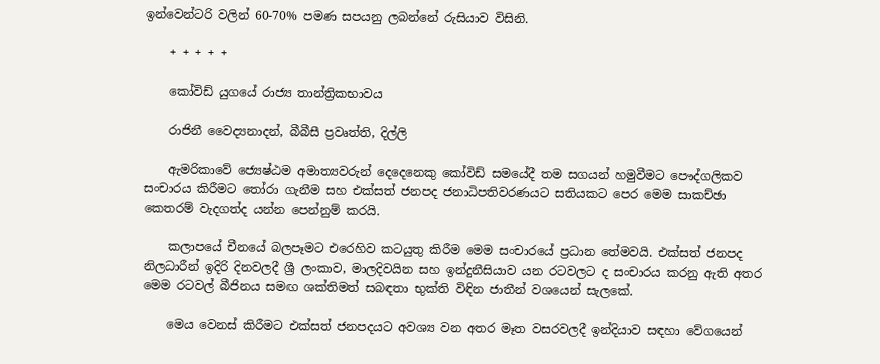ඉන්වෙන්ටරි වලින් 60-70% පමණ සපයනු ලබන්නේ රුසියාව විසිනි.

    + + + + +

    කෝවිඩ් යුගයේ රාජ්‍ය තාන්ත්‍රිකභාවය

    රාජිනී වෛද්‍යනාදන්, බීබීසී ප්‍රවෘත්ති, දිල්ලි

    ඇමරිකාවේ ජ්‍යෙෂ්ඨම අමාත්‍යවරුන් දෙදෙනෙකු කෝවිඩ් සමයේදී තම සගයන් හමුවීමට පෞද්ගලිකව සංචාරය කිරීමට තෝරා ගැනීම සහ එක්සත් ජනපද ජනාධිපතිවරණයට සතියකට පෙර මෙම සාකච්ඡා කෙතරම් වැදගත්ද යන්න පෙන්නුම් කරයි.

    කලාපයේ චීනයේ බලපෑමට එරෙහිව කටයුතු කිරීම මෙම සංචාරයේ ප්‍රධාන තේමවයි. එක්සත් ජනපද නිලධාරීන් ඉදිරි දිනවලදී ශ්‍රී ලංකාව, මාලදිවයින සහ ඉන්දුනීසියාව යන රටවලට ද සංචාරය කරනු ඇති අතර මෙම රටවල් බීජිනය සමඟ ශක්තිමත් සබඳතා භුක්ති විඳින ජාතීන් වශයෙන් සැලකේ.

    මෙය වෙනස් කිරීමට එක්සත් ජනපදයට අවශ්‍ය වන අතර මෑත වසරවලදී ඉන්දියාව සඳහා වේගයෙන්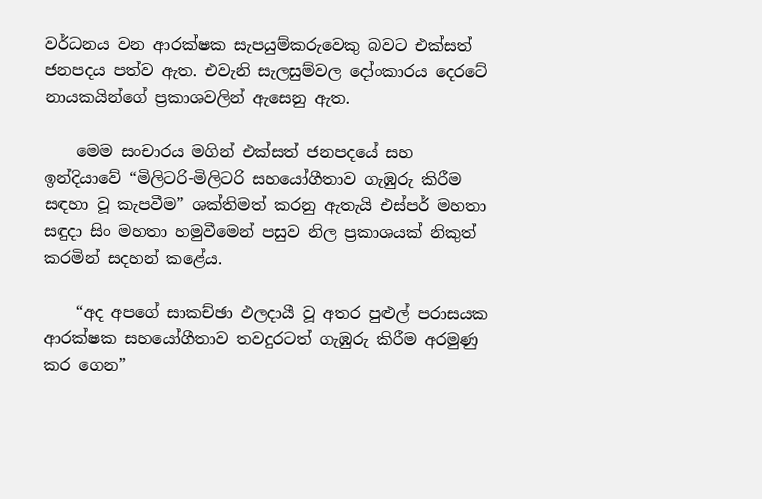වර්ධනය වන ආරක්ෂක සැපයුම්කරුවෙකු බවට එක්සත් ජනපදය පත්ව ඇත. එවැනි සැලසුම්වල දෝංකාරය දෙරටේ නායකයින්ගේ ප්‍රකාශවලින් ඇසෙනු ඇත.

    මෙම සංචාරය මගින් එක්සත් ජනපදයේ සහ ඉන්දියාවේ “මිලිටරි-මිලිටරි සහයෝගීතාව ගැඹුරු කිරීම සඳහා වූ කැපවීම” ශක්තිමත් කරනු ඇතැයි එස්පර් මහතා සඳුදා සිං මහතා හමුවීමෙන් පසුව නිල ප්‍රකාශයක් නිකුත් කරමින් සදහන් කළේය.

    “අද අපගේ සාකච්ඡා ඵලදායී වූ අතර පුළුල් පරාසයක ආරක්ෂක සහයෝගීතාව තවදුරටත් ගැඹුරු කිරීම අරමුණු කර ගෙන”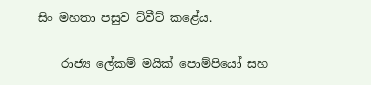සිං මහතා පසුව ට්වීට් කළේය.

    රාජ්‍ය ලේකම් මයික් පොම්පියෝ සහ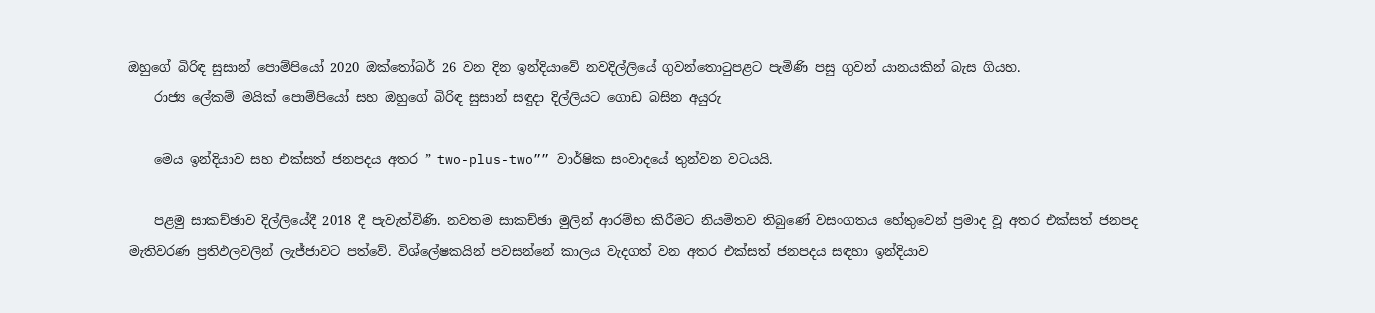ඔහුගේ බිරිඳ සුසාන් පොම්පියෝ 2020 ඔක්තෝබර් 26 වන දින ඉන්දියාවේ නවදිල්ලියේ ගුවන්තොටුපළට පැමිණි පසු ගුවන් යානයකින් බැස ගියහ.
    රාජ්‍ය ලේකම් මයික් පොම්පියෝ සහ ඔහුගේ බිරිඳ සුසාන් සඳුදා දිල්ලියට ගොඩ බසින අයුරු

    මෙය ඉන්දියාව සහ එක්සත් ජනපදය අතර ” two-plus-two”” වාර්ෂික සංවාදයේ තුන්වන වටයයි.

    පළමු සාකච්ඡාව දිල්ලියේදී 2018 දී පැවැත්විණි. නවතම සාකච්ඡා මුලින් ආරම්භ කිරීමට නියමිතව තිබුණේ වසංගතය හේතුවෙන් ප්‍රමාද වූ අතර එක්සත් ජනපද මැතිවරණ ප්‍රතිඵලවලින් ලැජ්ජාවට පත්වේ. විශ්ලේෂකයින් පවසන්නේ කාලය වැදගත් වන අතර එක්සත් ජනපදය සඳහා ඉන්දියාව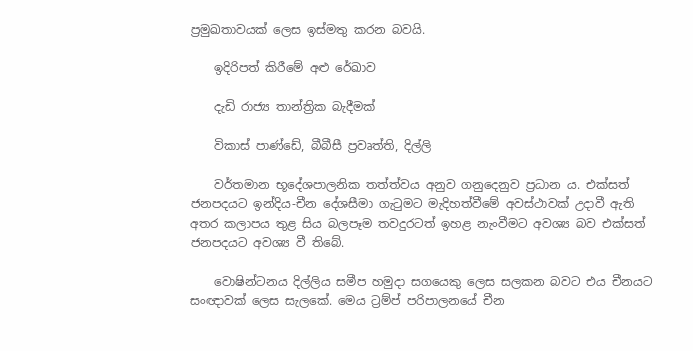ප්‍රමුඛතාවයක් ලෙස ඉස්මතු කරන බවයි.

    ඉදිරිපත් කිරීමේ අළු රේඛාව

    දැඩි රාජ්‍ය තාන්ත්‍රික බැදීමක්

    විකාස් පාණ්ඩේ, බීබීසී ප්‍රවෘත්ති, දිල්ලි

    වර්තමාන භූදේශපාලනික තත්ත්වය අනුව ගනුදෙනුව ප්‍රධාන ය. එක්සත් ජනපදයට ඉන්දිය-චීන දේශසීමා ගැටුමට මැදිහත්වීමේ අවස්ථාවක් උදාවී ඇති අතර කලාපය තුළ සිය බලපෑම තවදුරටත් ඉහළ නැංවීමට අවශ්‍ය බව එක්සත් ජනපදයට අවශ්‍ය වී තිබේ.

    වොෂින්ටනය දිල්ලිය සමීප හමුදා සගයෙකු ලෙස සලකන බවට එය චීනයට සංඥාවක් ලෙස සැලකේ. මෙය ට්‍රම්ප් පරිපාලනයේ චීන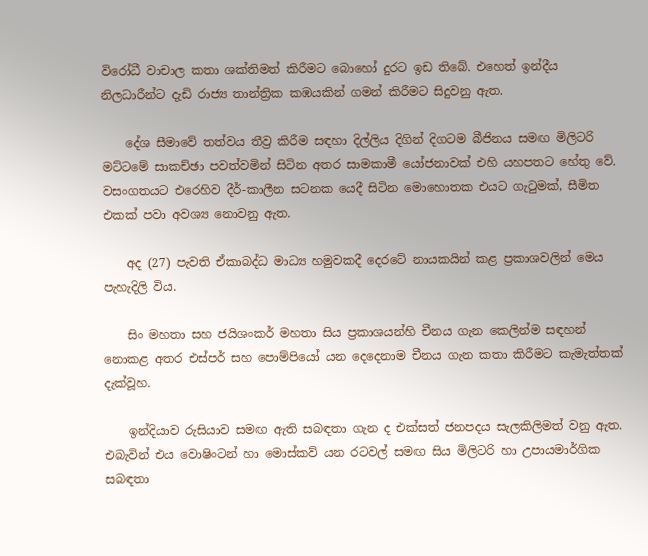විරෝධී වාචාල කතා ශක්තිමත් කිරීමට බොහෝ දුරට ඉඩ තිබේ. එහෙත් ඉන්දීය නිලධාරීන්ට දැඩි රාජ්‍ය තාන්ත්‍රික කඹයකින් ගමන් කිරීමට සිදුවනු ඇත.

    දේශ සීමාවේ තත්වය තීව්‍ර කිරීම සඳහා දිල්ලිය දිගින් දිගටම බීජිනය සමඟ මිලිටරි මට්ටමේ සාකච්ඡා පවත්වමින් සිටින අතර සාමකාමී යෝජනාවක් එහි යහපතට හේතු වේ. වසංගතයට එරෙහිව දීර්-කාලීන සටනක යෙදී සිටින මොහොතක එයට ගැටුමක්, සීමිත එකක් පවා අවශ්‍ය නොවනු ඇත.

    අද (27) පැවති ඒකාබද්ධ මාධ්‍ය හමුවකදී දෙරටේ නායකයින් කළ ප්‍රකාශවලින් මෙය පැහැදිලි විය.

    සිං මහතා සහ ජයිශංකර් මහතා සිය ප්‍රකාශයන්හි චීනය ගැන කෙලින්ම සඳහන් නොකළ අතර එස්පර් සහ පොම්පියෝ යන දෙදෙනාම චීනය ගැන කතා කිරීමට කැමැත්තක් දැක්වූහ.

    ඉන්දියාව රුසියාව සමඟ ඇති සබඳතා ගැන ද එක්සත් ජනපදය සැලකිලිමත් වනු ඇත. එබැවින් එය වොෂිංටන් හා මොස්කව් යන රටවල් සමඟ සිය මිලිටරි හා උපායමාර්ගික සබඳතා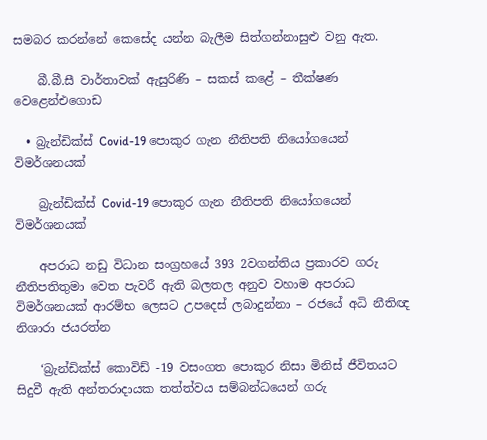සමබර කරන්නේ කෙසේද යන්න බැලීම සිත්ගන්නාසුළු වනු ඇත.

    බී.බී.සී වාර්තාවක් ඇසුරිණි – සකස් කළේ – තීක්ෂණ වෙළෙන්එගොඩ

  • බ්‍රැන්ඩික්ස් Covid-19 පොකුර ගැන නීතිපති නියෝගයෙන් විමර්ශනයක්

    බ්‍රැන්ඩික්ස් Covid-19 පොකුර ගැන නීතිපති නියෝගයෙන් විමර්ශනයක්

    අපරාධ නඩු විධාන සංග්‍රහයේ 393 2වගන්තිය ප්‍රකාරව ගරු නීතිපතිතුමා වෙත පැවරී ඇති බලතල අනුව වහාම අපරාධ විමර්ශනයක් ආරම්භ ලෙසට උපදෙස් ලබාදුන්නා – රජයේ අධි නීතිඥ නිශාරා ජයරත්න

    ‘බ්‍රැන්ඩික්ස් කොවිඩ් -19 වසංගත පොකුර නිසා මිනිස් ජීවිතයට සිදුවී ඇති අන්තරාදායක තත්ත්වය සම්බන්ධයෙන් ගරු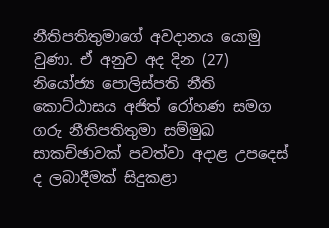නීතිපතිතුමාගේ අවදානය යොමු වුණා. ඒ අනුව අද දින (27) නියෝජ්‍ය පොලිස්පති නීති කොට්ඨාසය අජිත් රෝහණ සමග ගරු නීතිපතිතුමා සම්මුඛ සාකච්ඡාවක් පවත්වා අදාළ උපදෙස් ද ලබාදීමක් සිදුකළා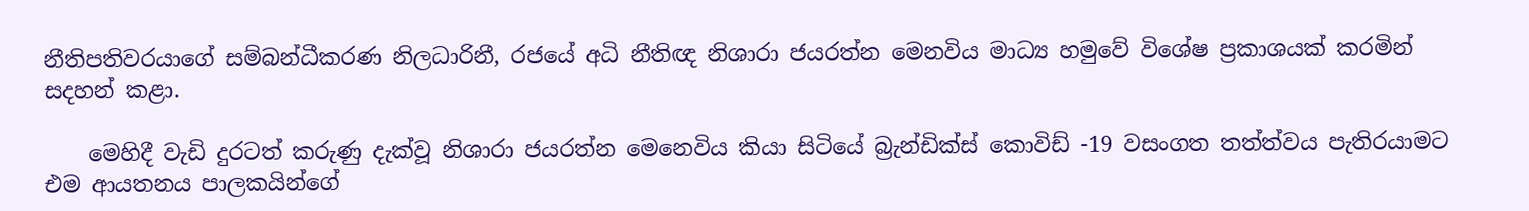නීතිපතිවරයාගේ සම්බන්ධීකරණ නිලධාරිනී, රජයේ අධි නීතිඥ නිශාරා ජයරත්න මෙනවිය මාධ්‍ය හමුවේ විශේෂ ප්‍රකාශයක් කරමින් සදහන් කළා.

    මෙහිදී වැඩි දුරටත් කරුණු දැක්වූ නිශාරා ජයරත්න මෙනෙවිය කියා සිටියේ බ්‍රැන්ඩික්ස් කොවිඩ් -19 වසංගත තත්ත්වය පැතිරයාමට එම ආයතනය පාලකයින්ගේ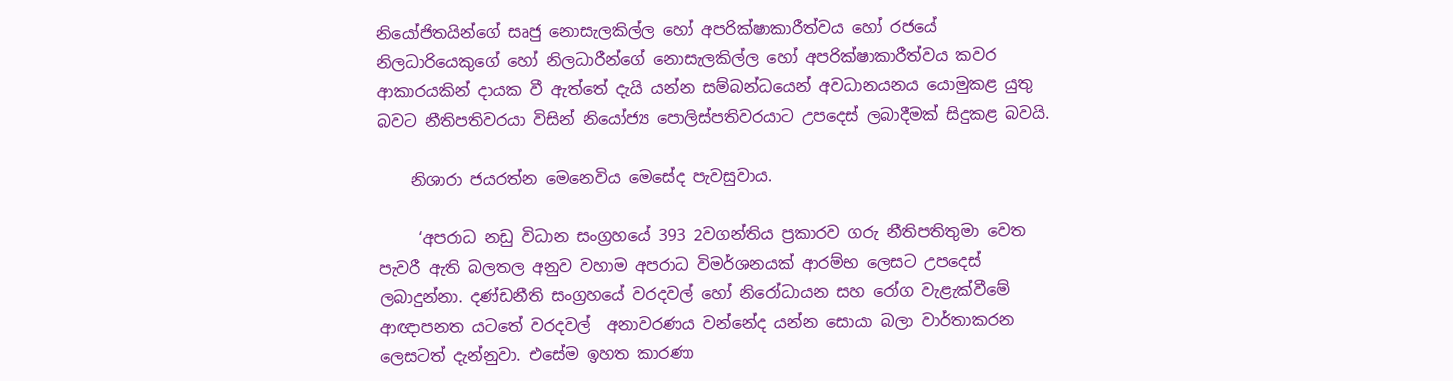නියෝජිතයින්ගේ සෘජු නොසැලකිල්ල හෝ අපරික්ෂාකාරීත්වය හෝ රජයේ නිලධාරියෙකුගේ හෝ නිලධාරීන්ගේ නොසැලකිල්ල හෝ අපරික්ෂාකාරීත්වය කවර ආකාරයකින් දායක වී ඇත්තේ දැයි යන්න සම්බන්ධයෙන් අවධානයනය යොමුකළ යුතු බවට නීතිපතිවරයා විසින් නියෝජ්‍ය පොලිස්පතිවරයාට උපදෙස් ලබාදීමක් සිදුකළ බවයි.

    නිශාරා ජයරත්න මෙනෙවිය මෙසේද පැවසුවාය.

     ‘අපරාධ නඩු විධාන සංග්‍රහයේ 393 2වගන්තිය ප්‍රකාරව ගරු නීතිපතිතුමා වෙත පැවරී ඇති බලතල අනුව වහාම අපරාධ විමර්ශනයක් ආරම්භ ලෙසට උපදෙස් ලබාදුන්නා. දණ්ඩනීති සංග්‍රහයේ වරදවල් හෝ නිරෝධායන සහ රෝග වැළැක්වීමේ ආඥාපනත යටතේ වරදවල්  අනාවරණය වන්නේද යන්න සොයා බලා වාර්තාකරන ලෙසටත් දැන්නුවා. එසේම ඉහත කාරණා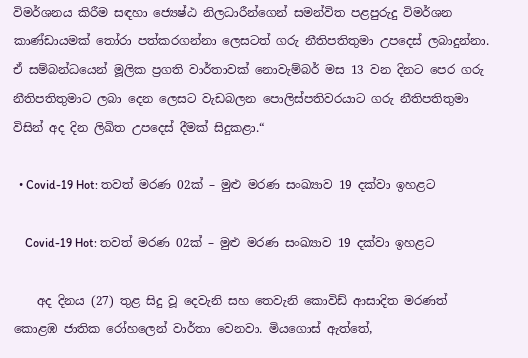විමර්ශනය කිරීම සඳහා ජ්‍යෙෂ්ඨ නිලධාරීන්ගෙන් සමන්විත පළපුරුදු විමර්ශන කාණ්ඩායමක් තෝරා පත්කරගන්නා ලෙසටත් ගරු නීතිපතිතුමා උපදෙස් ලබාදුන්නා. ඒ සම්බන්ධයෙන් මූලික ප්‍රගති වාර්තාවක් නොවැම්බර් මස 13 වන දිනට පෙර ගරු නීතිපතිතුමාට ලබා දෙන ලෙසට වැඩබලන පොලිස්පතිවරයාට ගරු නීතිපතිතුමා විසින් අද දින ලිඛිත උපදෙස් දීමක් සිදුකළා.“

  • Covid-19 Hot: තවත් මරණ 02ක් – මුළු මරණ සංඛ්‍යාව 19 දක්වා ඉහළට

    Covid-19 Hot: තවත් මරණ 02ක් – මුළු මරණ සංඛ්‍යාව 19 දක්වා ඉහළට

    අද දිනය (27) තුළ සිදු වූ දෙවැනි සහ තෙවැනි කොවිඩ් ආසාදිත මරණත් කොළඹ ජාතික රෝහලෙන් වාර්තා වෙනවා. මියගොස් ඇත්තේ,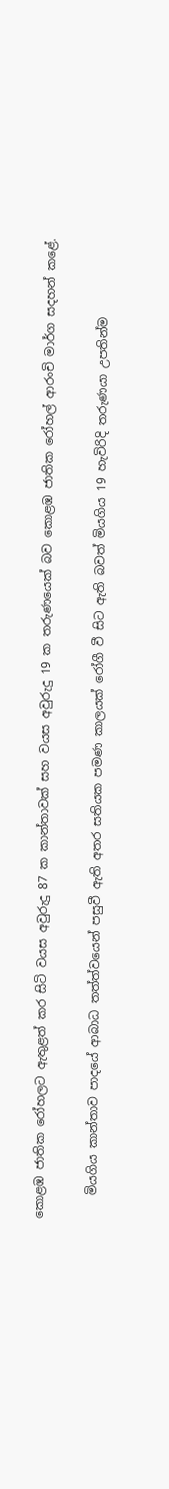කොළඹ ජාතික රෝහලට ඇතුළත් කර සිටි වයස අවුරුදු 87 ක කාන්තාවක් සහ වයස අවුරුදු 19 ක තරුණයෙක් බව කොළඹ ජාතික රෝහල් ආරංචි මාර්ග සදහන් කළේ.

    මියගිය කාන්තාව පාදයේ ආබාධ තත්ත්වයෙන් පසුවී ඇති අතර සතියක පමණ කාලයක් රෝගී වී සිට ඇති බවත් මියගිය 19 හැවිරිදි තරුණයා උපතින්ම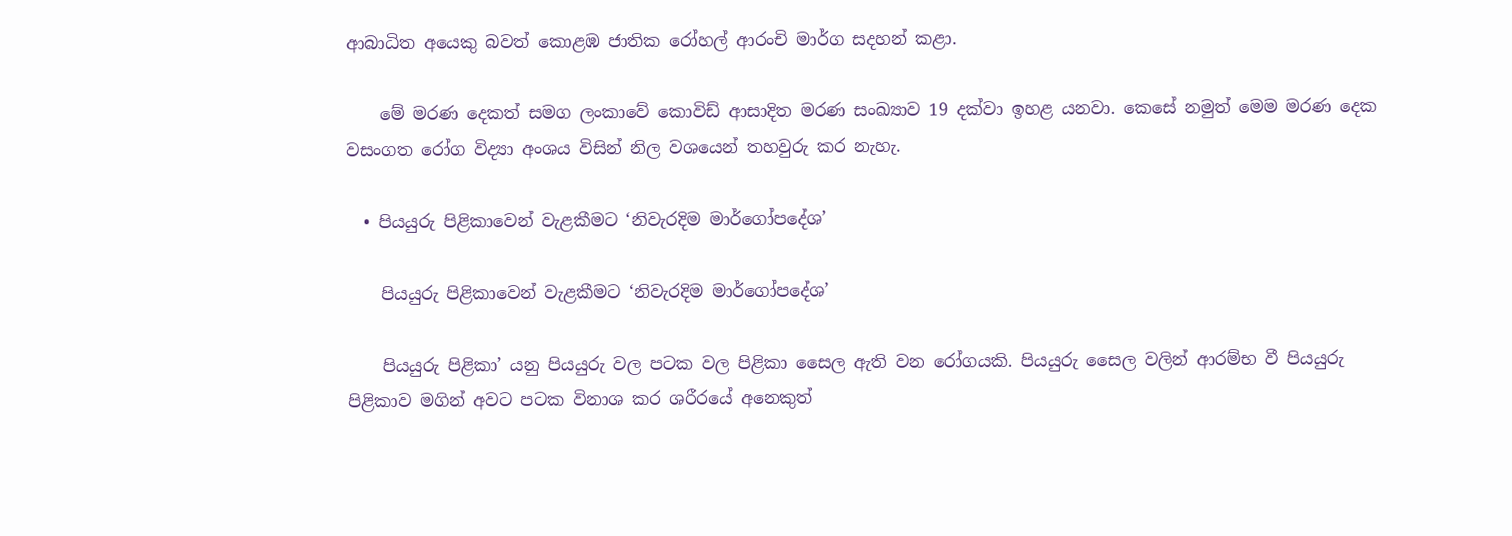ආබාධිත අයෙකු බවත් කොළඹ ජාතික රෝහල් ආරංචි මාර්ග සදහන් කළා.

    මේ මරණ දෙකත් සමග ලංකාවේ කොවිඩ් ආසාදිත මරණ සංඛ්‍යාව 19 දක්වා ඉහළ යනවා. කෙසේ නමුත් මෙම මරණ දෙක වසංගත රෝග විද්‍යා අංශය විසින් නිල වශයෙන් තහවුරු කර නැහැ.

  • පියයුරු පිළිකාවෙන් වැළකීමට ‘නිවැරදිම මාර්ගෝපදේශ’

    පියයුරු පිළිකාවෙන් වැළකීමට ‘නිවැරදිම මාර්ගෝපදේශ’

    පියයුරු පිළිකා’ යනු පියයුරු වල පටක වල පිළිකා සෛල ඇති වන රෝගයකි. පියයුරු සෛල වලින් ආරම්භ වී පියයුරු පිළිකාව මගින් අවට පටක විනාශ කර ශරීරයේ අනෙකුත්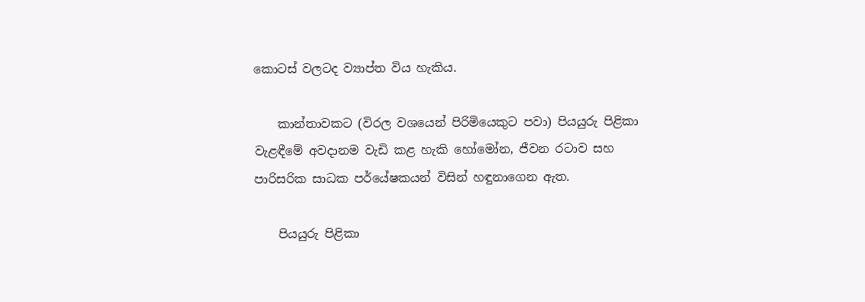කොටස් වලටද ව්‍යාප්ත විය හැකිය.

    කාන්තාවකට (විරල වශයෙන් පිරිමියෙකුට පවා) පියයුරු පිළිකා වැළඳීමේ අවදානම වැඩි කළ හැකි හෝමෝන, ජීවන රටාව සහ පාරිසරික සාධක පර්යේෂකයන් විසින් හඳුනාගෙන ඇත.

    පියයුරු පිළිකා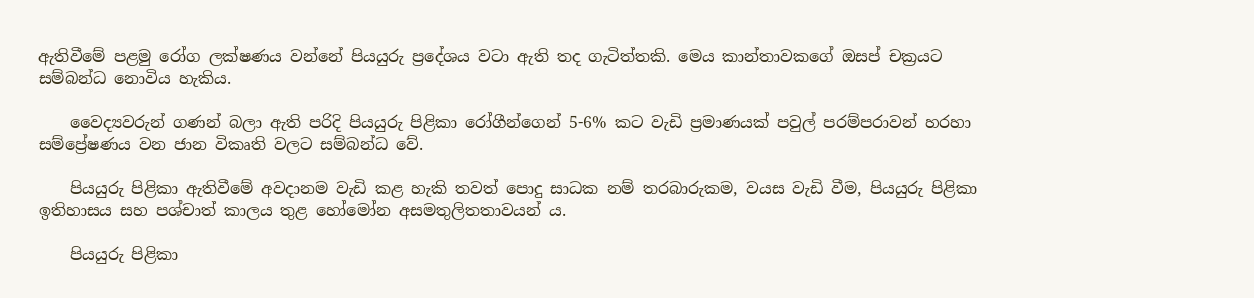ඇතිවීමේ පළමු රෝග ලක්ෂණය වන්නේ පියයුරු ප්‍රදේශය වටා ඇති තද ගැටිත්තකි. මෙය කාන්තාවකගේ ඔසප් චක්‍රයට සම්බන්ධ නොවිය හැකිය.

    වෛද්‍යවරුන් ගණන් බලා ඇති පරිදි පියයුරු පිළිකා රෝගීන්ගෙන් 5-6% කට වැඩි ප්‍රමාණයක් පවුල් පරම්පරාවන් හරහා සම්ප්‍රේෂණය වන ජාන විකෘති වලට සම්බන්ධ වේ.

    පියයුරු පිළිකා ඇතිවීමේ අවදානම වැඩි කළ හැකි තවත් පොදු සාධක නම් තරබාරුකම, වයස වැඩි වීම, පියයුරු පිළිකා ඉතිහාසය සහ පශ්චාත් කාලය තුළ හෝමෝන අසමතුලිතතාවයන් ය.

    පියයුරු පිළිකා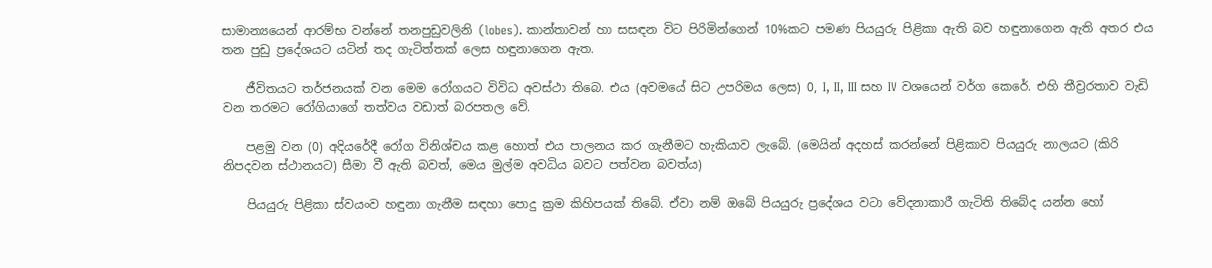සාමාන්‍යයෙන් ආරම්භ වන්නේ තනපුඩුවලිනි (lobes). කාන්තාවන් හා සසඳන විට පිරිමින්ගෙන් 10%කට පමණ පියයුරු පිළිකා ඇති බව හඳුනාගෙන ඇති අතර එය තන පුඩු ප්‍රදේශයට යටින් තද ගැටිත්තක් ලෙස හඳුනාගෙන ඇත.

    ජීවිතයට තර්ජනයක් වන මෙම රෝගයට විවිධ අවස්ථා තිබ‍ෙ. එය (අවමයේ සිට උපරිමය ලෙස) 0, I, II, III සහ IV වශයෙන් වර්ග කෙරේ. එහි තීව්‍රරතාව වැඩි වන තරමට රෝගියාගේ තත්වය වඩාත් බරපතල වේ.

    පළමු වන (0) අදියරේදී රෝග විනිශ්චය කළ හොත් එය පාලනය කර ගැනීමට හැකියාව ලැබේ. (මෙයින් අදහස් කරන්නේ පිළිකාව පියයුරු නාලයට (කිරි නිපදවන ස්ථානයට) සීමා වී ඇති බවත්, මෙය මුල්ම අවධිය බවට පත්වන බවත්ය)

    පියයුරු පිළිකා ස්වයංව හඳුනා ගැනීම සඳහා පොදු ක්‍රම කිහිපයක් තිබේ. ඒවා නම් ඔබේ පියයුරු ප්‍රදේශය වටා වේදනාකාරී ගැටිති තිබේද යන්න හෝ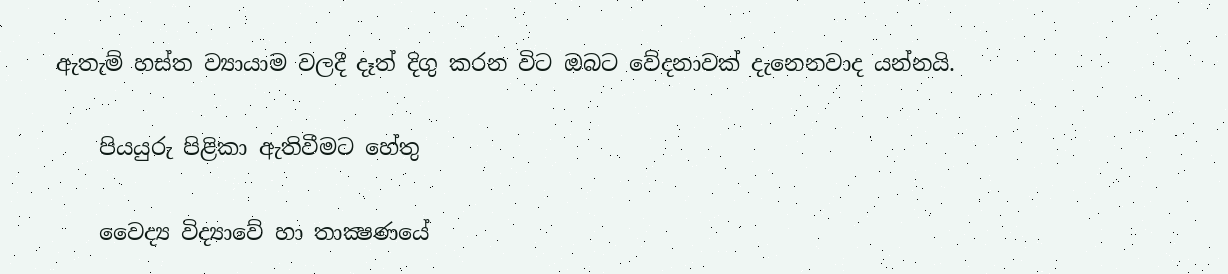ඇතැම් හස්ත ව්‍යායාම වලදී දෑත් දිගු කරන විට ඔබට වේදනාවක් දැනෙනවාද යන්නයි.

    පියයුරු පිළිකා ඇතිවීමට හේතු

    වෛද්‍ය විද්‍යාවේ හා තාක්‍ෂණයේ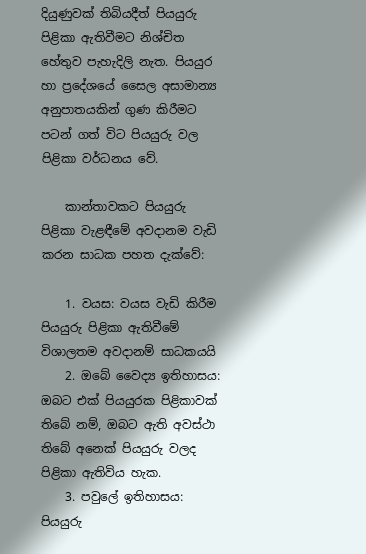දියුණුවක් තිබියදීත් පියයුරු පිළිකා ඇතිවීමට නිශ්චිත හේතුව පැහැදිලි නැත. පියයුර හා ප්‍රදේශයේ සෛල අසාමාන්‍ය අනුපාතයකින් ගුණ කිරීමට පටන් ගත් විට පියයුරු වල පිළිකා වර්ධනය වේ.

    කාන්තාවකට පියයුරු පිළිකා වැළඳීමේ අවදානම වැඩි කරන සාධක පහත දැක්වේ:

    1. වයස: වයස වැඩි කිරීම පියයුරු පිළිකා ඇතිවීමේ විශාලතම අවදානම් සාධකයයි
    2. ඔබේ වෛද්‍ය ඉතිහාසය: ඔබට එක් පියයුරක පිළිකාවක් තිබේ නම්, ඔබට ඇති අවස්ථා තිබේ අනෙක් පියයුරු වලද පිළිකා ඇතිවිය හැක.
    3. පවුලේ ඉතිහාසය: පියයුරු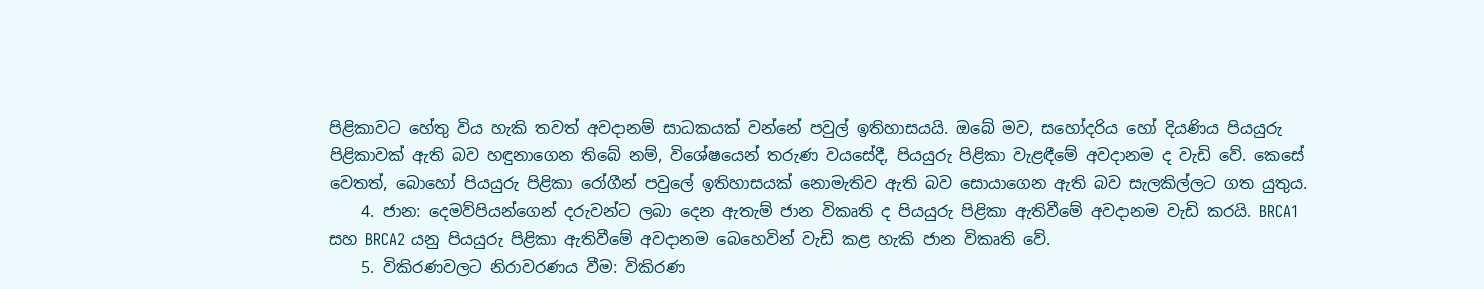පිළිකාවට හේතු විය හැකි තවත් අවදානම් සාධකයක් වන්නේ පවුල් ඉතිහාසයයි. ඔබේ මව, සහෝදරිය හෝ දියණිය පියයුරු පිළිකාවක් ඇති බව හඳුනාගෙන තිබේ නම්, විශේෂයෙන් තරුණ වයසේදී, පියයුරු පිළිකා වැළඳීමේ අවදානම ද වැඩි වේ. කෙසේ වෙතත්, බොහෝ පියයුරු පිළිකා රෝගීන් පවුලේ ඉතිහාසයක් නොමැතිව ඇති බව සොයාගෙන ඇති බව සැලකිල්ලට ගත යුතුය.
    4. ජාන: දෙමව්පියන්ගෙන් දරුවන්ට ලබා දෙන ඇතැම් ජාන විකෘති ද පියයුරු පිළිකා ඇතිවීමේ අවදානම වැඩි කරයි. BRCA1 සහ BRCA2 යනු පියයුරු පිළිකා ඇතිවීමේ අවදානම බෙහෙවින් වැඩි කළ හැකි ජාන විකෘති වේ.
    5. විකිරණවලට නිරාවරණය වීම: විකිරණ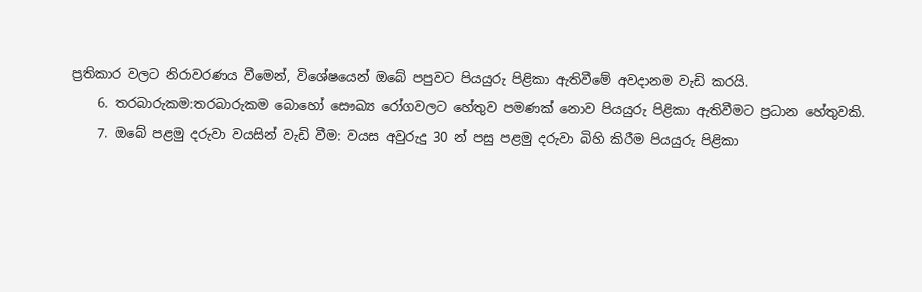ප්‍රතිකාර වලට නිරාවරණය වීමෙන්, විශේෂයෙන් ඔබේ පපුවට පියයුරු පිළිකා ඇතිවීමේ අවදානම වැඩි කරයි.
    6. තරබාරුකම:තරබාරුකම බොහෝ සෞඛ්‍ය රෝගවලට හේතුව පමණක් නොව පියයුරු පිළිකා ඇතිවීමට ප්‍රධාන හේතුවකි.
    7. ඔබේ පළමු දරුවා වයසින් වැඩි වීම: වයස අවුරුදු 30 න් පසු පළමු දරුවා බිහි කිරීම පියයුරු පිළිකා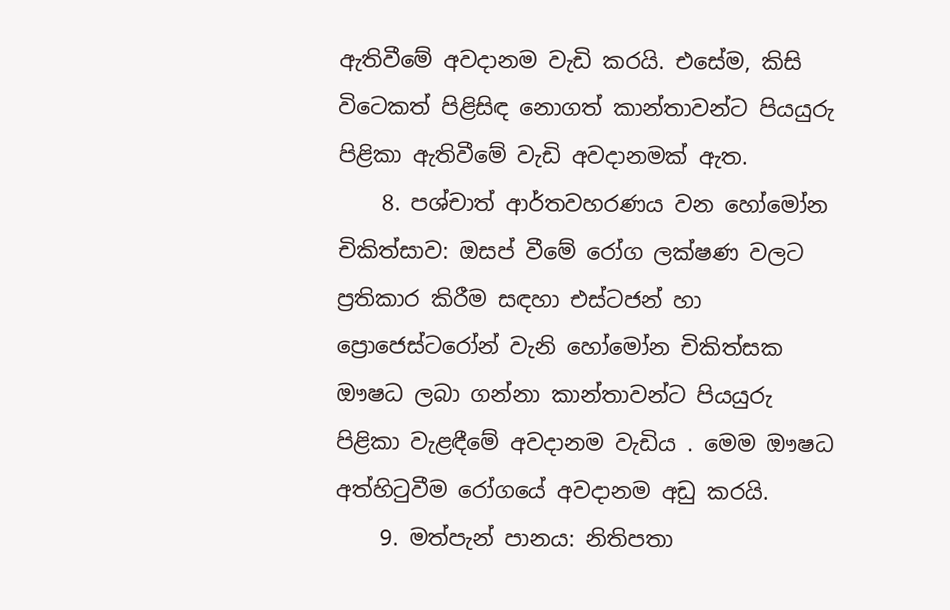ඇතිවීමේ අවදානම වැඩි කරයි. එසේම, කිසි විටෙකත් පිළිසිඳ නොගත් කාන්තාවන්ට පියයුරු පිළිකා ඇතිවීමේ වැඩි අවදානමක් ඇත.
    8. පශ්චාත් ආර්තවහරණය වන හෝමෝන චිකිත්සාව: ඔසප් වීමේ රෝග ලක්ෂණ වලට ප්‍රතිකාර කිරීම සඳහා එස්ටජන් හා ප්‍රොජෙස්ටරෝන් වැනි හෝමෝන චිකිත්සක ඖෂධ ලබා ගන්නා කාන්තාවන්ට පියයුරු පිළිකා වැළඳීමේ අවදානම වැඩිය . මෙම ඖෂධ අත්හිටුවීම රෝගයේ අවදානම අඩු කරයි.
    9. මත්පැන් පානය: නිතිපතා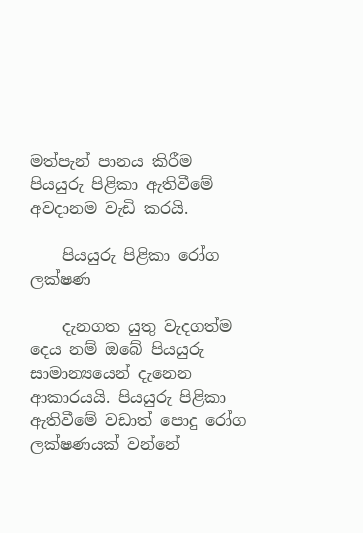මත්පැන් පානය කිරීම පියයුරු පිළිකා ඇතිවීමේ අවදානම වැඩි කරයි.

    පියයුරු පිළිකා රෝග ලක්ෂණ

    දැනගත යුතු වැදගත්ම දෙය නම් ඔබේ පියයුරු සාමාන්‍යයෙන් දැනෙන ආකාරයයි. පියයුරු පිළිකා ඇතිවීමේ වඩාත් පොදු රෝග ලක්ෂණයක් වන්නේ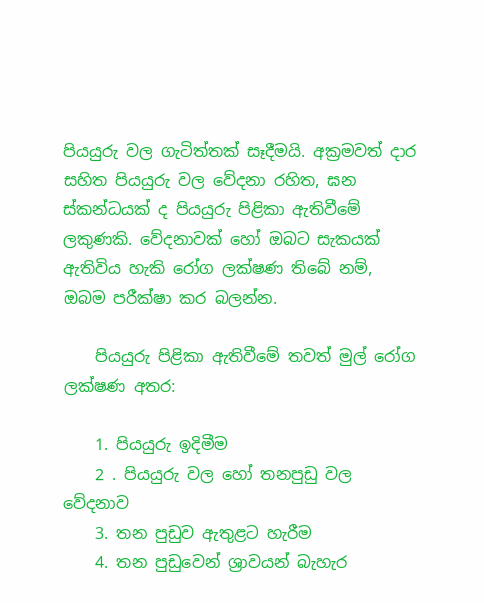පියයුරු වල ගැටිත්තක් සෑදීමයි. අක්‍රමවත් දාර සහිත පියයුරු වල වේදනා රහිත, ඝන ස්කන්ධයක් ද පියයුරු පිළිකා ඇතිවීමේ ලකුණකි. වේදනාවක් හෝ ඔබට සැකයක් ඇතිවිය හැකි රෝග ලක්ෂණ තිබේ නම්, ඔබම පරීක්ෂා කර බලන්න.

    පියයුරු පිළිකා ඇතිවීමේ තවත් මුල් රෝග ලක්ෂණ අතර:

    1. පියයුරු ඉදිමීම
    2 . පියයුරු වල හෝ තනපුඩු වල වේදනාව
    3. තන පුඩුව ඇතුළට හැරීම
    4. තන පුඩුවෙන් ශ්‍රාවයන් බැහැර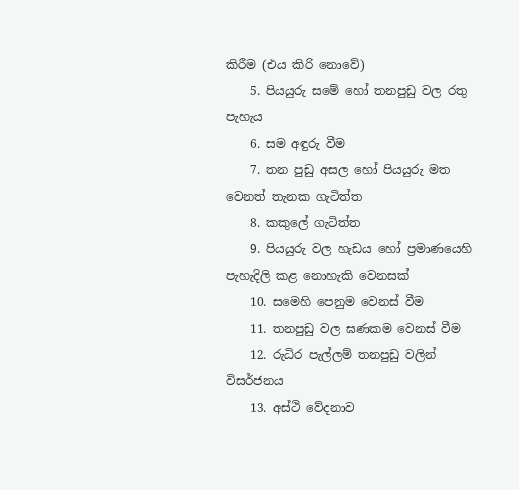කිරීම (එය කිරි නොවේ)
    5. පියයුරු සමේ හෝ තනපුඩු වල රතු පැහැය
    6. සම අඳුරු වීම
    7. තන පුඩු අසල හෝ පියයුරු මත වෙනත් තැනක ගැටිත්ත
    8. කකුලේ ගැටිත්ත
    9. පියයුරු වල හැඩය හෝ ප්‍රමාණයෙහි පැහැදිලි කළ නොහැකි වෙනසක්
    10. සමෙහි පෙනුම වෙනස් වීම
    11. තනපුඩු වල ඝණකම වෙනස් වීම
    12. රුධිර පැල්ලම් තනපුඩු වලින් විසර්ජනය
    13. අස්ථි වේදනාව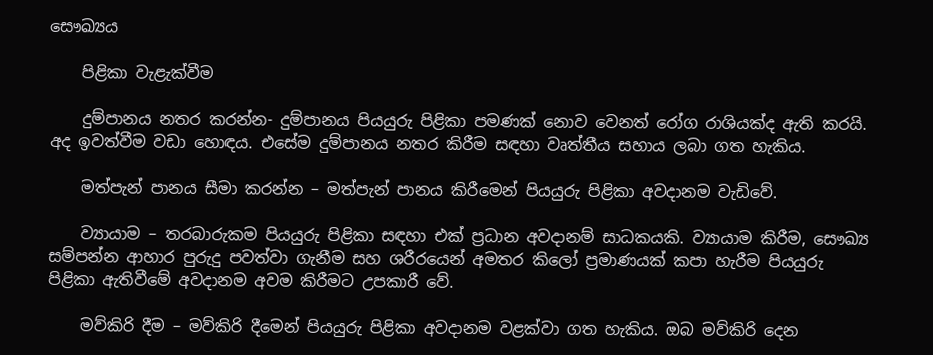සෞඛ්‍යය

    පිළිකා වැළැක්වීම

    දුම්පානය නතර කරන්න- දුම්පානය පියයුරු පිළිකා පමණක් නොව වෙනත් රෝග රාශියක්ද ඇති කරයි. අද ඉවත්වීම වඩා හොඳය. එසේම දුම්පානය නතර කිරීම සඳහා වෘත්තීය සහාය ලබා ගත හැකිය.

    මත්පැන් පානය සීමා කරන්න – මත්පැන් පානය කිරීමෙන් පියයුරු පිළිකා අවදානම වැඩිවේ.

    ව්‍යායාම – තරබාරුකම පියයුරු පිළිකා සඳහා එක් ප්‍රධාන අවදානම් සාධකයකි. ව්‍යායාම කිරීම, සෞඛ්‍ය සම්පන්න ආහාර පුරුදු පවත්වා ගැනීම සහ ශරීරයෙන් අමතර කිලෝ ප්‍රමාණයක් කපා හැරීම පියයුරු පිළිකා ඇතිවීමේ අවදානම අවම කිරීමට උපකාරී වේ.

    මව්කිරි දීම – මව්කිරි දීමෙන් පියයුරු පිළිකා අවදානම වළක්වා ගත හැකිය. ඔබ මව්කිරි දෙන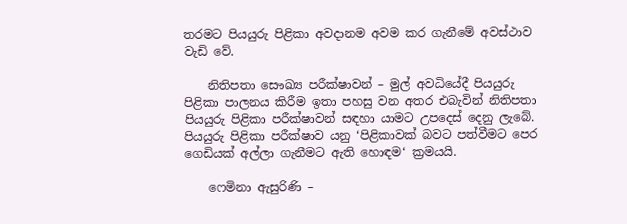තරමට පියයුරු පිළිකා අවදානම අවම කර ගැනීමේ අවස්ථාව වැඩි වේ.

    නිතිපතා සෞඛ්‍ය පරීක්ෂාවන් – මුල් අවධියේදී පියයුරු පිළිකා පාලනය කිරීම ඉතා පහසු වන අතර එබැවින් නිතිපතා පියයුරු පිළිකා පරීක්ෂාවන් සඳහා යාමට උපදෙස් දෙනු ලැබේ. පියයුරු පිළිකා පරීක්ෂාව යනු ‘පිළිකාවක් බවට පත්වීමට පෙර ගෙඩියක් අල්ලා ගැනීමට ඇති හොඳම‘ ක්‍රමයයි.

    ෆෙමිනා ඇසුරිණි –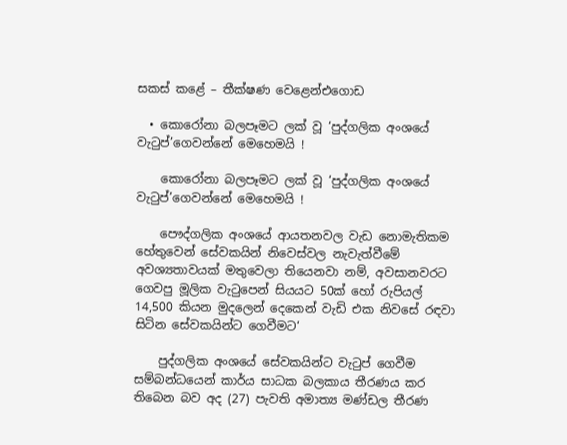සකස් කළේ – තීක්ෂණ වෙළෙන්එගොඩ

  • කොරෝනා බලපෑමට ලක් වූ ‘පුද්ගලික අංශයේ වැටුප්’ගෙවන්නේ මෙහෙමයි !

    කොරෝනා බලපෑමට ලක් වූ ‘පුද්ගලික අංශයේ වැටුප්’ගෙවන්නේ මෙහෙමයි !

    පෞද්ගලික අංශයේ ආයතනවල වැඩ නොමැතිකම හේතුවෙන් සේවකයින් නිවෙස්වල නැවැත්වීමේ අවශ්‍යතාවයක් මතුවෙලා තියෙනවා නම්, අවසානවරට ගෙවපු මූලික වැටුපෙන් සියයට 50ක් හෝ රුපියල් 14,500 කියන මුදලෙන් දෙකෙන් වැඩි එක නිවසේ රඳවා සිටින සේවකයින්ට ගෙවීමට‘

    පුද්ගලික අංශයේ සේවකයින්ට වැටුප් ගෙවීම සම්බන්ධයෙන් කාර්ය සාධක බලකාය තීරණය කර තිබෙන බව අද (27) පැවති අමාත්‍ය මණ්ඩල තීරණ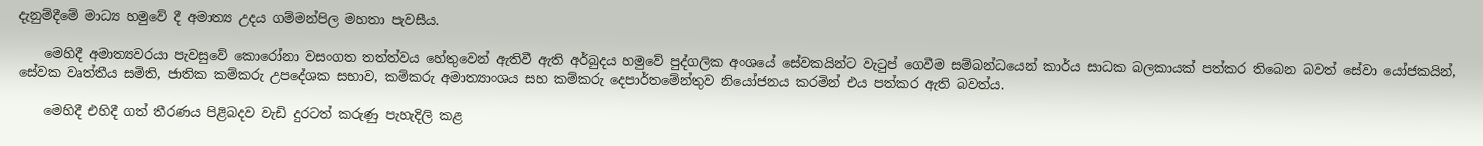දැනුම්දීමේ මාධ්‍ය හමුවේ දී අමාත්‍ය උදය ගම්මන්පිල මහතා පැවසීය.

    මෙහිදී අමාත්‍යවරයා පැවසුවේ කොරෝනා වසංගත තත්ත්වය හේතුවෙන් ඇතිවී ඇති අර්බුදය හමුවේ පුද්ගලික අංශයේ සේවකයින්ට වැටුප් ගෙවීම සම්බන්ධයෙන් කාර්ය සාධක බලකායක් පත්කර තිබෙන බවත් සේවා යෝජකයින්, සේවක වෘත්තීය සමිති, ජාතික කම්කරු උපදේශක සභාව, කම්කරු අමාත්‍යාංශය සහ කම්කරු දෙපාර්තමේන්තුව නියෝජනය කරමින් එය පත්කර ඇති බවත්ය.

    මෙහිදී එහිදී ගත් තීරණය පිළිබදව වැඩි දුරටත් කරුණු පැහැදිලි කළ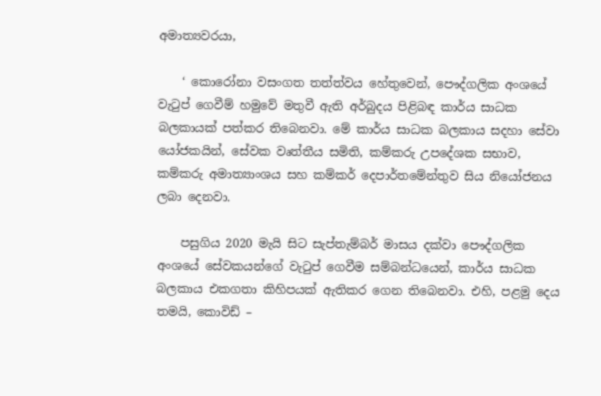අමාත්‍යවරයා,

    ‘ කොරෝනා වසංගත තත්ත්වය හේතුවෙන්, පෞද්ගලික අංශයේ වැටුප් ගෙවීම් හමුවේ මතුවී ඇති අර්බුදය පිළිබඳ කාර්ය සාධක බලකායක් පත්කර තිබෙනවා. මේ කාර්ය සාධක බලකාය සදහා සේවා යෝජකයින්, සේවක වෘත්තීය සමිති, කම්කරු උපදේශක සභාව, කම්කරු අමාත්‍යාංශය සහ කම්කර් දෙපාර්තමේන්තුව සිය නියෝජනය ලබා දෙනවා.

    පසුගිය 2020 මැයි සිට සැප්තැම්බර් මාසය දක්වා පෞද්ගලික අංශයේ සේවකයන්ගේ වැටුප් ගෙවීම සම්බන්ධයෙන්, කාර්ය සාධක බලකාය එකගතා කිහිපයක් ඇතිකර ගෙන තිබෙනවා. එහි, පළමු දෙය තමයි, කොවිඩ් –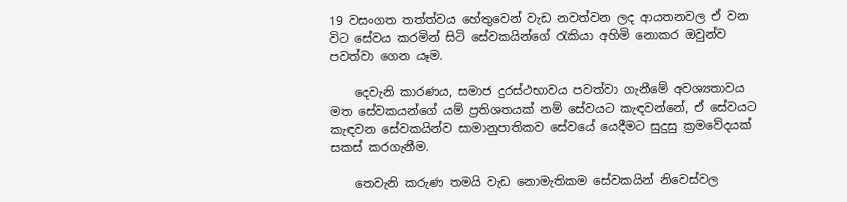19 වසංගත තත්ත්වය හේතුවෙන් වැඩ නවත්වන ලද ආයතනවල ඒ වන විට සේවය කරමින් සිටි සේවකයින්ගේ රැකියා අහිමි නොකර ඔවුන්ව පවත්වා ගෙන යෑම.

    දෙවැනි කාරණය, සමාජ දුරස්ථභාවය පවත්වා ගැනීමේ අවශ්‍යතාවය මත සේවකයන්ගේ යම් ප්‍රතිශතයක් නම් සේවයට කැඳවන්නේ, ඒ සේවයට කැඳවන සේවකයින්ව සාමානුපාතිකව සේවයේ යෙදීමට සුදුසු ක්‍රමවේදයක් සකස් කරගැනීම.

    තෙවැනි කරුණ තමයි වැඩ නොමැතිකම සේවකයින් නිවෙස්වල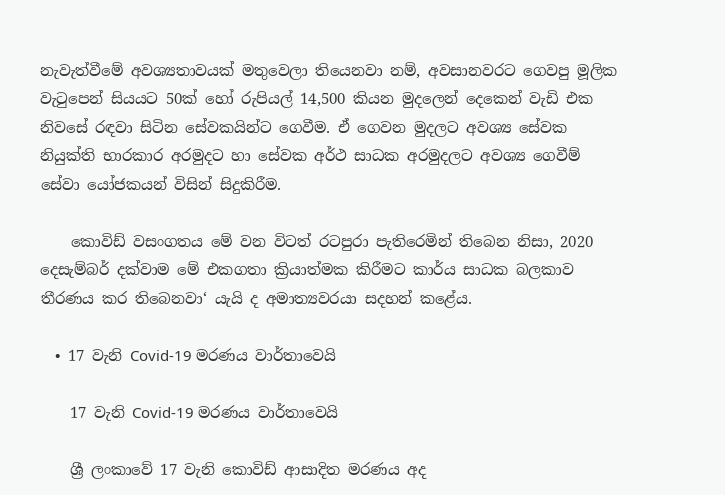නැවැත්වීමේ අවශ්‍යතාවයක් මතුවෙලා තියෙනවා නම්, අවසානවරට ගෙවපු මූලික වැටුපෙන් සියයට 50ක් හෝ රුපියල් 14,500 කියන මුදලෙන් දෙකෙන් වැඩි එක නිවසේ රඳවා සිටින සේවකයින්ට ගෙවීම. ඒ ගෙවන මුදලට අවශ්‍ය සේවක නියුක්ති භාරකාර අරමුදට හා සේවක අර්ථ සාධක අරමුදලට අවශ්‍ය ගෙවීම් සේවා යෝජකයන් විසින් සිදුකිරීම.

    කොවිඩ් වසංගතය මේ වන විටත් රටපුරා පැතිරෙමින් තිබෙන නිසා, 2020 දෙසැම්බර් දක්වාම මේ එකගතා ක්‍රියාත්මක කිරීමට කාර්ය සාධක බලකාව තීරණය කර තිබෙනවා‘ යැයි ද අමාත්‍යවරයා සදහන් කළේය.

  • 17 වැනි Covid-19 මරණය වාර්තාවෙයි

    17 වැනි Covid-19 මරණය වාර්තාවෙයි

    ශ්‍රී ලංකාවේ 17 වැනි කොවිඩ් ආසාදිත මරණය අද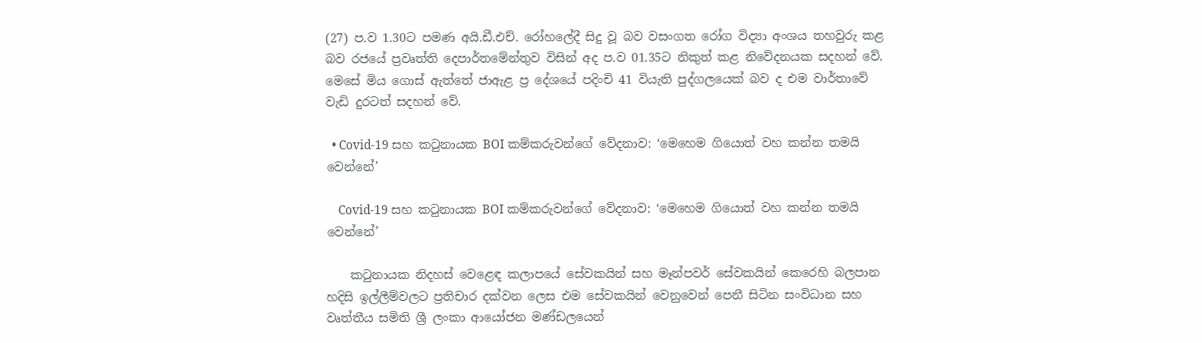(27) ප.ව 1.30ට පමණ අයි.ඩී.එච්. රෝහලේදී සිදු වූ බව වසංගත රෝග විද්‍යා අංශය තහවුරු කළ බව රජයේ ප්‍රවෘත්ති දෙපාර්තමේන්තුව විසින් අද ප.ව 01.35ට නිකුත් කළ නිවේදනයක සදහන් වේ. මෙසේ මිය ගොස් ඇත්තේ ජාඇළ ප්‍ර දේශයේ පදිංචි 41 වියැති පුද්ගලයෙක් බව ද එම වාර්තාවේ වැඩි දුරටත් සදහන් වේ.

  • Covid-19 සහ කටුනායක BOI කම්කරුවන්ගේ වේදනාව: ‘මෙහෙම ගියොත් වහ කන්න තමයි වෙන්නේ’

    Covid-19 සහ කටුනායක BOI කම්කරුවන්ගේ වේදනාව: ‘මෙහෙම ගියොත් වහ කන්න තමයි වෙන්නේ’

    කටුනායක නිදහස් වෙළෙඳ කලාපයේ සේවකයින් සහ මෑන්පවර් සේවකයින් කෙරෙහි බලපාන හදිසි ඉල්ලීම්වලට ප්‍රතිචාර දක්වන ලෙස එම සේවකයින් වෙනුවෙන් පෙනී සිටින සංවිධාන සහ වෘත්තීය සමිති ශ්‍රී ලංකා ආයෝජන මණ්ඩලයෙන්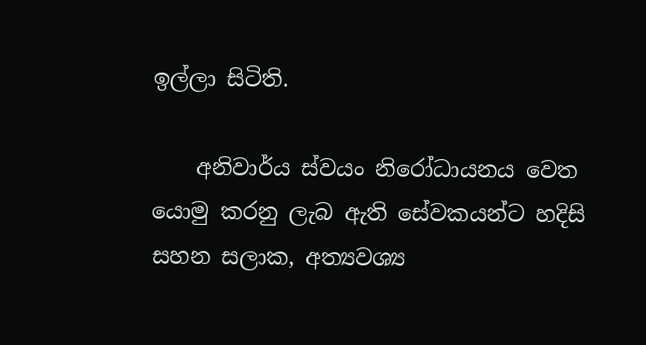ඉල්ලා සිටිති.

    අනිවාර්ය ස්වයං නිරෝධායනය වෙත යොමු කරනු ලැබ ඇති සේවකයන්ට හදිසි සහන සලාක, අත්‍යවශ්‍ය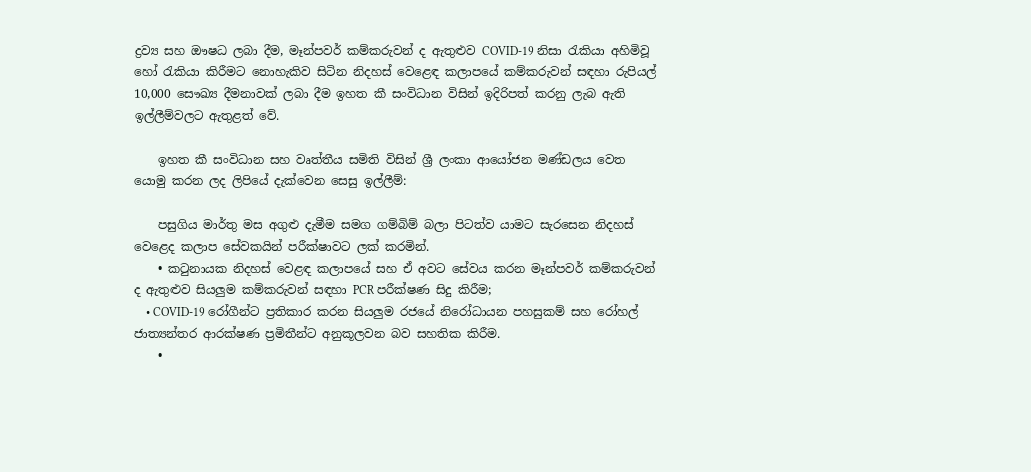ද්‍රව්‍ය සහ ඖෂධ ලබා දීම, මෑන්පවර් කම්කරුවන් ද ඇතුළුව COVID-19 නිසා රැකියා අහිමිවූ හෝ රැකියා කිරීමට නොහැකිව සිටින නිදහස් වෙළෙඳ කලාපයේ කම්කරුවන් සඳහා රුපියල් 10,000 සෞඛ්‍ය දීමනාවක් ලබා දීම ඉහත කී සංවිධාන විසින් ඉදිරිපත් කරනු ලැබ ඇති ඉල්ලීම්වලට ඇතුළත් වේ.

    ඉහත කී සංවිධාන සහ වෘත්තීය සමිති විසින් ශ්‍රී ලංකා ආයෝජන මණ්ඩලය වෙත යොමු කරන ලද ලිපියේ දැක්වෙන සෙසු ඉල්ලීම්:

    පසුගිය මාර්තු මස අගුළු දැමීම සමග ගම්බිම් බලා පිටත්ව යාමට සැරසෙන නිදහස් වෙළෙද කලාප සේවකයින් පරීක්ෂාවට ලක් කරමින්.
    • කටුනායක නිදහස් වෙළඳ කලාපයේ සහ ඒ අවට සේවය කරන මෑන්පවර් කම්කරුවන් ද ඇතුළුව සියලුම කම්කරුවන් සඳහා PCR පරීක්ෂණ සිදු කිරීම;
    • COVID-19 රෝගීන්ට ප්‍රතිකාර කරන සියලුම රජයේ නිරෝධායන පහසුකම් සහ රෝහල් ජාත්‍යන්තර ආරක්ෂණ ප්‍රමිතීන්ට අනුකූලවන බව සහතික කිරීම.
    •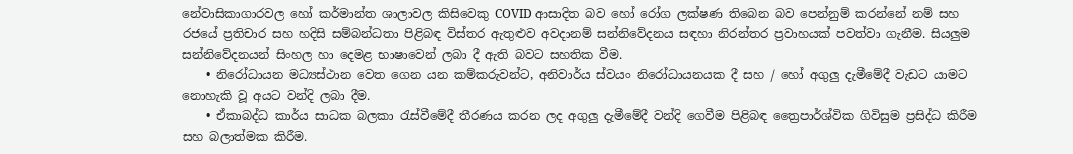නේවාසිකාගාරවල හෝ කර්මාන්ත ශාලාවල කිසිවෙකු COVID ආසාදිත බව හෝ රෝග ලක්ෂණ තිබෙන බව පෙන්නුම් කරන්නේ නම් සහ රජයේ ප්‍රතිචාර සහ හදිසි සම්බන්ධතා පිළිබඳ විස්තර ඇතුළුව අවදානම් සන්නිවේදනය සඳහා නිරන්තර ප්‍රවාහයක් පවත්වා ගැනීම. සියලුම සන්නිවේදනයන් සිංහල හා දෙමළ භාෂාවෙන් ලබා දී ඇති බවට සහතික වීම.
    • නිරෝධායන මධ්‍යස්ථාන වෙත ගෙන යන කම්කරුවන්ට, අනිවාර්ය ස්වයං නිරෝධායනයක දී සහ / හෝ අගුලු දැමීමේදී වැඩට යාමට නොහැකි වූ අයට වන්දි ලබා දීම.
    • ඒකාබද්ධ කාර්ය සාධක බලකා රැස්වීමේදී තීරණය කරන ලද අගුලු දැමීමේදී වන්දි ගෙවීම පිළිබඳ ත්‍රෛපාර්ශ්වික ගිවිසුම ප්‍රසිද්ධ කිරීම සහ බලාත්මක කිරීම.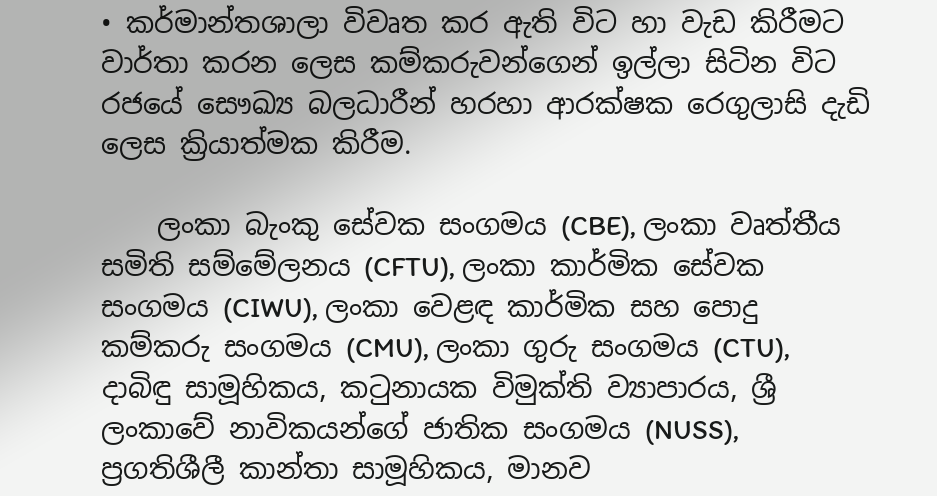• කර්මාන්තශාලා විවෘත කර ඇති විට හා වැඩ කිරීමට වාර්තා කරන ලෙස කම්කරුවන්ගෙන් ඉල්ලා සිටින විට රජයේ සෞඛ්‍ය බලධාරීන් හරහා ආරක්ෂක රෙගුලාසි දැඩි ලෙස ක්‍රියාත්මක කිරීම.

    ලංකා බැංකු සේවක සංගමය (CBE), ලංකා වෘත්තීය සමිති සම්මේලනය (CFTU), ලංකා කාර්මික සේවක සංගමය (CIWU), ලංකා වෙළඳ කාර්මික සහ පොදු කම්කරු සංගමය (CMU), ලංකා ගුරු සංගමය (CTU), දාබිඳු සාමූහිකය, කටුනායක විමුක්ති ව්‍යාපාරය, ශ්‍රී ලංකාවේ නාවිකයන්ගේ ජාතික සංගමය (NUSS), ප්‍රගතිශීලී කාන්තා සාමූහිකය, මානව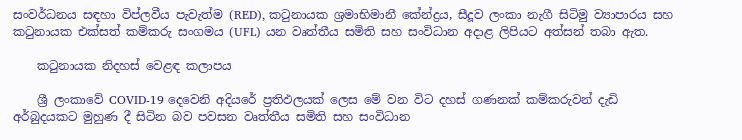සංවර්ධනය සඳහා විප්ලවීය පැවැත්ම (RED), කටුනායක ශ්‍රමාභිමානී කේන්ද්‍රය, සීදූව ලංකා නැගී සිටිමු ව්‍යාපාරය සහ කටුනායක එක්සත් කම්කරු සංගමය (UFL) යන වෘත්තීය සමිති සහ සංවිධාන අදාළ ලිපියට අත්සන් තබා ඇත.

    කටුනායක නිදහස් වෙළඳ කලාපය

    ශ්‍රී ලංකාවේ COVID-19 දෙවෙනි අදියරේ ප්‍රතිඵලයක් ලෙස මේ වන විට දහස් ගණනක් කම්කරුවන් දැඩි අර්බුදයකට මුහුණ දී සිටින බව පවසන වෘත්තීය සමිති සහ සංවිධාන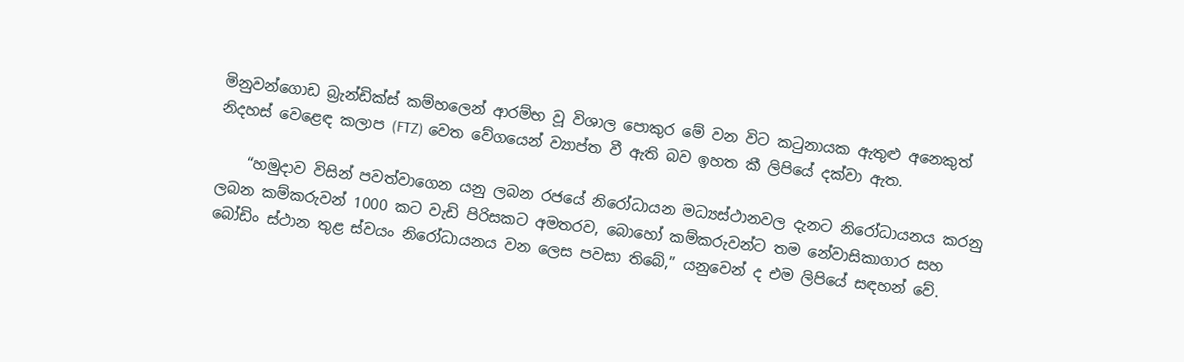මිනුවන්ගොඩ බ්‍රැන්ඩික්ස් කම්හලෙන් ආරම්භ වූ විශාල පොකුර මේ වන විට කටුනායක ඇතුළු අනෙකුත් නිදහස් වෙළෙඳ කලාප (FTZ) වෙත වේගයෙන් ව්‍යාප්ත වී ඇති බව ඉහත කී ලිපියේ දක්වා ඇත.

    “හමුදාව විසින් පවත්වාගෙන යනු ලබන රජයේ නිරෝධායන මධ්‍යස්ථානවල දැනට නිරෝධායනය කරනු ලබන කම්කරුවන් 1000 කට වැඩි පිරිසකට අමතරව, බොහෝ කම්කරුවන්ට තම නේවාසිකාගාර සහ බෝඩිං ස්ථාන තුළ ස්වයං නිරෝධායනය වන ලෙස පවසා තිබේ,” යනුවෙන් ද එම ලිපියේ සඳහන් වේ.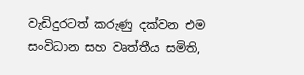වැඩිදුරටත් කරුණු දක්වන එම සංවිධාන සහ වෘත්තීය සමිති,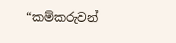“කම්කරුවන්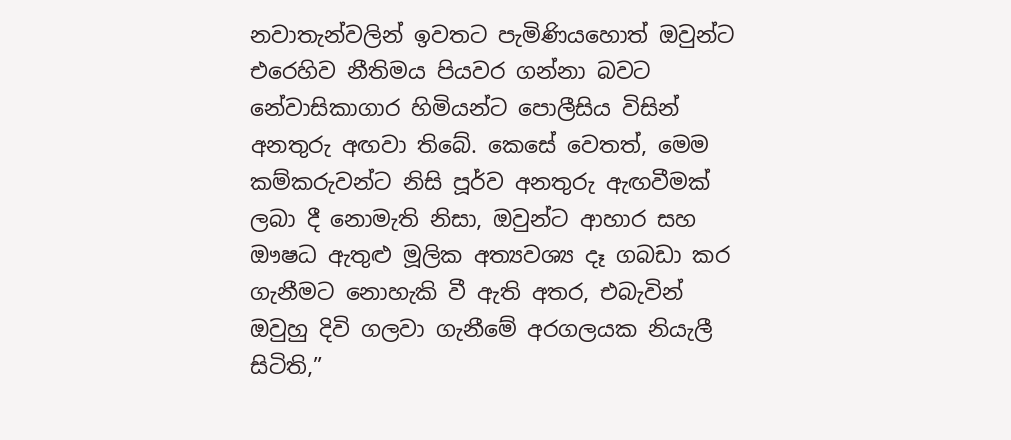නවාතැන්වලින් ඉවතට පැමිණියහොත් ඔවුන්ට එරෙහිව නීතිමය පියවර ගන්නා බවට නේවාසිකාගාර හිමියන්ට පොලීසිය විසින් අනතුරු අඟවා තිබේ. කෙසේ වෙතත්, මෙම කම්කරුවන්ට නිසි පූර්ව අනතුරු ඇඟවීමක් ලබා දී නොමැති නිසා, ඔවුන්ට ආහාර සහ ඖෂධ ඇතුළු මූලික අත්‍යවශ්‍ය දෑ ගබඩා කර ගැනීමට නොහැකි වී ඇති අතර, එබැවින් ඔවුහු දිවි ගලවා ගැනීමේ අරගලයක නියැලී සිටිති,”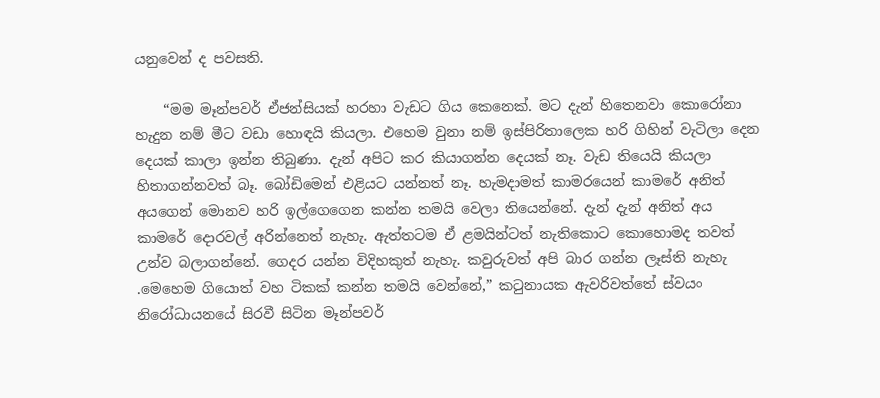යනුවෙන් ද පවසති.

    “මම මෑන්පවර් ඒජන්සියක් හරහා වැඩට ගිය කෙනෙක්. මට දැන් හිතෙනවා කොරෝනා හැදුන නම් මීට වඩා හොඳයි කියලා. එහෙම වුනා නම් ඉස්පිරිතාලෙක හරි ගිහින් වැටිලා දෙන දෙයක් කාලා ඉන්න තිබුණා. දැන් අපිට කර කියාගන්න දෙයක් නෑ. වැඩ තියෙයි කියලා හිතාගන්නවත් බෑ. බෝඩිමෙන් එළියට යන්නත් නෑ. හැමදාමත් කාමරයෙන් කාමරේ අනිත් අයගෙන් මොනව හරි ඉල්ගෙගෙන කන්න තමයි වෙලා තියෙන්නේ. දැන් දැන් අනිත් අය කාමරේ දොරවල් අරින්නෙත් නැහැ. ඇත්තටම ඒ ළමයින්ටත් නැතිකොට කොහොමද තවත් උන්ව බලාගන්නේ. ගෙදර යන්න විදිහකුත් නැහැ. කවුරුවත් අපි බාර ගන්න ලෑස්ති නැහැ .මෙහෙම ගියොත් වහ ටිකක් කන්න තමයි වෙන්නේ,” කටුනායක ඇවරිවත්තේ ස්වයං නිරෝධායනයේ සිරවී සිටින මෑන්පවර්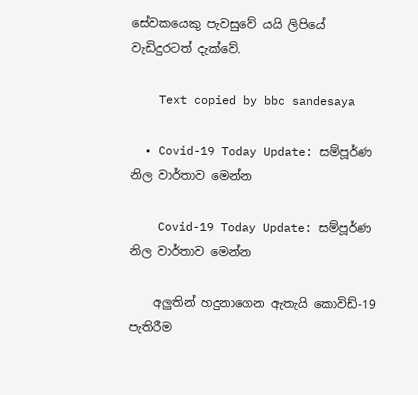සේවකයෙකු පැවසුවේ යයි ලිපියේ වැඩිදුරටත් දැක්වේ.

    Text copied by bbc sandesaya

  • Covid-19 Today Update: සම්පූර්ණ නිල වාර්තාව මෙන්න

    Covid-19 Today Update: සම්පූර්ණ නිල වාර්තාව මෙන්න

    අලුතින් හදුනාගෙන ඇතැයි කොවිඩ්-19 පැතිරීම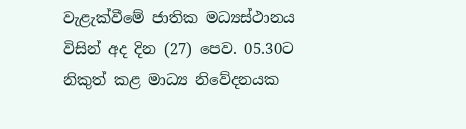වැළැක්වීමේ ජාතික මධ්‍යස්ථානය විසින් අද දින (27) පෙව. 05.30ට නිකුත් කළ මාධ්‍ය නිවේදනයක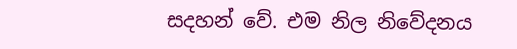සදහන් වේ. එම නිල නිවේදනය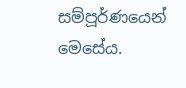සම්පූර්ණයෙන් මෙසේය.